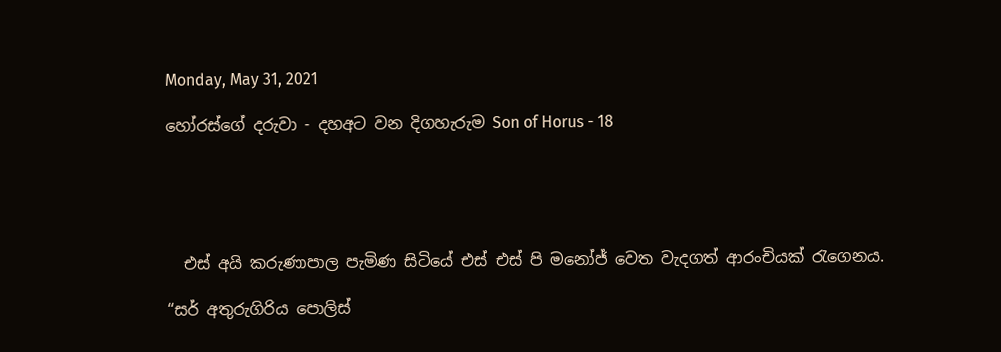Monday, May 31, 2021

හෝරස්ගේ දරුවා - දහඅට වන දිගහැරුම Son of Horus - 18





  එස් අයි කරුණාපාල පැමිණ සිටියේ එස් එස් පි මනෝජ් වෙත වැදගත් ආරංචියක් රැගෙනය.

“සර් අතුරුගිරිය පොලිස්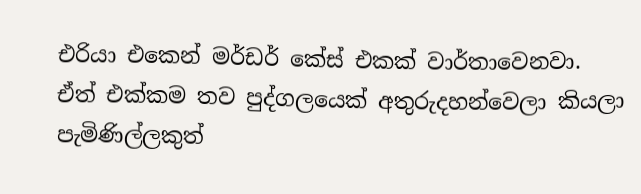එරියා එකෙන් මර්ඩර් කේස් එකක් වාර්තාවෙනවා. ඒත් එක්කම තව පුද්ගලයෙක් අතුරුදහන්වෙලා කියලා පැමිණිල්ලකුත්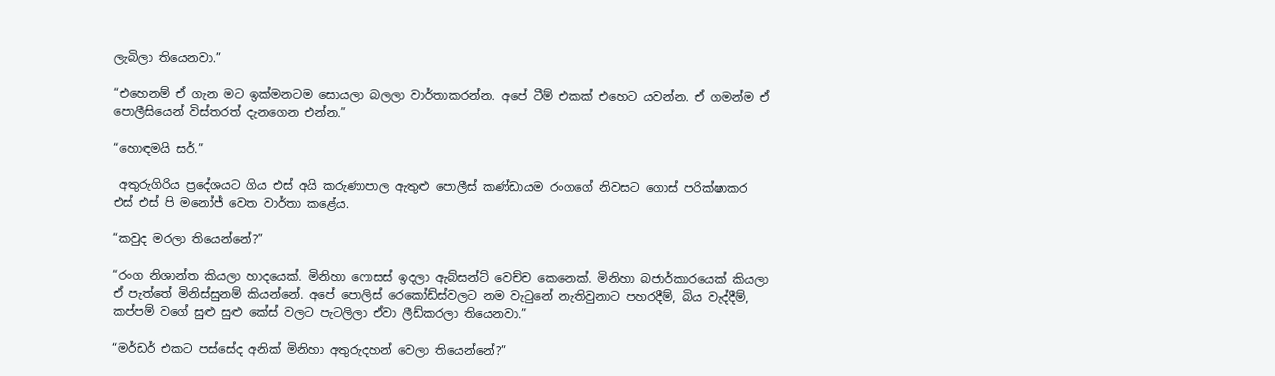ලැබිලා තියෙනවා.”

“එහෙනම් ඒ ගැන මට ඉක්මනටම සොයලා බලලා වාර්තාකරන්න. අපේ ටීම් එකක් එහෙට යවන්න. ඒ ගමන්ම ඒ පොලීසියෙන් විස්තරත් දැනගෙන එන්න.”

“හොඳමයි සර්.”

 අතුරුගිරිය ප්‍රදේශයට ගිය එස් අයි කරුණාපාල ඇතුළු පොලීස් කණ්ඩායම රංගගේ නිවසට ගොස් පරික්ෂාකර එස් එස් පි මනෝජ් වෙත වාර්තා කළේය.

“කවුද මරලා තියෙන්නේ?”

“රංග නිශාන්ත කියලා හාදයෙක්. මිනිහා ෆොසස් ඉදලා ඇබ්සන්ට් වෙච්ච කෙනෙක්. මිනිහා බජාර්කාරයෙක් කියලා ඒ පැත්තේ මිනිස්සුනම් කියන්නේ. අපේ පොලිස් රෙකෝඩ්ස්වලට නම වැටුනේ නැතිවුනාට පහරදීම්, බිය වැද්දීම්, කප්පම් වගේ සුළු සුළු කේස් වලට පැටලිලා ඒවා ලීඩ්කරලා තියෙනවා.”

“මර්ඩර් එකට පස්සේද අනික් මිනිහා අතුරුදහන් වෙලා තියෙන්නේ?”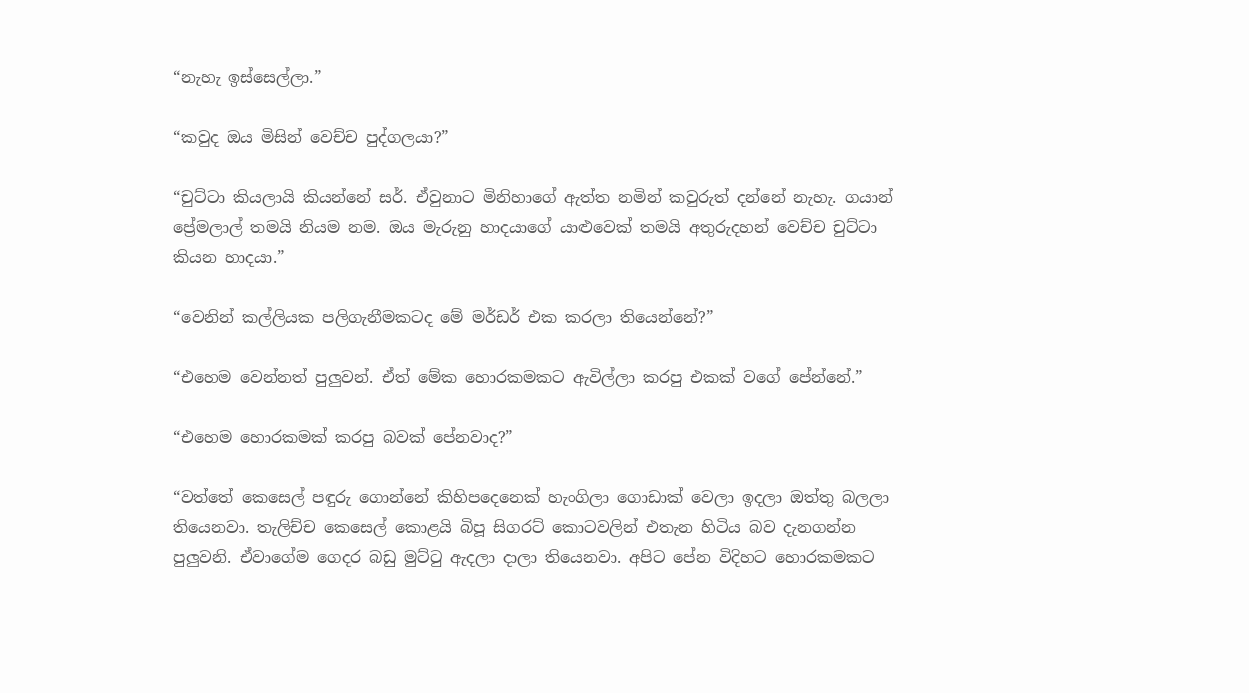“නැහැ ඉස්සෙල්ලා.”

“කවුද ඔය මිසින් වෙච්ච පුද්ගලයා?”

“චුට්ටා කියලායි කියන්නේ සර්. ඒවුනාට මිනිහාගේ ඇත්ත නමින් කවුරුත් දන්නේ නැහැ. ගයාන් ප්‍රේමලාල් තමයි නියම නම. ඔය මැරුනු හාදයාගේ යාළුවෙක් තමයි අතුරුදහන් වෙච්ච චුට්ටා කියන හාදයා.”

“වෙනින් කල්ලියක පලිගැනීමකටද මේ මර්ඩර් එක කරලා තියෙන්නේ?”

“එහෙම වෙන්නත් පුලුවන්. ඒත් මේක හොරකමකට ඇවිල්ලා කරපු එකක් වගේ පේන්නේ.”

“එහෙම හොරකමක් කරපු බවක් පේනවාද?”

“වත්තේ කෙසෙල් පඳුරු ගොන්නේ කිහිපදෙනෙක් හැංගිලා ගොඩාක් වෙලා ඉදලා ඔත්තු බලලා තියෙනවා. තැලිච්ච කෙසෙල් කොළයි බිපූ සිගරට් කොටවලින් එතැන හිටිය බව දැනගන්න පුලුවනි. ඒවාගේම ගෙදර බඩු මුට්ටු ඇදලා දාලා තියෙනවා. අපිට පේන විදිහට හොරකමකට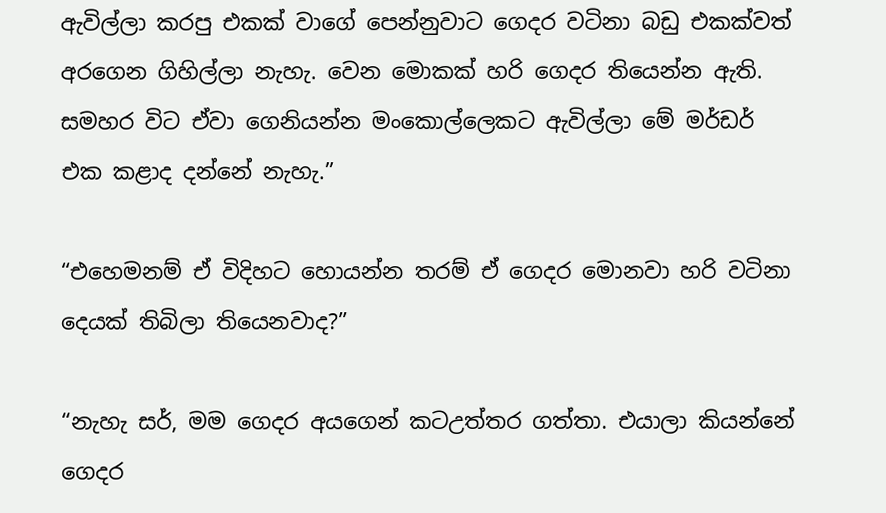ඇවිල්ලා කරපු එකක් වාගේ පෙන්නුවාට ගෙදර වටිනා බඩු එකක්වත් අරගෙන ගිහිල්ලා නැහැ. වෙන මොකක් හරි ගෙදර තියෙන්න ඇති. සමහර විට ඒවා ගෙනියන්න මංකොල්ලෙකට ඇවිල්ලා මේ මර්ඩර් එක කළාද දන්නේ නැහැ.”

“එහෙමනම් ඒ විදිහට හොයන්න තරම් ඒ ගෙදර මොනවා හරි වටිනා දෙයක් තිබිලා තියෙනවාද?”

“නැහැ සර්, මම ගෙදර අයගෙන් කටඋත්තර ගත්තා. එයාලා කියන්නේ ගෙදර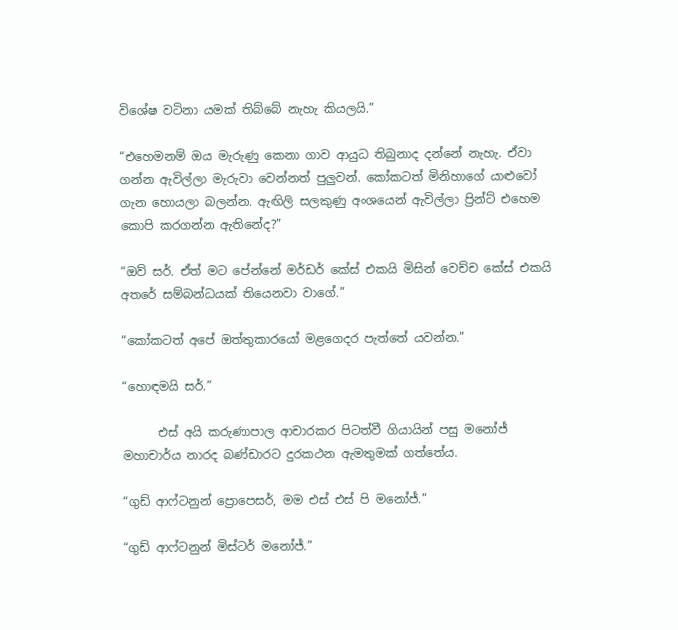විශේෂ වටිනා යමක් තිබ්බේ නැහැ කියලයි.”

“එහෙමනම් ඔය මැරුණු කෙනා ගාව ආයුධ තිබුනාද දන්නේ නැහැ. ඒවා ගන්න ඇවිල්ලා මැරුවා වෙන්නත් පුලුවන්. කෝකටත් මිනිහාගේ යාළුවෝ ගැන හොයලා බලන්න. ඇඟිලි සලකුණු අංශයෙන් ඇවිල්ලා ප්‍රින්ට් එහෙම කොපි කරගන්න ඇතිනේද?”

“ඔව් සර්. ඒත් මට පේන්නේ මර්ඩර් කේස් එකයි මිසින් වෙච්ච කේස් එකයි අතරේ සම්බන්ධයක් තියෙනවා වාගේ.”

“කෝකටත් අපේ ඔත්තුකාරයෝ මළගෙදර පැත්තේ යවන්න.”

“හොඳමයි සර්.”

      එස් අයි කරුණාපාල ආචාරකර පිටත්වී ගියායින් පසු මනෝජ් මහාචාර්ය නාරද බණ්ඩාරට දුරකථන ඇමතුමක් ගත්තේය.

“ගුඩ් ආෆ්ටනුන් ප්‍රොපෙසර්, මම එස් එස් පි මනෝජ්.”

“ගුඩ් ආෆ්ටනුන් මිස්ටර් මනෝජ්.”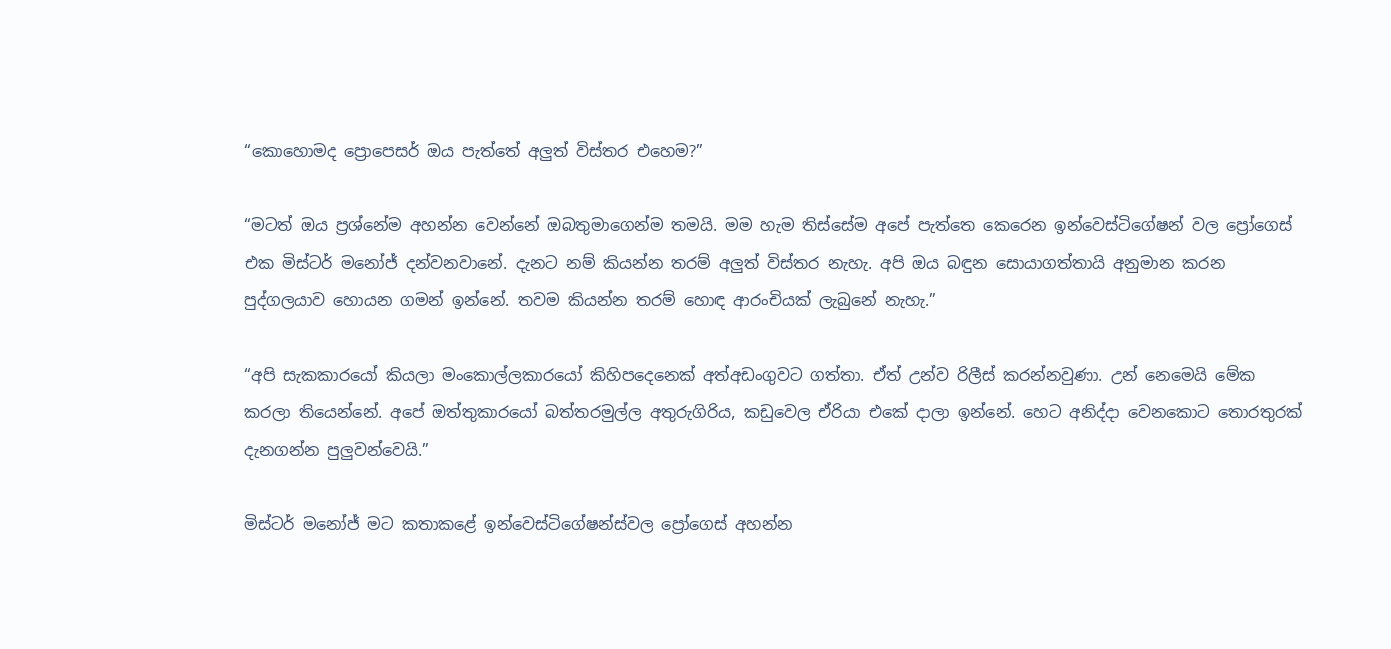“කොහොමද ප්‍රොපෙසර් ඔය පැත්තේ අලුත් විස්තර එහෙම?”

“මටත් ඔය ප්‍රශ්නේම අහන්න වෙන්නේ ඔබතුමාගෙන්ම තමයි. මම හැම තිස්සේම අපේ පැත්තෙ කෙරෙන ඉන්වෙස්ටිගේෂන් වල ප්‍රෝගෙස් එක මිස්ටර් මනෝජ් දන්වනවානේ. දැනට නම් කියන්න තරම් අලුත් විස්තර නැහැ. අපි ඔය බඳුන සොයාගත්තායි අනුමාන කරන පුද්ගලයාව හොයන ගමන් ඉන්නේ. තවම කියන්න තරම් හොඳ ආරංචියක් ලැබුනේ නැහැ.”

“අපි සැකකාරයෝ කියලා මංකොල්ලකාරයෝ කිහිපදෙනෙක් අත්අඩංගුවට ගත්තා. ඒත් උන්ව රිලීස් කරන්නවුණා. උන් නෙමෙයි මේක කරලා තියෙන්නේ. අපේ ඔත්තුකාරයෝ බත්තරමුල්ල අතුරුගිරිය, කඩුවෙල ඒරියා එකේ දාලා ඉන්නේ. හෙට අනිද්දා වෙනකොට තොරතුරක් දැනගන්න පුලුවන්වෙයි.”

මිස්ටර් මනෝජ් මට කතාකළේ ඉන්වෙස්ටිගේෂන්ස්වල ප්‍රෝගෙස් අහන්න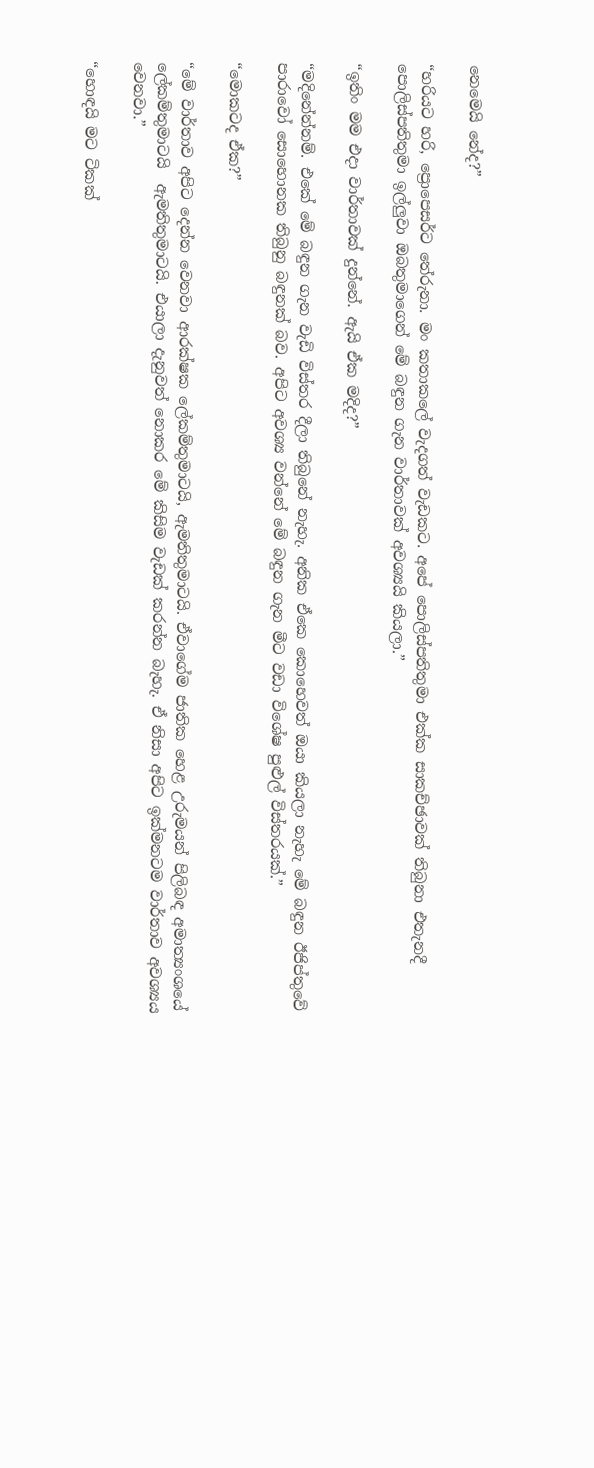නෙමෙයි නේද?”

“හරියට හරි, ප්‍රොපෙසර්ට තේරුනා. මං කතාකලේ වැදගත් වැඩකට. අපේ පොලිස්පතිතුමා එක්ක සාකච්ඡාවක් තිබුනා එතැනදී පොලිස්පතිතුමා ඉල්ලුවා ඔබතුමාගෙන් මේ බඳුන ගැන වාර්තාවක් අවශ්‍යයි කියලා.”

“ඉතිං මම එදා වාර්තාවක් දුන්නේ. ඇයි ඒක මදිද?”

“මදිනේන්නම්. එකේ මේ බඳුන ගැන වැඩි විස්තර දීලා තිබුනේ නැහැ. අනික ඒකෙ කොහෙවත් ඔයා කියලා නැහැ මේ බඳුන ඊජිප්තුවේ පාරාවෝ සොහොනක තිබුනු බඳුනක් බව. අපිට අවශ්‍ය වන්නේ මේ බඳුන ගැන මීට වඩා විශේෂ පුළුල් විස්තරයක්.”

“මොකටද ඒක?”

“මේ වාර්තාව අපිට දෙන්න වෙනවා ආරක්ෂක ලේකම්තුමාටයි, ඇමතිතුමාටයි. ඒවාගේම ජාතික හෙළ උරුමයන් පිලිබඳ අමාත්‍යංශයේ ලේකම්තුමාටයි  ඇමතිතුමාටයි. එයාලා දැනුවත් නොකර මේ කිසිම වැඩක් කරන්න බැහැ. ඒ නිසා අපිට ඉක්මනටම වාර්තාව අවශ්‍යය වෙනවා.”

“හොඳයි මට ටිකක්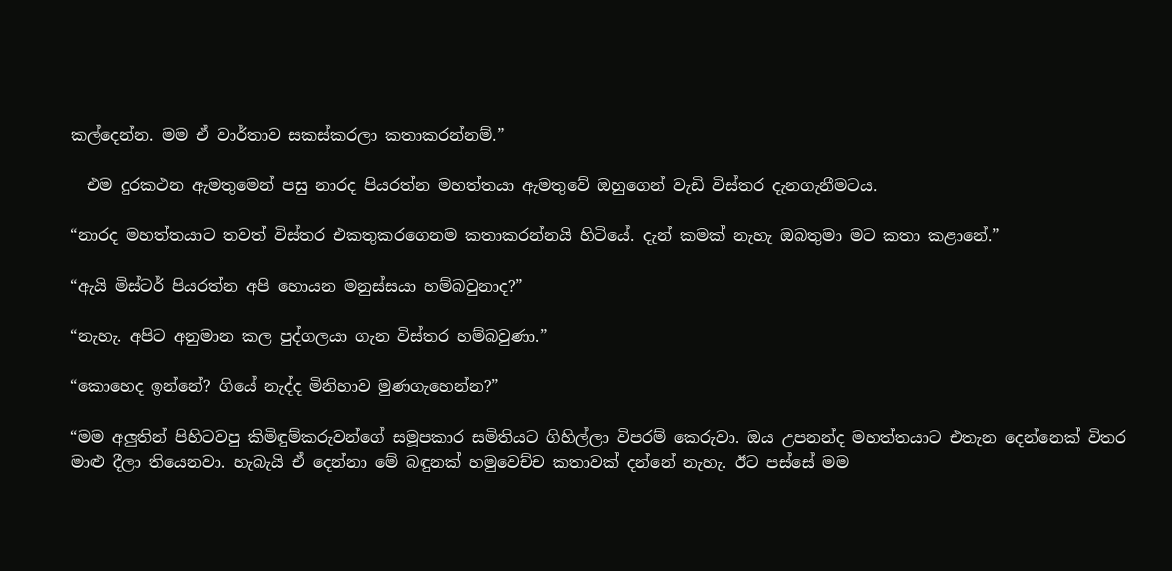කල්දෙන්න. මම ඒ වාර්තාව සකස්කරලා කතාකරන්නම්.”

  එම දුරකථන ඇමතුමෙන් පසු නාරද පියරත්න මහත්තයා ඇමතුවේ ඔහුගෙන් වැඩි විස්තර දැනගැනීමටය.

“නාරද මහත්තයාට තවත් විස්තර එකතුකරගෙනම කතාකරන්නයි හිටියේ. දැන් කමක් නැහැ ඔබතුමා මට කතා කළානේ.”

“ඇයි මිස්ටර් පියරත්න අපි හොයන මනුස්සයා හම්බවුනාද?”

“නැහැ. අපිට අනුමාන කල පුද්ගලයා ගැන විස්තර හම්බවුණා.”

“කොහෙද ඉන්නේ? ගියේ නැද්ද මිනිහාව මුණගැහෙන්න?”

“මම අලුතින් පිහිටවපු කිමිඳුම්කරුවන්ගේ සමූපකාර සමිතියට ගිහිල්ලා විපරම් කෙරුවා. ඔය උපනන්ද මහත්තයාට එතැන දෙන්නෙක් විතර මාළු දීලා තියෙනවා. හැබැයි ඒ දෙන්නා මේ බඳුනක් හමුවෙච්ච කතාවක් දන්නේ නැහැ. ඊට පස්සේ මම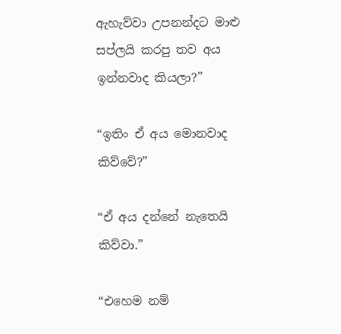ඇහැව්වා උපනන්දට මාළු සප්ලයි කරපු තව අය ඉන්නවාද කියලා?”

“ඉතිං ඒ අය මොනවාද කිව්වේ?”

“ඒ අය දන්නේ නැතෙයි කිව්වා.”

“එහෙම නම්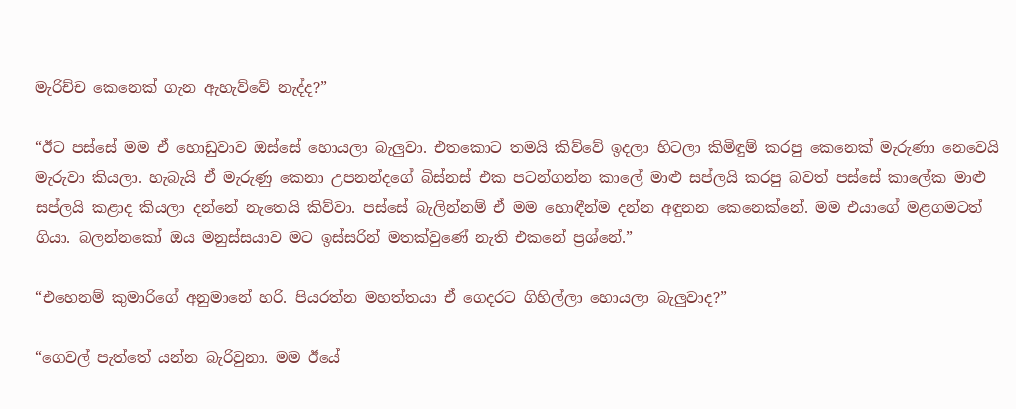මැරිච්ච කෙනෙක් ගැන ඇහැව්වේ නැද්ද?”

“ඊට පස්සේ මම ඒ හොඩුවාව ඔස්සේ හොයලා බැලුවා. එතකොට තමයි කිව්වේ ඉදලා හිටලා කිමිඳුම් කරපු කෙනෙක් මැරුණා නෙවෙයි මැරුවා කියලා. හැබැයි ඒ මැරුණු කෙනා උපනන්දගේ බිස්නස් එක පටන්ගන්න කාලේ මාළු සප්ලයි කරපු බවත් පස්සේ කාලේක මාළු සප්ලයි කළාද කියලා දන්නේ නැතෙයි කිව්වා. පස්සේ බැලින්නම් ඒ මම හොඳීන්ම දන්න අඳුනන කෙනෙක්නේ. මම එයාගේ මළගමටත් ගියා. බලන්නකෝ ඔය මනුස්සයාව මට ඉස්සරින් මතක්වුණේ නැති එකනේ ප්‍රශ්නේ.”

“එහෙනම් කුමාරිගේ අනුමානේ හරි. පියරත්න මහත්තයා ඒ ගෙදරට ගිහිල්ලා හොයලා බැලුවාද?”

“ගෙවල් පැත්තේ යන්න බැරිවුනා. මම ඊයේ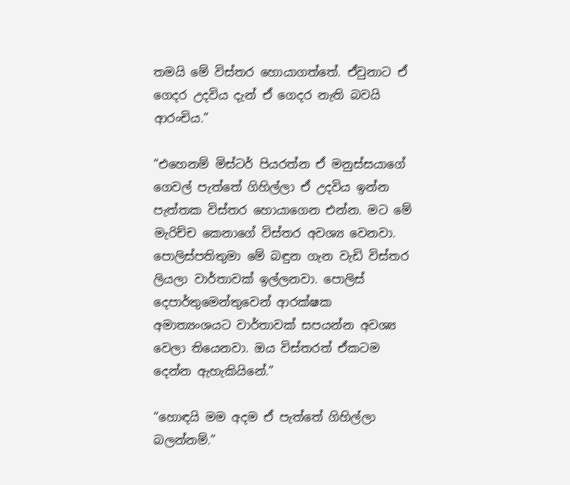තමයි මේ විස්තර හොයාගත්තේ. ඒවුනාට ඒ ගෙදර උදවිය දැන් ඒ ගෙදර නැති බවයි ආරංචිය.”

“එහෙනම් මිස්ටර් පියරත්න ඒ මනුස්සයාගේ ගෙවල් පැත්තේ ගිහිල්ලා ඒ උදවිය ඉන්න පැත්තක විස්තර හොයාගෙන එන්න. මට මේ මැරිච්ච කෙනාගේ විස්තර අවශ්‍ය වෙනවා. පොලිස්පතිතුමා මේ බඳුන ගැන වැඩි විස්තර ලියලා වාර්තාවක් ඉල්ලනවා. පොලිස් දෙපාර්තුමෙන්තුවෙන් ආරක්ෂක අමාත්‍යංශයට වාර්තාවක් සපයන්න අවශ්‍ය වෙලා තියෙනවා. ඔය විස්තරත් ඒකටම දෙන්න ඇහැකියිනේ.”

“හොඳයි මම අදම ඒ පැත්තේ ගිහිල්ලා බලන්නම්.”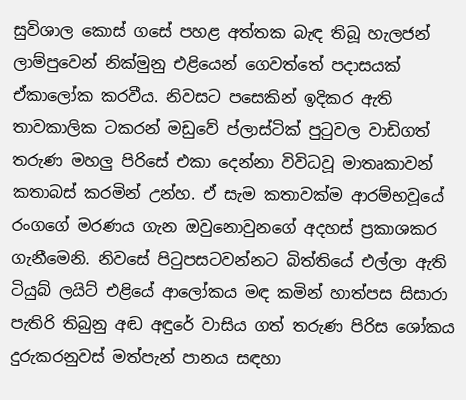සුවිශාල කොස් ගසේ පහළ අත්තක බැඳ තිබූ හැලජන් ලාම්පුවෙන් නික්මුනු එළියෙන් ගෙවත්තේ පදාසයක් ඒකාලෝක කරවීය. නිවසට පසෙකින් ඉදිකර ඇති තාවකාලික ටකරන් මඩුවේ ප්ලාස්ටික් පුටුවල වාඩිගත් තරුණ මහලු පිරිසේ එකා දෙන්නා විවිධවූ මාතෘකාවන් කතාබස් කරමින් උන්හ. ඒ සැම කතාවක්ම ආරම්භවූයේ රංගගේ මරණය ගැන ඔවුනොවුනගේ අදහස් ප්‍රකාශකර ගැනීමෙනි. නිවසේ පිටුපසටවන්නට බිත්තියේ එල්ලා ඇති ටියුබ් ලයිට් එළියේ ආලෝකය මඳ කමින් හාත්පස සිසාරා පැතිරි තිබුනු අඬ අඳුරේ වාසිය ගත් තරුණ පිරිස ශෝකය දුරුකරනුවස් මත්පැන් පානය සඳහා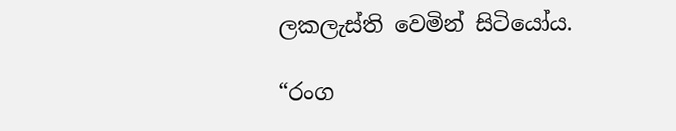ලකලැස්ති වෙමින් සිටියෝය.

“රංග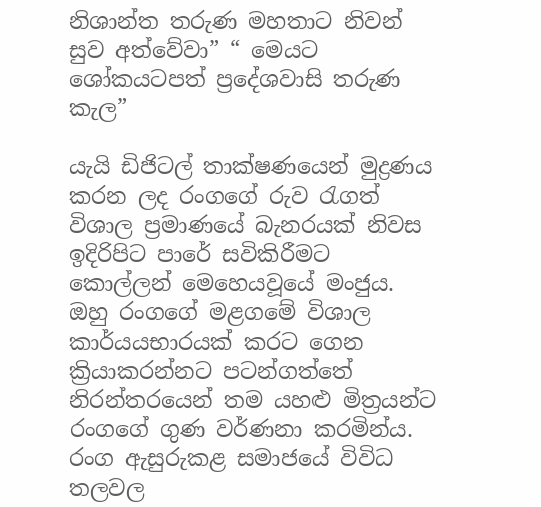නිශාන්ත තරුණ මහතාට නිවන් සුව අත්වේවා” “ මෙයට ශෝකයටපත් ප්‍රදේශවාසි තරුණ කැල”

යැයි ඩිජිටල් තාක්ෂණයෙන් මුද්‍රණය කරන ලද රංගගේ රුව රැගත් විශාල ප්‍රමාණයේ බැනරයක් නිවස ඉදිරිපිට පාරේ සවිකිරීමට කොල්ලන් මෙහෙයවූයේ මංජුය. ඔහු රංගගේ මළගමේ විශාල කාර්යයභාරයක් කරට ගෙන ක්‍රියාකරන්නට පටන්ගත්තේ නිරන්තරයෙන් තම යහළු මිත්‍රයන්ට රංගගේ ගුණ වර්ණනා කරමින්ය. රංග ඇසුරුකළ සමාජයේ විවිධ තලවල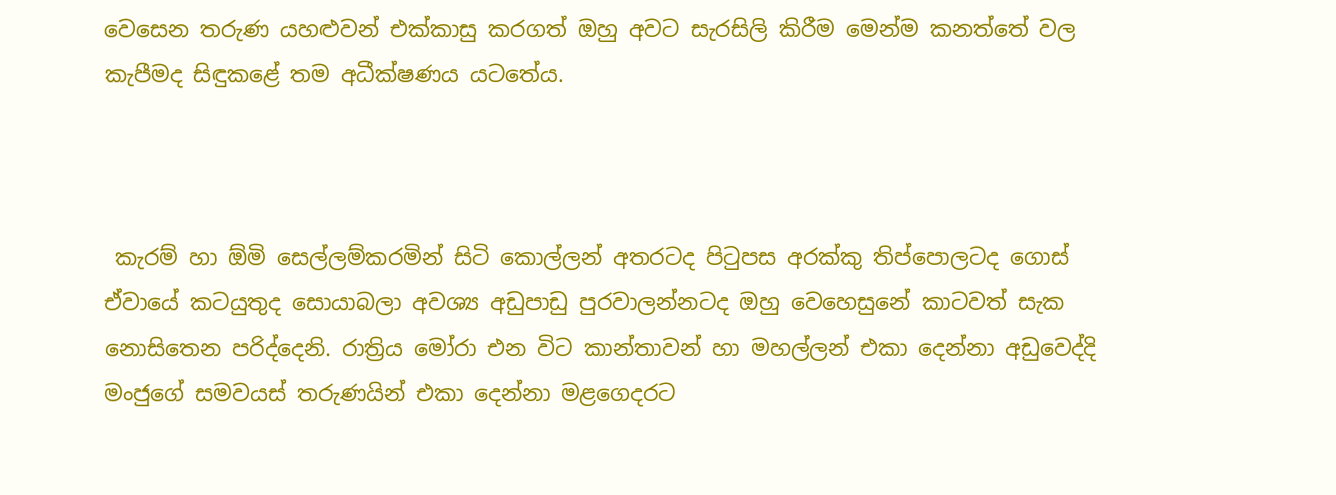වෙසෙන තරුණ යහළුවන් එක්කාසු කරගත් ඔහු අවට සැරසිලි කිරීම මෙන්ම කනත්තේ වල කැපීමද සිඳුකළේ තම අධීක්ෂණය යටතේය.



 කැරම් හා ඕමි සෙල්ලම්කරමින් සිටි කොල්ලන් අතරටද පිටුපස අරක්කු තිප්පොලටද ගොස් ඒවායේ කටයුතුද සොයාබලා අවශ්‍ය අඩුපාඩු පුරවාලන්නටද ඔහු වෙහෙසුනේ කාටවත් සැක නොසිතෙන පරිද්දෙනි. රාත්‍රිය මෝරා එන විට කාන්තාවන් හා මහල්ලන් එකා දෙන්නා අඩුවෙද්දි මංජුගේ සමවයස් තරුණයින් එකා දෙන්නා මළගෙදරට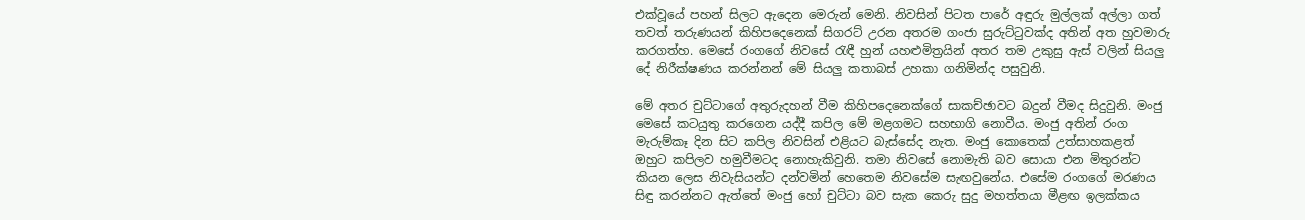එක්වූයේ පහන් සිලට ඇදෙන මෙරුන් මෙනි. නිවසින් පිටත පාරේ අඳුරු මුල්ලක් අල්ලා ගත් තවත් තරුණයන් කිහිපදෙනෙක් සිගරට් උරන අතරම ගංජා සුරුට්ටුවක්ද අතින් අත හුවමාරු කරගත්හ. මෙසේ රංගගේ නිවසේ රැඳී හුන් යහළුමිත්‍රයින් අතර තම උකුසු ඇස් වලින් සියලු දේ නිරීක්ෂණය කරන්නන් මේ සියලු කතාබස් උහකා ගනිමින්ද පසුවුනි.

මේ අතර චුට්ටාගේ අතුරුදහන් වීම කිහිපදෙනෙක්ගේ සාකච්ඡාවට බදුන් වීමද සිදුවුනි. මංජු මෙසේ කටයුතු කරගෙන යද්දී කපිල මේ මළගමට සහභාගි නොවීය. මංජු අතින් රංග මැරුම්කෑ දින සිට කපිල නිවසින් එළියට බැස්සේද නැත. මංජු කොතෙක් උත්සාහකළත් ඔහුට කපිලව හමුවීමටද නොහැකිවුනි. තමා නිවසේ නොමැති බව සොයා එන මිතුරන්ට කියන ලෙස නිවැසියන්ට දන්වමින් හෙතෙම නිවසේම සැඟවුනේය. එසේම රංගගේ මරණය සිඳු කරන්නට ඇත්තේ මංජු හෝ චුට්ටා බව සැක කෙරු සුදු මහත්තයා මීළඟ ඉලක්කය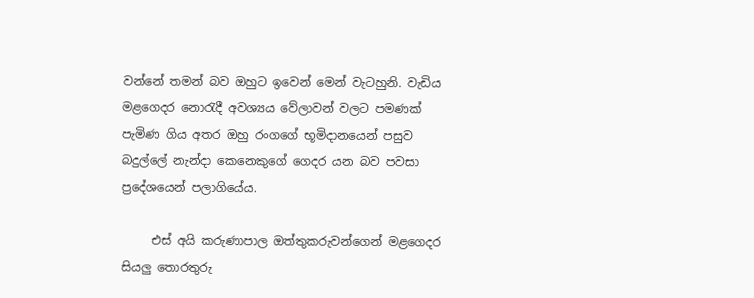වන්නේ තමන් බව ඔහුට ඉවෙන් මෙන් වැටහුනි. වැඩිය මළගෙදර නොරැදී අවශ්‍යය වේලාවන් වලට පමණක් පැමිණ ගිය අතර ඔහු රංගගේ භූමිදානයෙන් පසුව බදුල්ලේ නැන්දා කෙනෙකුගේ ගෙදර යන බව පවසා ප්‍රදේශයෙන් පලාගියේය.

     එස් අයි කරුණාපාල ඔත්තුකරුවන්ගෙන් මළගෙදර සියලු තොරතුරු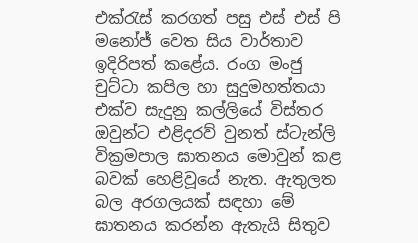එක්රැස් කරගත් පසු එස් එස් පි මනෝජ් වෙත සිය වාර්තාව ඉදිරිපත් කළේය. රංග මංජු චුට්ටා කපිල හා සුදුමහත්තයා එක්ව සැදුනු කල්ලියේ විස්තර ඔවුන්ට එළිදරව් වුනත් ස්ටැන්ලි වික්‍රමපාල ඝාතනය මොවුන් කළ බවක් හෙළිවූයේ නැත. ඇතුලත බල අරගලයක් සඳහා මේ ඝාතනය කරන්න ඇතැයි සිතුව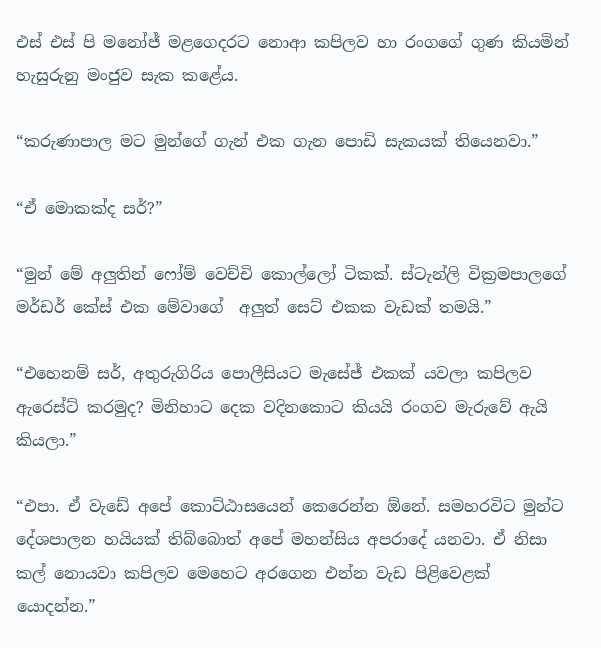එස් එස් පි මනෝජ් මළගෙදරට නොආ කපිලව හා රංගගේ ගුණ කියමින් හැසුරුනු මංජුව සැක කළේය.

“කරුණාපාල මට මුන්ගේ ගැන් එක ගැන පොඩි සැකයක් තියෙනවා.”

“ඒ මොකක්ද සර්?”

“මුන් මේ අලුතින් ෆෝම් වෙච්චි කොල්ලෝ ටිකක්. ස්ටැන්ලි වික්‍රමපාලගේ මර්ඩර් කේස් එක මේවාගේ  අලුත් සෙට් එකක වැඩක් තමයි.”

“එහෙනම් සර්, අතුරුගිරිය පොලීසියට මැසේජ් එකක් යවලා කපිලව ඇරෙස්ට් කරමුද? මිනිහාට දෙක වදිනකොට කියයි රංගව මැරුවේ ඇයි කියලා.”

“එපා. ඒ වැඩේ අපේ කොට්ඨාසයෙන් කෙරෙන්න ඕනේ. සමහරවිට මුන්ට දේශපාලන හයියක් තිබ්බොත් අපේ මහන්සිය අපරාදේ යනවා. ඒ නිසා කල් නොයවා කපිලව මෙහෙට අරගෙන එන්න වැඩ පිළිවෙළක් යොදන්න.”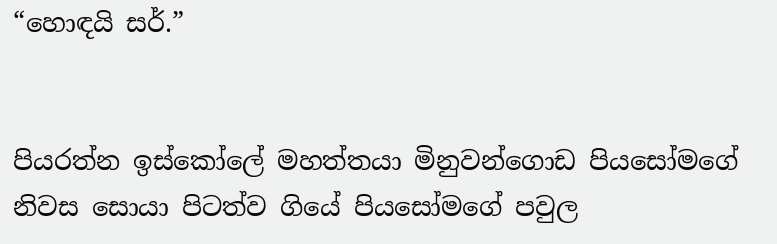“හොඳයි සර්.”


පියරත්න ඉස්කෝලේ මහත්තයා මිනුවන්ගොඩ පියසෝමගේ නිවස සොයා පිටත්ව ගියේ පියසෝමගේ පවුල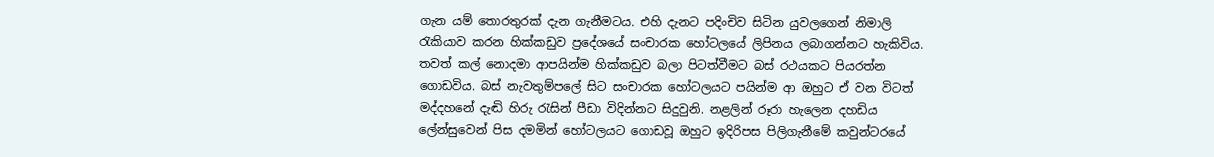ගැන යම් තොරතුරක් දැන ගැනීමටය. එහි දැනට පදිංචිව සිටින යුවලගෙන් නිමාලි රැකියාව කරන හික්කඩුව ප්‍රදේශයේ සංචාරක හෝටලයේ ලිපිනය ලබාගන්නට හැකිවිය. තවත් කල් නොදමා ආපයින්ම හික්කඩුව බලා පිටත්වීමට බස් රථයකට පියරත්න ගොඩවිය. බස් නැවතුම්පලේ සිට සංචාරක හෝටලයට පයින්ම ආ ඔහුට ඒ වන විටත් මද්දහනේ දැඬි හිරු රැසින් පීඩා විදින්නට සිදුවුනි. නළලින් රූරා හැලෙන දහඩිය ලේන්සුවෙන් පිස දමමින් හෝටලයට ගොඩවූ ඔහුට ඉදිරිපස පිලිගැනීමේ කවුන්ටරයේ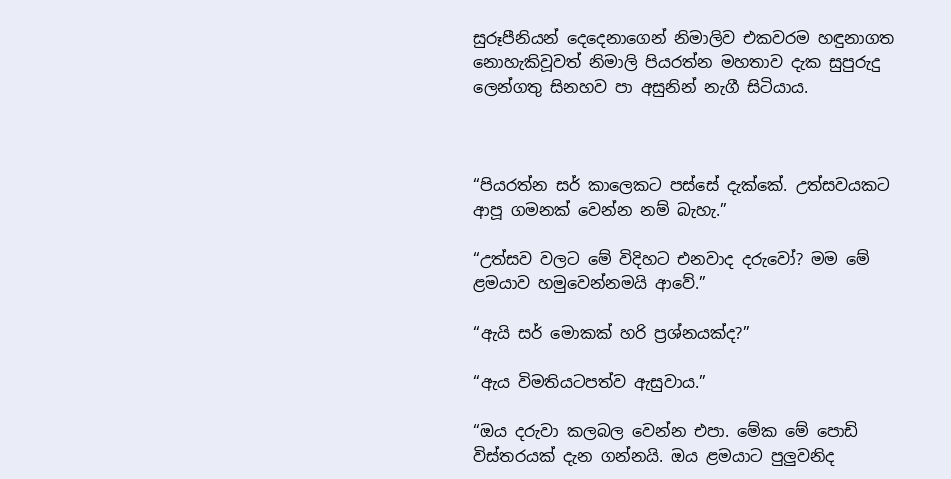සුරූපීනියන් දෙදෙනාගෙන් නිමාලිව එකවරම හඳුනාගත නොහැකිවූවත් නිමාලි පියරත්න මහතාව දැක සුපුරුදු ලෙන්ගතු සිනහව පා අසුනින් නැගී සිටියාය.



“පියරත්න සර් කාලෙකට පස්සේ දැක්කේ. උත්සවයකට ආපූ ගමනක් වෙන්න නම් බැහැ.”

“උත්සව වලට මේ විදිහට එනවාද දරුවෝ? මම මේ ළමයාව හමුවෙන්නමයි ආවේ.”

“ඇයි සර් මොකක් හරි ප්‍රශ්නයක්ද?”

“ඇය විමතියටපත්ව ඇසුවාය.”

“ඔය දරුවා කලබල වෙන්න එපා. මේක මේ පොඩි විස්තරයක් දැන ගන්නයි. ඔය ළමයාට පුලුවනිද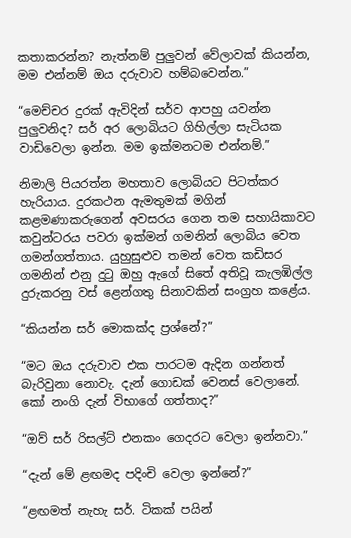කතාකරන්න? නැත්නම් පුලුවන් වේලාවක් කියන්න, මම එන්නම් ඔය දරුවාව හම්බවෙන්න.”

“මෙච්චර දුරක් ඇවිදින් සර්ව ආපහු යවන්න පුලුවනිද? සර් අර ලොබියට ගිහිල්ලා සැටියක වාඩිවෙලා ඉන්න. මම ඉක්මනටම එන්නම්.”

නිමාලි පියරත්න මහතාව ලොබියට පිටත්කර හැරියාය. දුරකථන ඇමතුමක් මගින් කළමණාකරුගෙන් අවසරය ගෙන තම සහායිකාවට කවුන්ටරය පවරා ඉක්මන් ගමනින් ලොබිය වෙත ගමන්ගත්තාය. යුහුසුළුව තමන් වෙත කඩිසර ගමනින් එනු දුටු ඔහු ඇගේ සිතේ අතිවූ කැලඹිල්ල දුරුකරනු වස් ළෙන්ගතු සිනාවකින් සංග්‍රහ කළේය.

“කියන්න සර් මොකක්ද ප්‍රශ්නේ?”

“මට ඔය දරුවාව එක පාරටම ඇදින ගන්නත් බැරිවුනා නොවැ. දැන් ගොඩක් වෙනස් වෙලානේ. කෝ නංගි දැන් විභාගේ ගත්තාද?”

“ඔව් සර් රිසල්ට් එනකං ගෙදරට වෙලා ඉන්නවා.”

“දැන් මේ ළඟමද පදිංචි වෙලා ඉන්නේ?”

“ළඟමත් නැහැ සර්. ටිකක් පයින්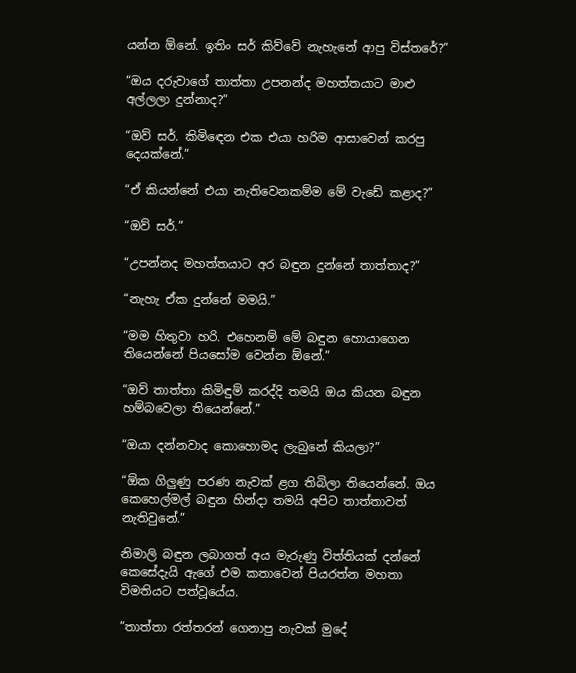යන්න ඕනේ. ඉතිං සර් කිව්වේ නැහැනේ ආපු විස්තරේ?”

“ඔය දරුවාගේ තාත්තා උපනන්ද මහත්තයාට මාළු අල්ලලා දුන්නාද?”

“ඔව් සර්. කිමිඳෙන එක එයා හරිම ආසාවෙන් කරපු දෙයක්නේ.”

“ඒ කියන්නේ එයා නැතිවෙනකම්ම මේ වැඩේ කළාද?”

“ඔව් සර්.”

“උපන්නද මහත්තයාට අර බඳුන දුන්නේ තාත්තාද?”

“නැහැ ඒක දුන්නේ මමයි.”

“මම හිතුවා හරි. එහෙනම් මේ බඳුන හොයාගෙන තියෙන්නේ පියසෝම වෙන්න ඕනේ.”

“ඔව් තාත්තා කිමිඳුම් කරද්දි තමයි ඔය කියන බඳුන හම්බවෙලා තියෙන්නේ.”

“ඔයා දන්නවාද කොහොමද ලැබුනේ කියලා?”

“ඕක ගිලුණු පරණ නැවක් ළග තිබිලා තියෙන්නේ. ඔය කෙහෙල්මල් බඳුන හින්දා තමයි අපිට තාත්තාවත් නැතිවුනේ.”

නිමාලි බඳුන ලබාගත් අය මැරුණු විත්තියක් දන්නේ කෙසේදැයි ඇගේ එම කතාවෙන් පියරත්න මහතා විමතියට පත්වූයේය.

”තාත්තා රත්තරන් ගෙනාපු නැවක් මුදේ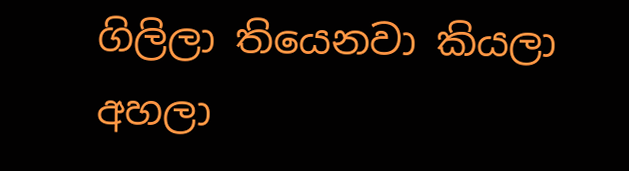ගිලිලා තියෙනවා කියලා අහලා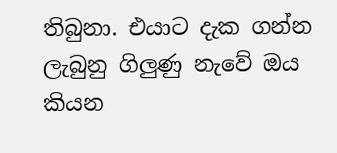තිබුනා. එයාට දැක ගන්න ලැබුනු ගිලුණු නැවේ ඔය කියන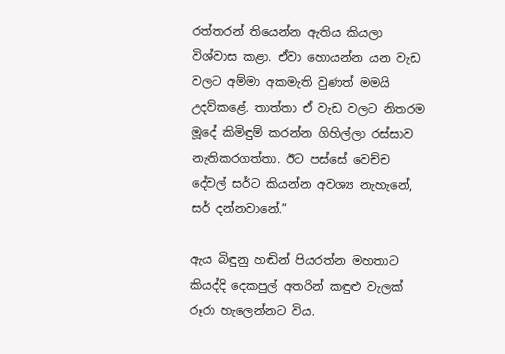රත්තරන් තියෙන්න ඇතිය කියලා විශ්වාස කළා. ඒවා හොයන්න යන වැඩ වලට අම්මා අකමැති වුණත් මමයි උදව්කළේ. තාත්තා ඒ වැඩ වලට නිතරම මූදේ කිමිඳුම් කරන්න ගිහිල්ලා රස්සාව නැතිකරගත්තා. ඊට පස්සේ වෙච්ච දේවල් සර්ට කියන්න අවශ්‍ය නැහැනේ, සර් දන්නවානේ.”

ඇය බිඳුනු හඬින් පියරත්න මහතාට කියද්දි දෙකපුල් අතරින් කඳුළු වැලක් රූරා හැලෙන්නට විය.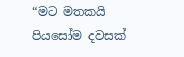“මට මතකයි පියසෝම දවසක්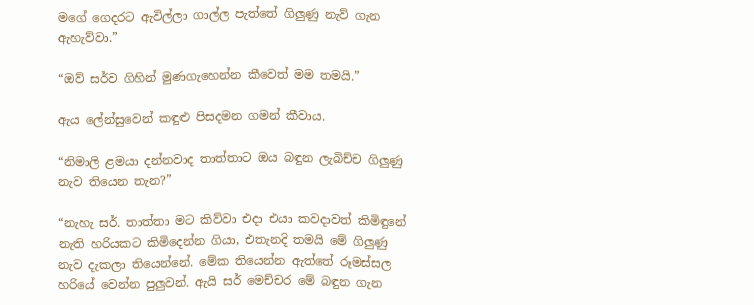මගේ ගෙදරට ඇවිල්ලා ගාල්ල පැත්තේ ගිලුණු නැව් ගැන ඇහැව්වා.”

“ඔව් සර්ව ගිහින් මුණගැහෙන්න කීවෙත් මම තමයි.”

ඇය ලේන්සුවෙන් කඳුළු පිසදමන ගමන් කීවාය.

“නිමාලි ළමයා දන්නවාද තාත්තාට ඔය බඳුන ලැබිච්ච ගිලුණු නැව තියෙන තැන?”

“නැහැ සර්. තාත්තා මට කිව්වා එදා එයා කවදාවත් කිමිඳුනේ නැති හරියකට කිමිදෙන්න ගියා, එතැනදි තමයි මේ ගිලුණු නැව දැකලා තියෙන්නේ. මේක තියෙන්න ඇත්තේ රූමස්සල හරියේ වෙන්න පුලුවන්. ඇයි සර් මෙච්චර මේ බඳුන ගැන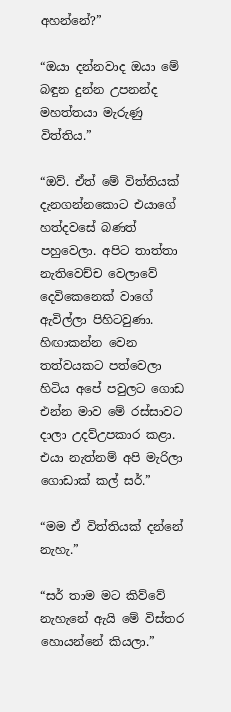අහන්නේ?”

“ඔයා දන්නවාද ඔයා මේ බඳුන දුන්න උපනන්ද මහත්තයා මැරුණු විත්තිය.”

“ඔව්. ඒත් මේ විත්තියක් දැනගන්නකොට එයාගේ හත්දවසේ බණත් පහුවෙලා. අපිට තාත්තා නැතිවෙච්ච වෙලාවේ දෙවිකෙනෙක් වාගේ ඇවිල්ලා පිහිටවුණා. හිඟාකන්න වෙන තත්වයකට පත්වෙලා හිටිය අපේ පවුලට ගොඩ එන්න මාව මේ රස්සාවට දාලා උදව්උපකාර කළා. එයා නැත්නම් අපි මැරිලා ගොඩාක් කල් සර්.”

“මම ඒ විත්තියක් දන්නේ නැහැ.”

“සර් තාම මට කිව්වේ නැහැනේ ඇයි මේ විස්තර හොයන්නේ කියලා.”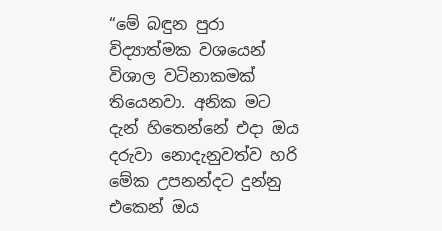“මේ බඳුන පුරා විද්‍යාත්මක වශයෙන් විශාල වටිනාකමක් තියෙනවා. අනික මට දැන් හිතෙන්නේ එදා ඔය දරුවා නොදැනුවත්ව හරි මේක උපනන්දට දුන්නු එකෙන් ඔය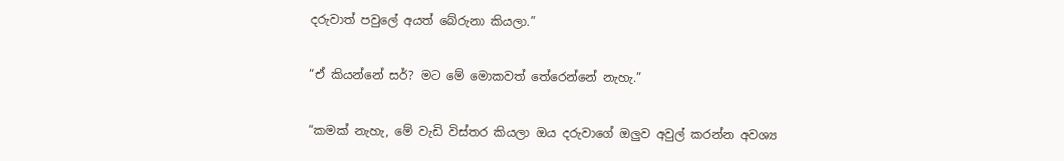දරුවාත් පවුලේ අයත් බේරුනා කියලා.”

“ඒ කියන්නේ සර්? මට මේ මොකවත් තේරෙන්නේ නැහැ.”

“කමක් නැහැ, මේ වැඩි විස්තර කියලා ඔය දරුවාගේ ඔලුව අවුල් කරන්න අවශ්‍ය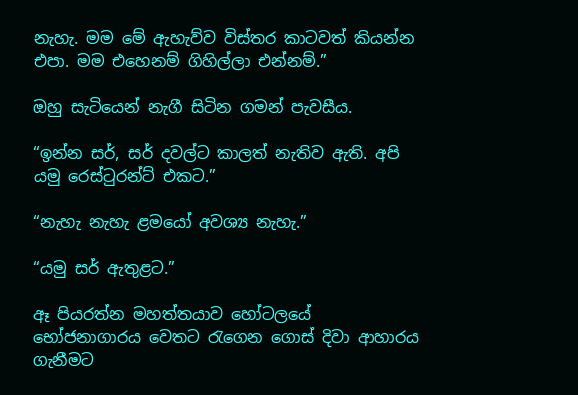නැහැ. මම මේ ඇහැව්ව විස්තර කාටවත් කියන්න එපා. මම එහෙනම් ගිහිල්ලා එන්නම්.”

ඔහු සැටියෙන් නැගී සිටින ගමන් පැවසීය.

“ඉන්න සර්, සර් දවල්ට කාලත් නැතිව ඇති. අපි යමු රෙස්ටුරන්ට් එකට.”

“නැහැ නැහැ ළමයෝ අවශ්‍ය නැහැ.”

“යමු සර් ඇතුළට.”

ඈ පියරත්න මහත්තයාව හෝටලයේ භෝජනාගාරය වෙතට රැගෙන ගොස් දිවා ආහාරය ගැනීමට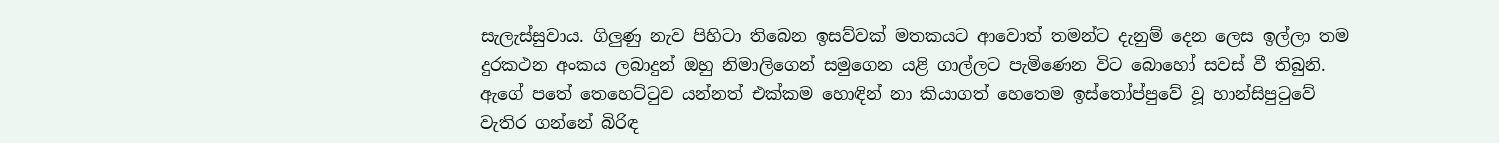සැලැස්සුවාය. ගිලුණු නැව පිහිටා තිබෙන ඉසව්වක් මතකයට ආවොත් තමන්ට දැනුම් දෙන ලෙස ඉල්ලා තම දුරකථන අංකය ලබාදුන් ඔහු නිමාලිගෙන් සමුගෙන යළි ගාල්ලට පැමිණෙන විට බොහෝ සවස් වී තිබුනි. ඇගේ පතේ තෙහෙට්ටුව යන්නත් එක්කම හොඳින් නා කියාගත් හෙතෙම ඉස්තෝප්පුවේ වූ හාන්සිපුටුවේ වැතිර ගන්නේ බිරිඳ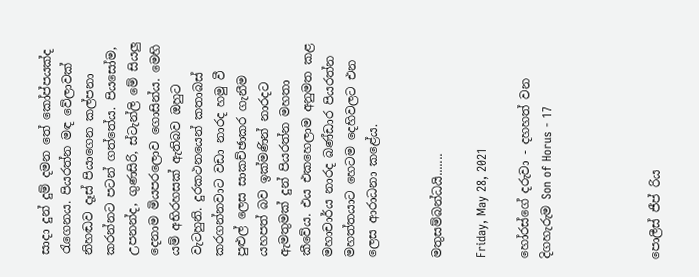සාදා දුන් දුම් දමන තේ කෝප්පයක්ද රැගෙනය. පියරත්න මඳ වේලාවක් නිහඬව දෑස් පියාගෙන කල්පනා කරන්නට පටන් ගත්තේය. පියසෝම, උපනන්ද, ගුණසිරි, ස්ටැන්ලි මේ සියලු දෙනාම මියපරලොව ගොසින්ය. මෙහි යම් අභිරහසක් ඇතිබව ඔහුට වැටහුනි. දුරකථනයෙන් කතාබස් කරගන්නවාට වඩා නාරද හමු වී පුළුල් ලෙස සාකච්ඡාකර ගැනීම යහපත් බව ඉක්මණින් නාරදට ඇමතුමක් දුන් පියරත්න මහතා කීවේය. එය එකහෙලාම අනුමත කළ මහාචාර්ය නාරද බණ්ඩාර පියරත්න මහත්තයාට හෙටම දෙහිවලට එන ලෙස ආරාධනා කළේය.


මතුසම්බන්ධයි.......

Friday, May 28, 2021

හෝරස්ගේ දරුවා - දහහත් වන දිගහැරුම Son of Horus - 17




පොලීස් ජීප් රිය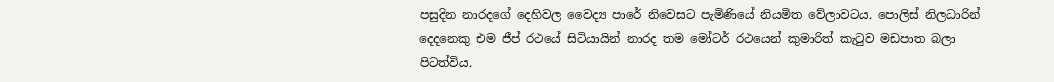පසුදින නාරදගේ දෙහිවල වෛද්‍ය පාරේ නිවෙසට පැමිණියේ නියමිත වේලාවටය. පොලිස් නිලධාරින් දෙදනෙකු එම ජීප් රථයේ සිටියායින් නාරද තම මෝටර් රථයෙන් කුමාරිත් කැටුව මඩපාත බලා පිටත්විය.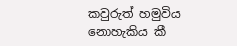කවුරුත් හමුවිය නොහැකිය කී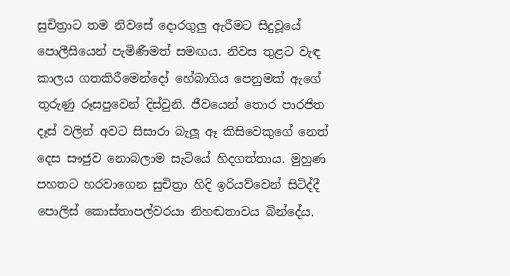සුචිත්‍රාට තම නිවසේ දොරගුලු ඇරීමට සිදුවූයේ පොලීසියෙන් පැමිණීමත් සමඟය. නිවස තුළට වැඳ කාලය ගතකිරීමෙන්දෝ හේබාගිය පෙනුමක් ඇගේ තුරුණු රූසපුවෙන් දිස්වුනි. ජීවයෙන් තොර පාරජිත දෑස් වලින් අවට සිසාරා බැලූ ඈ කිසිවෙකුගේ නෙත් දෙස සෟජුව නොබලාම සැටියේ හිදගත්තාය. මුහුණ පහතට හරවාගෙන සුචිත්‍රා හිදි ඉරියව්වෙන් සිටිද්දී පොලිස් කොස්තාපල්වරයා නිහඬතාවය බින්දේය.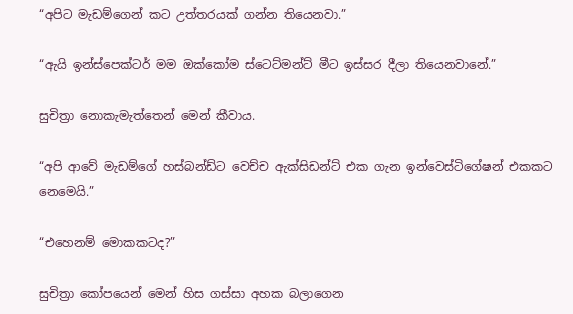“අපිට මැඩම්ගෙන් කට උත්තරයක් ගන්න තියෙනවා.”

“ඇයි ඉන්ස්පෙක්ටර් මම ඔක්කෝම ස්ටෙට්මන්ට් මීට ඉස්සර දීලා තියෙනවානේ.”

සුචිත්‍රා නොකැමැත්තෙන් මෙන් කීවාය.

“අපි ආවේ මැඩම්ගේ හස්බන්ඩ්ට වෙච්ච ඇක්සිඩන්ට් එක ගැන ඉන්වෙස්ටිගේෂන් එකකට නෙමෙයි.”

“එහෙනම් මොකකටද?”

සුචිත්‍රා කෝපයෙන් මෙන් හිස ගස්සා අහක බලාගෙන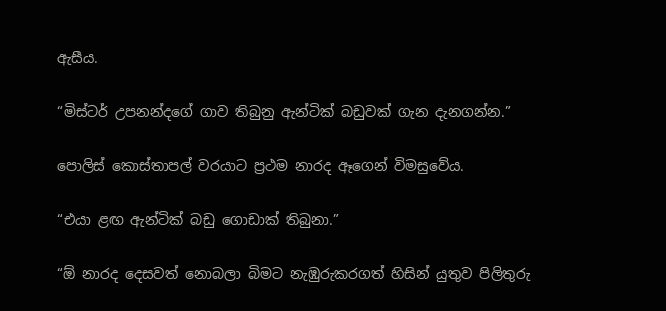ඇසීය.

“මිස්ටර් උපනන්දගේ ගාව තිබුනු ඇන්ටික් බඩුවක් ගැන දැනගන්න.”

පොලිස් කොස්තාපල් වරයාට ප්‍රථම නාරද ඈගෙන් විමසුවේය.

“එයා ළඟ ඇන්ටික් බඩු ගොඩාක් තිබුනා.”

“ඕ නාරද දෙසවත් නොබලා බිමට නැඹුරුකරගත් හිසින් යුතුව පිලිතුරු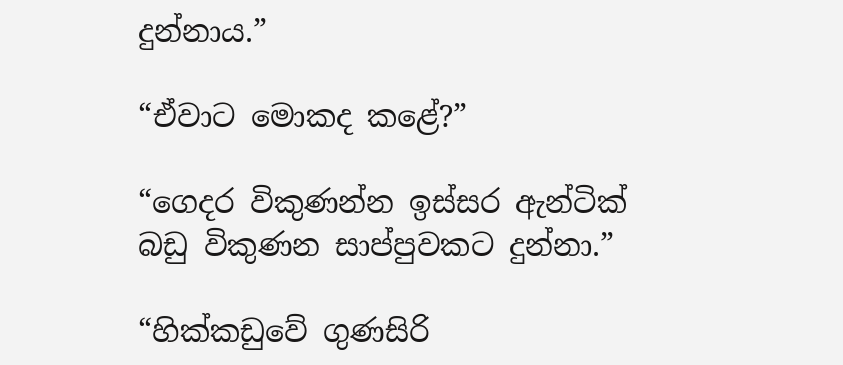දුන්නාය.”

“ඒවාට මොකද කළේ?”

“ගෙදර විකුණන්න ඉස්සර ඇන්ටික් බඩු විකුණන සාප්පුවකට දුන්නා.”

“හික්කඩුවේ ගුණසිරි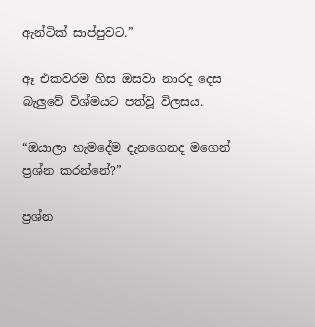ඇන්ටික් සාප්පුවට.”

ඈ එකවරම හිස ඔසවා නාරද දෙස බැලුවේ විශ්මයට පත්වූ විලසය.

“ඔයාලා හැමදේම දැනගෙනද මගෙන් ප්‍රශ්න කරන්නේ?”

ප්‍රශ්න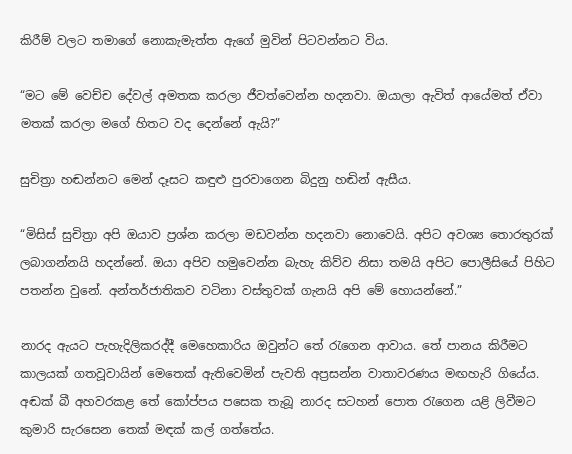කිරීම් වලට තමාගේ නොකැමැත්ත ඇගේ මුවින් පිටවන්නට විය.

“මට මේ වෙච්ච දේවල් අමතක කරලා ජීවත්වෙන්න හදනවා. ඔයාලා ඇවිත් ආයේමත් ඒවා මතක් කරලා මගේ හිතට වද දෙන්නේ ඇයි?”

සුචිත්‍රා හඬන්නට මෙන් දෑසට කඳුළු පුරවාගෙන බිදුනු හඬින් ඇසීය.

“මිසිස් සුචිත්‍රා අපි ඔයාව ප්‍රශ්න කරලා මඩවන්න හදනවා නොවෙයි. අපිට අවශ්‍ය තොරතුරක් ලබාගන්නයි හදන්නේ. ඔයා අපිව හමුවෙන්න බැහැ කිව්ව නිසා තමයි අපිට පොලීසියේ පිහිට පතන්න වුනේ. අන්තර්ජාතිකව වටිනා වස්තුවක් ගැනයි අපි මේ හොයන්නේ.”

නාරද ඇයට පැහැදිලිකරද්දී මෙහෙකාරිය ඔවුන්ට තේ රැගෙන ආවාය. තේ පානය කිරීමට කාලයක් ගතවූවායින් මෙතෙක් ඇතිවෙමින් පැවති අප්‍රසන්න වාතාවරණය මඟහැරි ගියේය. අඬක් බී අහවරකළ තේ කෝප්පය පසෙක තැබූ නාරද සටහන් පොත රැගෙන යළි ලිවීමට කුමාරි සැරසෙන තෙක් මඳක් කල් ගත්තේය.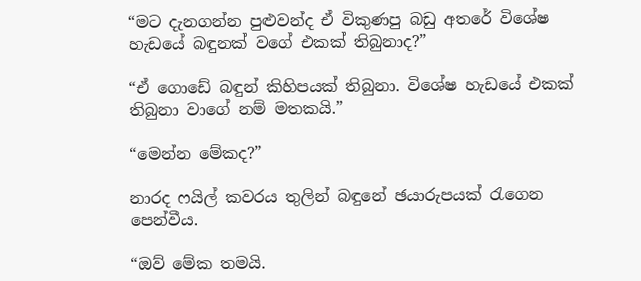“මට දැනගන්න පුළුවන්ද ඒ විකුණපු බඩු අතරේ විශේෂ හැඩයේ බඳුනක් වගේ එකක් තිබුනාද?”

“ඒ ගොඩේ බඳුන් කිහිපයක් තිබුනා. විශේෂ හැඩයේ එකක් තිබුනා වාගේ නම් මතකයි.”

“මෙන්න මේකද?”

නාරද ෆයිල් කවරය තුලින් බඳුනේ ඡයාරුපයක් රැගෙන පෙන්වීය.

“ඔව් මේක තමයි.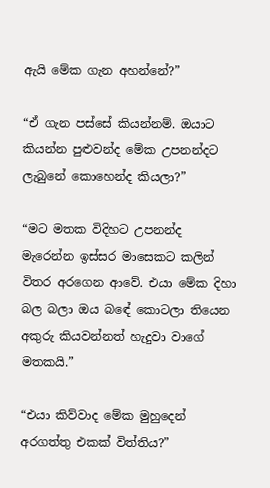ඇයි මේක ගැන අහන්නේ?”

“ඒ ගැන පස්සේ කියන්නම්. ඔයාට කියන්න පුළුවන්ද මේක උපනන්දට ලැබුනේ කොහෙන්ද කියලා?”

“මට මතක විදිහට උපනන්ද මැරෙන්න ඉස්සර මාසෙකට කලින් විතර අරගෙන ආවේ. එයා මේක දිහා බල බලා ඔය බඳේ කොටලා තියෙන අකුරු කියවන්නත් හැදුවා වාගේ මතකයි.”

“එයා කිව්වාද මේක මුහුදෙන් අරගත්තු එකක් විත්තිය?”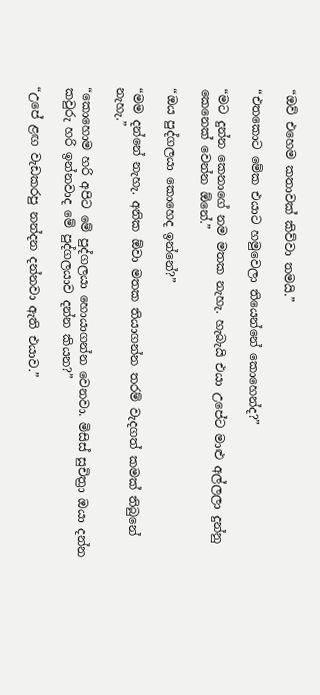“ඔව් එහෙම කතාවක් කිව්වා තමයි.”

“එතකොට මේක එයාට හමුවෙලා තියෙන්නේ කොහෙන්ද?”

“මට දුන්න කෙනාගේ නම මතක නැහැ. හැබැයි එයා උපේට මාළු අල්ලලා දුන්නු කෙනෙක් වෙන්න ඕනේ.”

“ඔය පුද්ගලයා කොහෙද ඉන්නේ?”

“මම දන්නේ නැහැ. අනික ඕවා මතක තියාගන්න තරම් වැදගත් කමක් තිබුනේ නැහැ.”

“කොහොම හරි අපිට මේ පුද්ගලයා හොයාගන්න වෙනවා. මිසිස් සුචිත්‍රා ඔයා දන්න කවුරු හරි ඉන්නවාද මේ පුද්ගලයාව දන්න කියන?”

“උපේ ළඟ වැඩකරපු නන්දන දන්නවා ඇති එයාව.”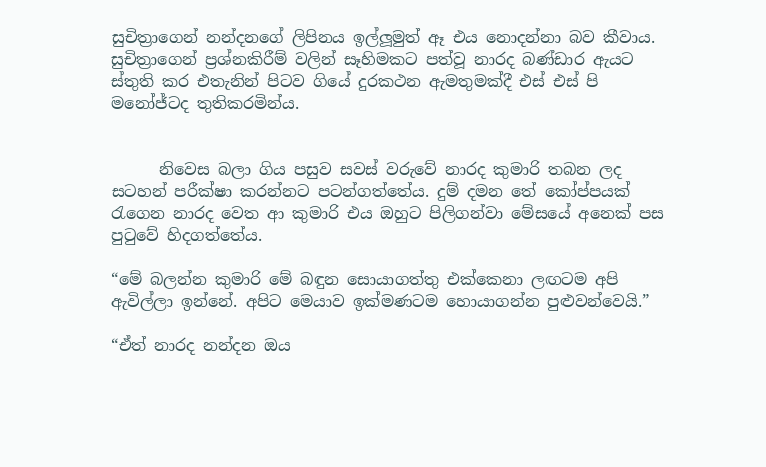සුචිත්‍රාගෙන් නන්දනගේ ලිපිනය ඉල්ලූමුත් ඈ එය නොදන්නා බව කීවාය. සුචිත්‍රාගෙන් ප්‍රශ්නකිරීම් වලින් සෑහිමකට පත්වූ නාරද බණ්ඩාර ඇයට ස්තුති කර එතැනින් පිටව ගියේ දුරකථන ඇමතුමක්දී එස් එස් පි මනෝජ්ටද තුතිකරමින්ය.


      නිවෙස බලා ගිය පසුව සවස් වරුවේ නාරද කුමාරි තබන ලද සටහන් පරීක්ෂා කරන්නට පටන්ගත්තේය. දුම් දමන තේ කෝප්පයක් රැගෙන නාරද වෙත ආ කුමාරි එය ඔහුට පිලිගන්වා මේසයේ අනෙක් පස පුටුවේ හිදගත්තේය.

“මේ බලන්න කුමාරි මේ බඳුන සොයාගත්තු එක්කෙනා ලඟටම අපි ඇවිල්ලා ඉන්නේ. අපිට මෙයාව ඉක්මණටම හොයාගන්න පුළුවන්වෙයි.”

“ඒත් නාරද නන්දන ඔය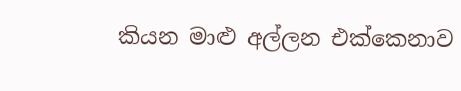කියන මාළු අල්ලන එක්කෙනාව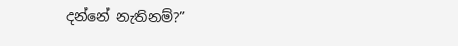දන්නේ නැතිනම්?”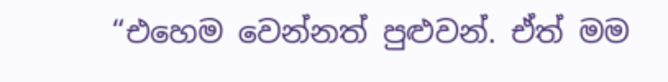“එහෙම වෙන්නත් පුළුවන්. ඒත් මම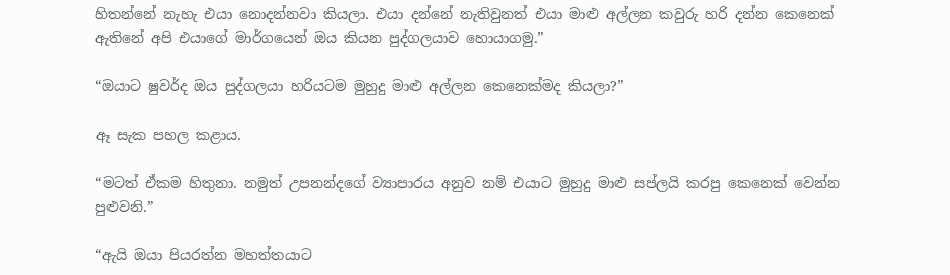හිතන්නේ නැහැ එයා නොදන්නවා කියලා. එයා දන්නේ නැතිවුනත් එයා මාළු අල්ලන කවුරු හරි දන්න කෙනෙක් ඇතිනේ අපි එයාගේ මාර්ගයෙන් ඔය කියන පුද්ගලයාව හොයාගමු.”

“ඔයාට ෂුවර්ද ඔය පුද්ගලයා හරියටම මුහුදු මාළු අල්ලන කෙනෙක්මද කියලා?”

ඈ සැක පහල කළාය.

“මටත් ඒකම හිතුනා. නමුත් උපනන්දගේ ව්‍යාපාරය අනුව නම් එයාට මුහුදු මාළු සප්ලයි කරපු කෙනෙක් වෙන්න පුළුවනි.”

“ඇයි ඔයා පියරත්න මහත්තයාට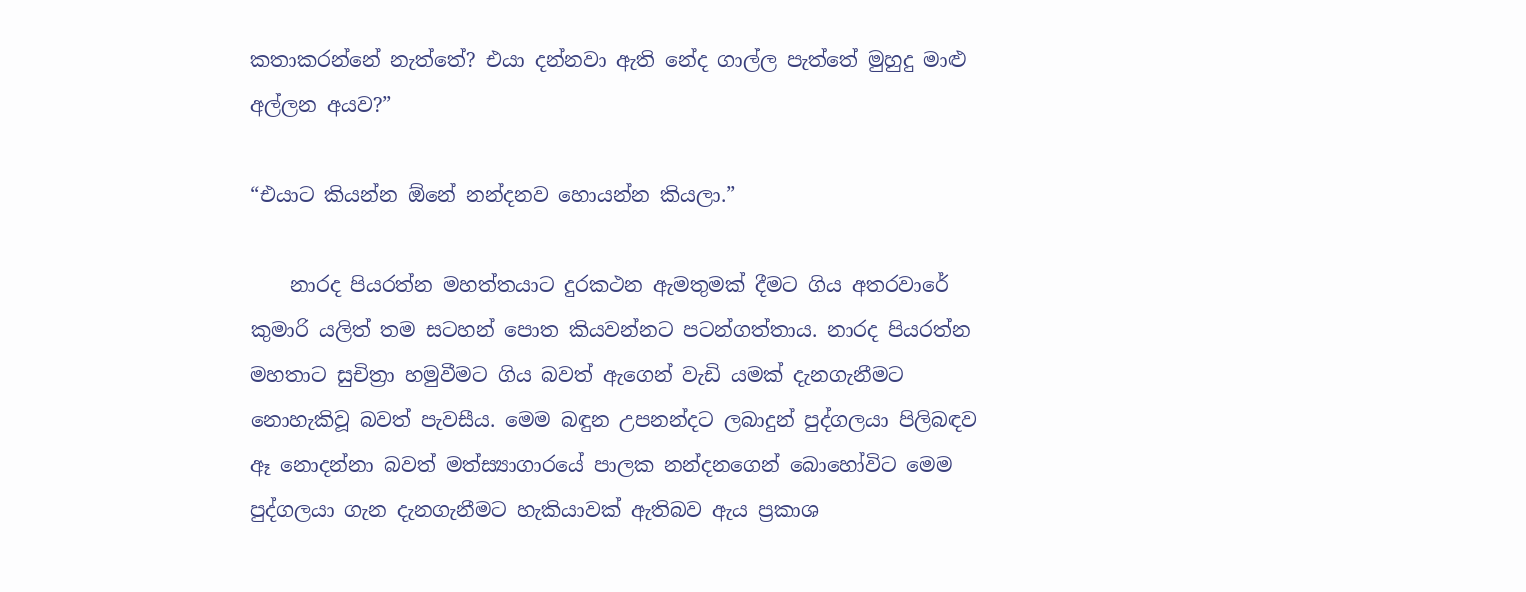කතාකරන්නේ නැත්තේ? එයා දන්නවා ඇති නේද ගාල්ල පැත්තේ මුහුදු මාළු අල්ලන අයව?”

“එයාට කියන්න ඕනේ නන්දනව හොයන්න කියලා.”

    නාරද පියරත්න මහත්තයාට දුරකථන ඇමතුමක් දීමට ගිය අතරවාරේ කුමාරි යලිත් තම සටහන් පොත කියවන්නට පටන්ගත්තාය. නාරද පියරත්න මහතාට සුචිත්‍රා හමුවීමට ගිය බවත් ඇගෙන් වැඩි යමක් දැනගැනීමට නොහැකිවූ බවත් පැවසීය. මෙම බඳුන උපනන්දට ලබාදුන් පුද්ගලයා පිලිබඳව ඈ නොදන්නා බවත් මත්ස්‍යාගාරයේ පාලක නන්දනගෙන් බොහෝවිට මෙම පුද්ගලයා ගැන දැනගැනීමට හැකියාවක් ඇතිබව ඇය ප්‍රකාශ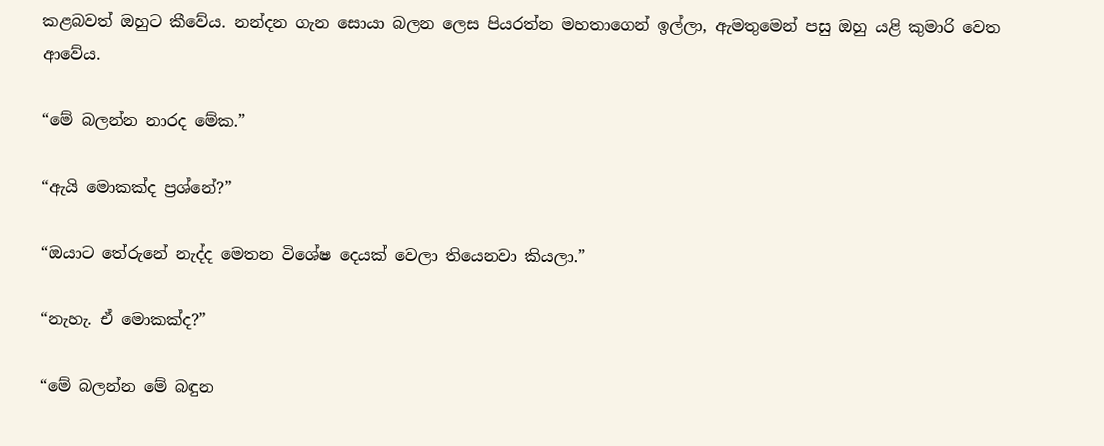කළබවත් ඔහුට කීවේය. නන්දන ගැන සොයා බලන ලෙස පියරත්න මහතාගෙන් ඉල්ලා, ඇමතුමෙන් පසු ඔහු යළි කුමාරි වෙත ආවේය.

“මේ බලන්න නාරද මේක.”

“ඇයි මොකක්ද ප්‍රශ්නේ?”

“ඔයාට තේරුනේ නැද්ද මෙතන විශේෂ දෙයක් වෙලා තියෙනවා කියලා.”

“නැහැ. ඒ මොකක්ද?”

“මේ බලන්න මේ බඳුන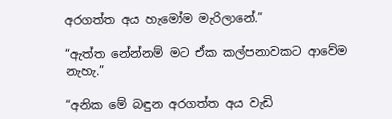අරගත්ත අය හැමෝම මැරිලානේ.”

“ඇත්ත නේන්නම් මට ඒක කල්පනාවකට ආවේම නැහැ.”

“අනික මේ බඳුන අරගත්ත අය වැඩි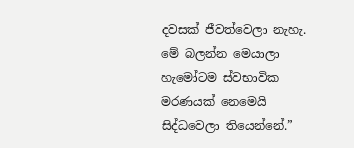දවසක් ජීවත්වෙලා නැහැ. මේ බලන්න මෙයාලා හැමෝටම ස්වභාවික මරණයක් නෙමෙයි සිද්ධවෙලා තියෙන්නේ.”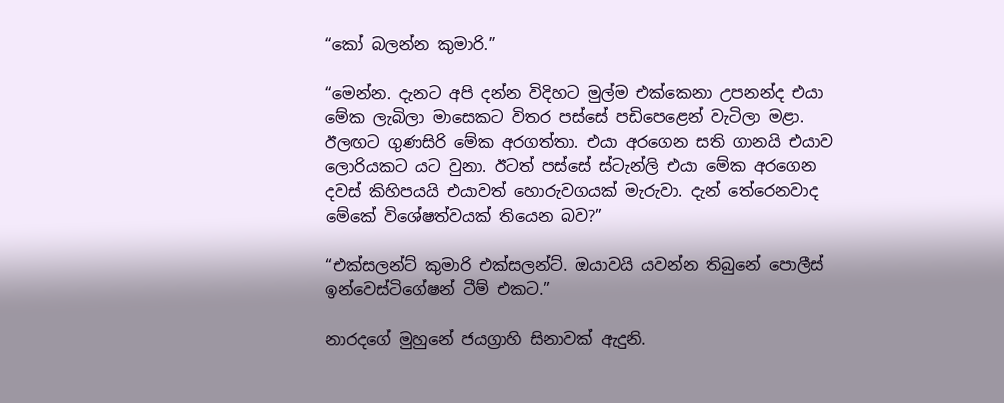“කෝ බලන්න කුමාරි.”

“මෙන්න. දැනට අපි දන්න විදිහට මුල්ම එක්කෙනා උපනන්ද එයා මේක ලැබිලා මාසෙකට විතර පස්සේ පඩිපෙළෙන් වැටිලා මළා.  ඊලඟට ගුණසිරි මේක අරගත්තා. එයා අරගෙන සති ගානයි එයාව ලොරියකට යට වුනා. ඊටත් පස්සේ ස්ටැන්ලි එයා මේක අරගෙන දවස් කිහිපයයි එයාවත් හොරුවගයක් මැරුවා. දැන් තේරෙනවාද මේකේ විශේෂත්වයක් තියෙන බව?”

“එක්සලන්ට් කුමාරි එක්සලන්ට්. ඔයාවයි යවන්න තිබුනේ පොලීස් ඉන්වෙස්ටිගේෂන් ටීම් එකට.”

නාරදගේ මුහුනේ ජයග්‍රාහි සිනාවක් ඇදුනි.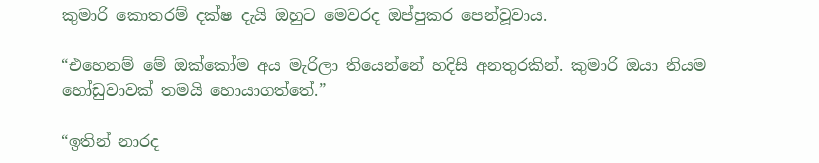කුමාරි කොතරම් දක්ෂ දැයි ඔහුට මෙවරද ඔප්පුකර පෙන්වූවාය.

“එහෙනම් මේ ඔක්කෝම අය මැරිලා තියෙන්නේ හදිසි අනතුරකින්. කුමාරි ඔයා නියම හෝඩුවාවක් තමයි හොයාගත්තේ.”

“ඉතින් නාරද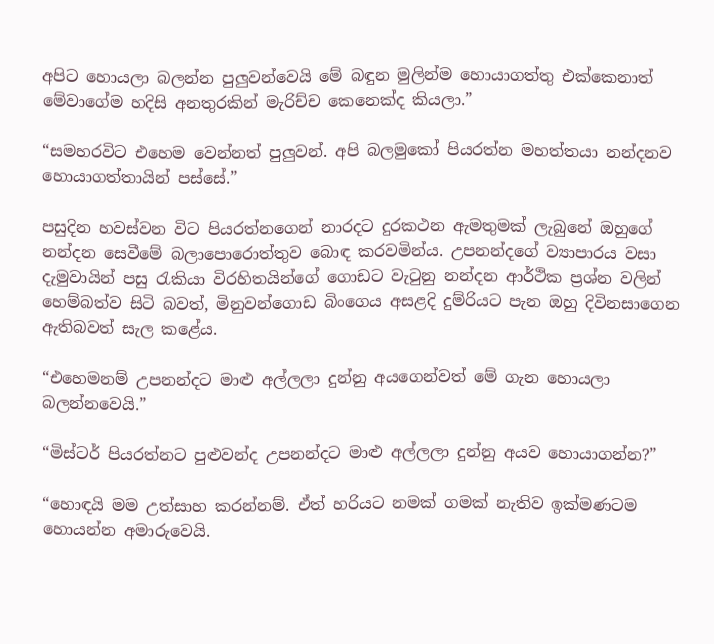අපිට හොයලා බලන්න පුලුවන්වෙයි මේ බඳුන මුලින්ම හොයාගත්තු එක්කෙනාත් මේවාගේම හදිසි අනතුරකින් මැරිච්ච කෙනෙක්ද කියලා.”

“සමහරවිට එහෙම වෙන්නත් පුලුවන්. අපි බලමුකෝ පියරත්න මහත්තයා නන්දනව හොයාගත්තායින් පස්සේ.”

පසුදින හවස්වන විට පියරත්නගෙන් නාරදට දුරකථන ඇමතුමක් ලැබුනේ ඔහුගේ නන්දන සෙවීමේ බලාපොරොත්තුව බොඳ කරවමින්ය. උපනන්දගේ ව්‍යාපාරය වසා දැමුවායින් පසු රැකියා විරහිතයින්ගේ ගොඩට වැටුනු නන්දන ආර්ථික ප්‍රශ්න වලින් හෙම්බත්ව සිටි බවත්, මිනුවන්ගොඩ බිංගෙය අසළදි දුම්රියට පැන ඔහු දිවිනසාගෙන ඇතිබවත් සැල කළේය.

“එහෙමනම් උපනන්දට මාළු අල්ලලා දුන්නු අයගෙන්වත් මේ ගැන හොයලා බලන්නවෙයි.”

“මිස්ටර් පියරත්නට පුළුවන්ද උපනන්දට මාළු අල්ලලා දුන්නු අයව හොයාගන්න?”

“හොඳයි මම උත්සාහ කරන්නම්. ඒත් හරියට නමක් ගමක් නැතිව ඉක්මණටම හොයන්න අමාරුවෙයි.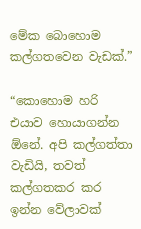මේක බොහොම කල්ගතවෙන වැඩක්.”

“කොහොම හරි එයාව හොයාගන්න ඕනේ. අපි කල්ගත්තා වැඩියි, තවත් කල්ගතකර කර ඉන්න වේලාවක්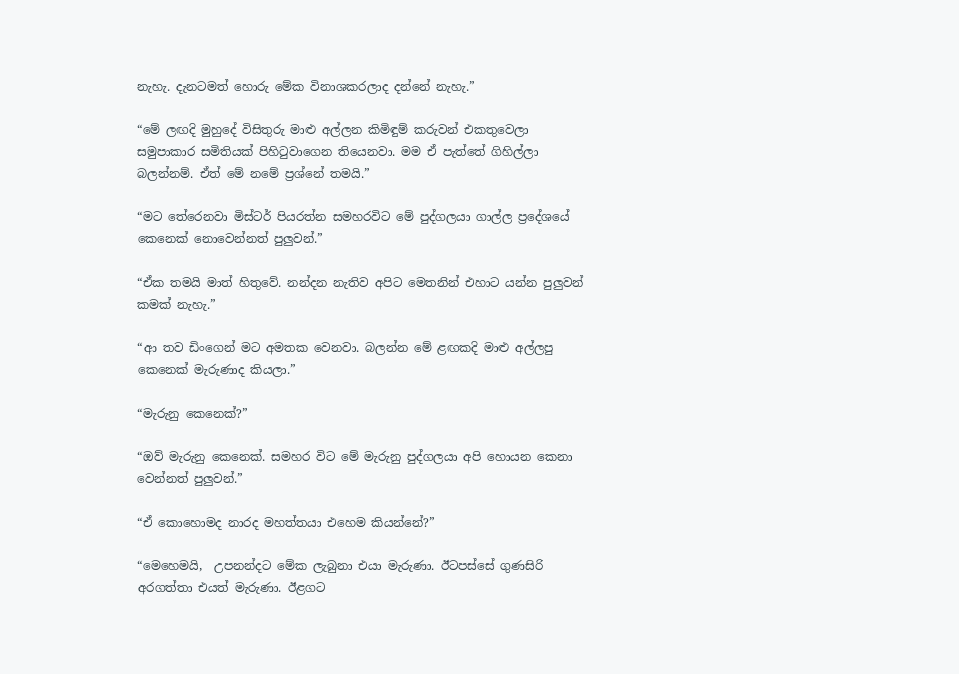නැහැ. දැනටමත් හොරු මේක විනාශකරලාද දන්නේ නැහැ.”

“මේ ලඟදි මුහුදේ විසිතුරු මාළු අල්ලන කිමිඳුම් කරුවන් එකතුවෙලා සමුපාකාර සමිතියක් පිහිටුවාගෙන තියෙනවා. මම ඒ පැත්තේ ගිහිල්ලා බලන්නම්. ඒත් මේ නමේ ප්‍රශ්නේ තමයි.”

“මට තේරෙනවා මිස්ටර් පියරත්න සමහරවිට මේ පුද්ගලයා ගාල්ල ප්‍රදේශයේ කෙනෙක් නොවෙන්නත් පුලුවන්.”

“ඒක තමයි මාත් හිතුවේ. නන්දන නැතිව අපිට මෙතනින් එහාට යන්න පුලුවන් කමක් නැහැ.”

“ආ තව ඩිංගෙන් මට අමතක වෙනවා. බලන්න මේ ළඟකදි මාළු අල්ලපු කෙනෙක් මැරුණාද කියලා.”

“මැරුනු කෙනෙක්?”

“ඔව් මැරුනු කෙනෙක්. සමහර විට මේ මැරුනු පුද්ගලයා අපි හොයන කෙනා වෙන්නත් පුලුවන්.”

“ඒ කොහොමද නාරද මහත්තයා එහෙම කියන්නේ?”

“මෙහෙමයි,  උපනන්දට මේක ලැබුනා එයා මැරුණා. ඊටපස්සේ ගුණසිරි අරගත්තා එයත් මැරුණා. ඊළගට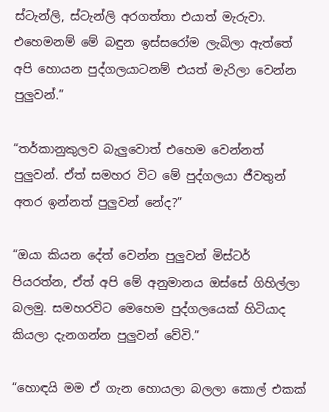ස්ටැන්ලි, ස්ටැන්ලි අරගත්තා එයාත් මැරුවා. එහෙමනම් මේ බඳුන ඉස්සරෝම ලැබිලා ඇත්තේ අපි හොයන පුද්ගලයාටනම් එයත් මැරිලා වෙන්න පුලුවන්.”

“තර්කානුකුලව බැලුවොත් එහෙම වෙන්නත් පුලුවන්. ඒත් සමහර විට මේ පුද්ගලයා ජීවතුන් අතර ඉන්නත් පුලුවන් නේද?”

“ඔයා කියන දේත් වෙන්න පුලුවන් මිස්ටර් පියරත්න, ඒත් අපි මේ අනුමානය ඔස්සේ ගිහිල්ලා බලමු. සමහරවිට මෙහෙම පුද්ගලයෙක් හිටියාද කියලා දැනගන්න පුලුවන් වේවි.”

“හොඳයි මම ඒ ගැන හොයලා බලලා කොල් එකක්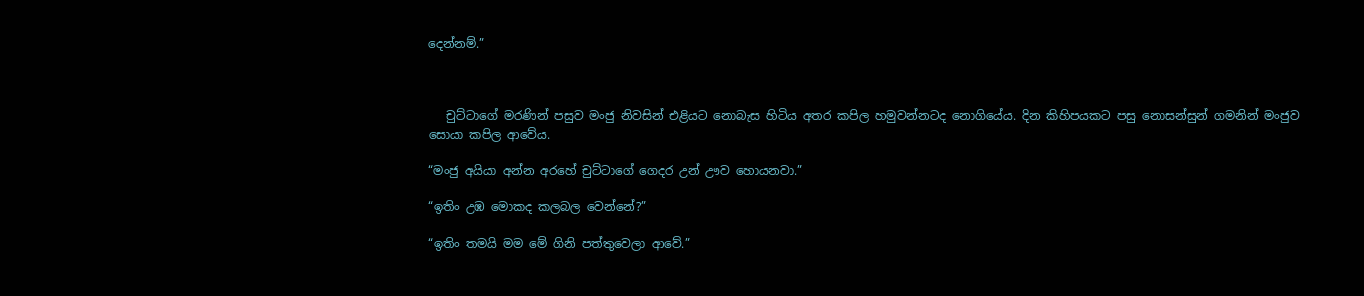දෙන්නම්.”



   චුට්ටාගේ මරණින් පසුව මංජු නිවසින් එළියට නොබැස හිටිය අතර කපිල හමුවන්නටද නොගියේය. දින කිහිපයකට පසු නොසන්සුන් ගමනින් මංජුව සොයා කපිල ආවේය.

“මංජු අයියා අන්න අරහේ චුට්ටාගේ ගෙදර උන් ඌව හොයනවා.”

“ඉතිං උඹ මොකද කලබල වෙන්නේ?”

“ඉතිං තමයි මම මේ ගිනි පත්තුවෙලා ආවේ.”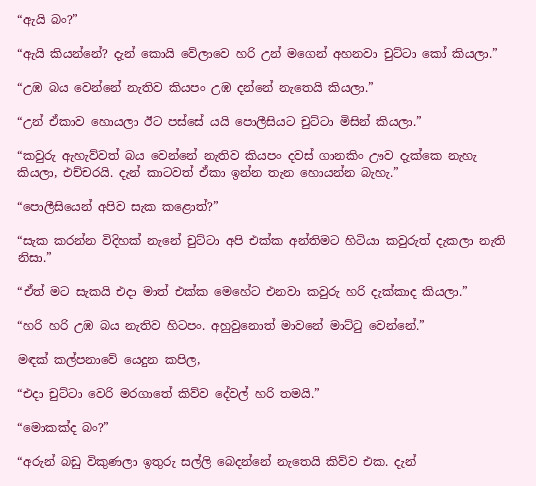“ඇයි බං?”

“ඇයි කියන්නේ? දැන් කොයි වේලාවෙ හරි උන් මගෙන් අහනවා චුට්ටා කෝ කියලා.”

“උඹ බය වෙන්නේ නැතිව කියපං උඹ දන්නේ නැතෙයි කියලා.”

“උන් ඒකාව හොයලා ඊට පස්සේ යයි පොලීසියට චුට්ටා මිසින් කියලා.”

“කවුරු ඇහැව්වත් බය වෙන්නේ නැතිව කියපං දවස් ගානකිං ඌව දැක්කෙ නැහැ කියලා, එච්චරයි. දැන් කාටවත් ඒකා ඉන්න තැන හොයන්න බැහැ.”

“පොලීසියෙන් අපිව සැක කළොත්?”

“සැක කරන්න විදිහක් නැනේ චුට්ටා අපි එක්ක අන්තිමට හිටියා කවුරුත් දැකලා නැති නිසා.”

“ඒත් මට සැකයි එදා මාත් එක්ක මෙහේට එනවා කවුරු හරි දැක්කාද කියලා.”

“හරි හරි උඹ බය නැතිව හිටපං. අහුවුනොත් මාවනේ මාට්ටු වෙන්නේ.”

මඳක් කල්පනාවේ යෙදුන කපිල,

“එදා චුට්ටා වෙරි මරගාතේ කිව්ව දේවල් හරි තමයි.”

“මොකක්ද බං?”

“අරුන් බඩු විකුණලා ඉතුරු සල්ලි බෙදන්නේ නැතෙයි කිව්ව එක. දැන්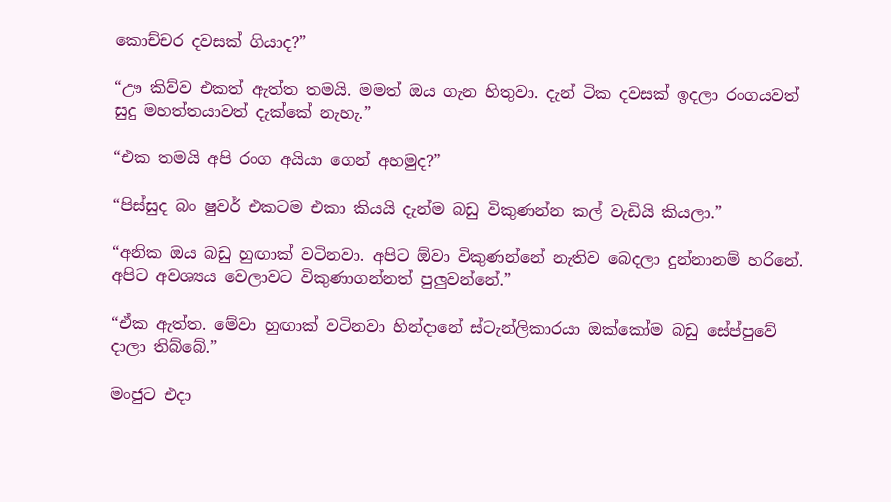කොච්චර දවසක් ගියාද?”

“ඌ කිව්ව එකත් ඇත්ත තමයි. මමත් ඔය ගැන හිතුවා. දැන් ටික දවසක් ඉදලා රංගයවත් සුදු මහත්තයාවත් දැක්කේ නැහැ.”

“එක තමයි අපි රංග අයියා ගෙන් අහමුද?”

“පිස්සුද බං ෂුවර් එකටම එකා කියයි දැන්ම බඩු විකුණන්න කල් වැඩියි කියලා.”

“අනික ඔය බඩු හුඟාක් වටිනවා. අපිට ඕවා විකුණන්නේ නැතිව බෙදලා දුන්නානම් හරිනේ. අපිට අවශ්‍යය වෙලාවට විකුණාගන්නත් පුලුවන්නේ.”

“ඒක ඇත්ත. මේවා හුඟාක් වටිනවා හින්දානේ ස්ටැන්ලිකාරයා ඔක්කෝම බඩු සේප්පුවේ දාලා තිබ්බේ.”

මංජුට එදා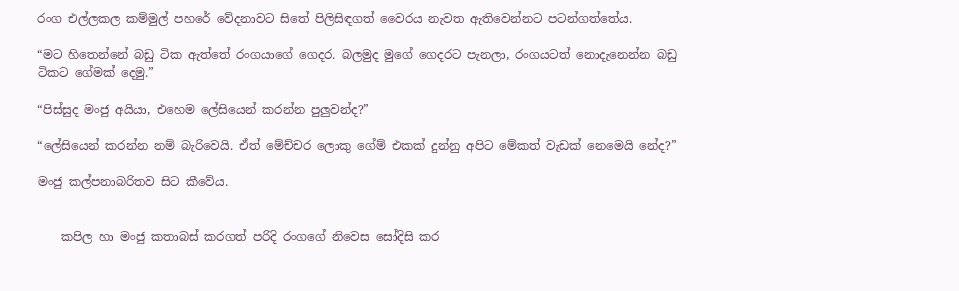රංග එල්ලකල කම්මුල් පහරේ වේදනාවට සිතේ පිලිසිඳගත් වෛරය නැවත ඇතිවෙන්නට පටන්ගත්තේය.

“මට හිතෙන්නේ බඩු ටික ඇත්තේ රංගයාගේ ගෙදර. බලමුද මුගේ ගෙදරට පැනලා, රංගයටත් නොදැනෙන්න බඩු ටිකට ගේමක් දෙමු.”

“පිස්සුද මංජු අයියා, එහෙම ලේසියෙන් කරන්න පුලුවන්ද?”

“ලේසියෙන් කරන්න නම් බැරිවෙයි. ඒත් මේච්චර ලොකු ගේම් එකක් දුන්නු අපිට මේකත් වැඩක් නෙමෙයි නේද?”

මංජු කල්පනාබරිතව සිට කීවේය.


    කපිල හා මංජු කතාබස් කරගත් පරිදි රංගගේ නිවෙස සෝදිසි කර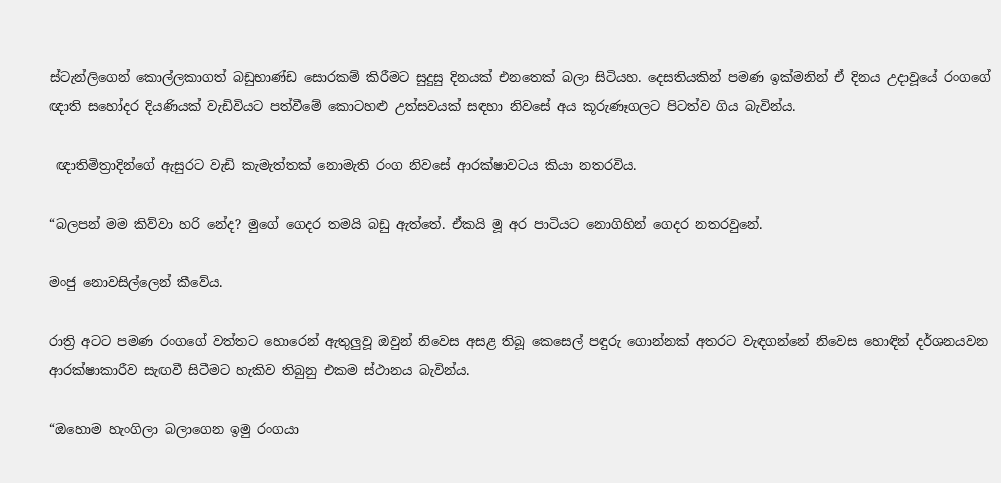ස්ටැන්ලිගෙන් කොල්ලකාගත් බඩුභාණ්ඩ සොරකම් කිරීමට සුදුසු දිනයක් එනතෙක් බලා සිටියහ. දෙසතියකින් පමණ ඉක්මනින් ඒ දිනය උදාවූයේ රංගගේ ඥාති සහෝදර දියණියක් වැඩිවියට පත්වීමේ කොටහළු උත්සවයක් සඳහා නිවසේ අය කූරුණෑගලට පිටත්ව ගිය බැවින්ය.

 ඥාතිමිත්‍රාදින්ගේ ඇසුරට වැඩි කැමැත්තක් නොමැති රංග නිවසේ ආරක්ෂාවටය කියා නතරවිය.

“බලපන් මම කිව්වා හරි නේද? මුගේ ගෙදර තමයි බඩු ඇත්තේ. ඒකයි මූ අර පාටියට නොගිහින් ගෙදර නතරවුනේ.

මංජු නොවසිල්ලෙන් කීවේය.

රාත්‍රි අටට පමණ රංගගේ වත්තට හොරෙන් ඇතුලුවූ ඔවුන් නිවෙස අසළ තිබූ කෙසෙල් පඳුරු ගොන්නක් අතරට වැඳගන්නේ නිවෙස හොඳින් දර්ශනයවන ආරක්ෂාකාරීව සැඟවී සිටීමට හැකිව තිබුනු එකම ස්ථානය බැවින්ය.

“ඔහොම හැංගිලා බලාගෙන ඉමු රංගයා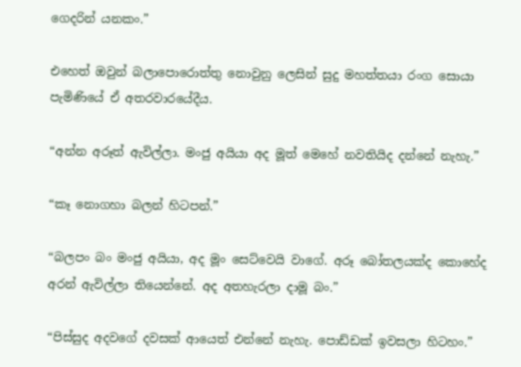ගෙදරින් යනකං.”

එහෙත් ඔවුන් බලාපොරොත්තු නොවුනු ලෙසින් සුදු මහත්තයා රංග සොයා පැමිණියේ ඒ අතරවාරයේදීය.

“අන්න අරූත් ඇවිල්ලා. මංජු අයියා අද මූත් මෙහේ නවතියිද දන්නේ නැහැ.”

“කෑ නොගහා බලන් හිටපන්.”

“බලපං බං මංජු අයියා, අද මූං සෙට්වෙයි වාගේ. අරූ බෝතලයක්ද කොහේද අරන් ඇවිල්ලා තියෙන්නේ. අද අතහැරලා දාමූ බං.”

“පිස්සුද අදවගේ දවසක් ආයෙත් එන්නේ නැහැ. පොඩ්ඩක් ඉවසලා හිටහං.”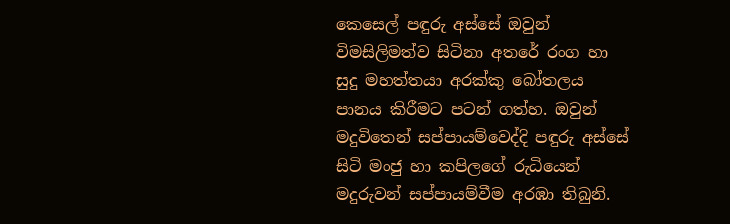කෙසෙල් පඳුරු අස්සේ ඔවුන් විමසිලිමත්ව සිටිනා අතරේ රංග හා සුදු මහත්තයා අරක්කු බෝතලය පානය කිරීමට පටන් ගත්හ. ඔවුන් මදුවිතෙන් සප්පායම්වෙද්දි පඳුරු අස්සේ සිටි මංජු හා කපිලගේ රුධියෙන් මදුරුවන් සප්පායම්වීම අරඹා තිබුනි.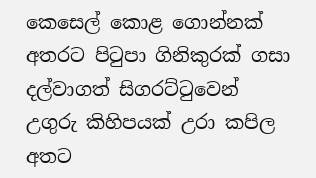කෙසෙල් කොළ ගොන්නක් අතරට පිටුපා ගිනිකුරක් ගසා දල්වාගත් සිගරට්ටුවෙන් උගුරු කිහිපයක් උරා කපිල අතට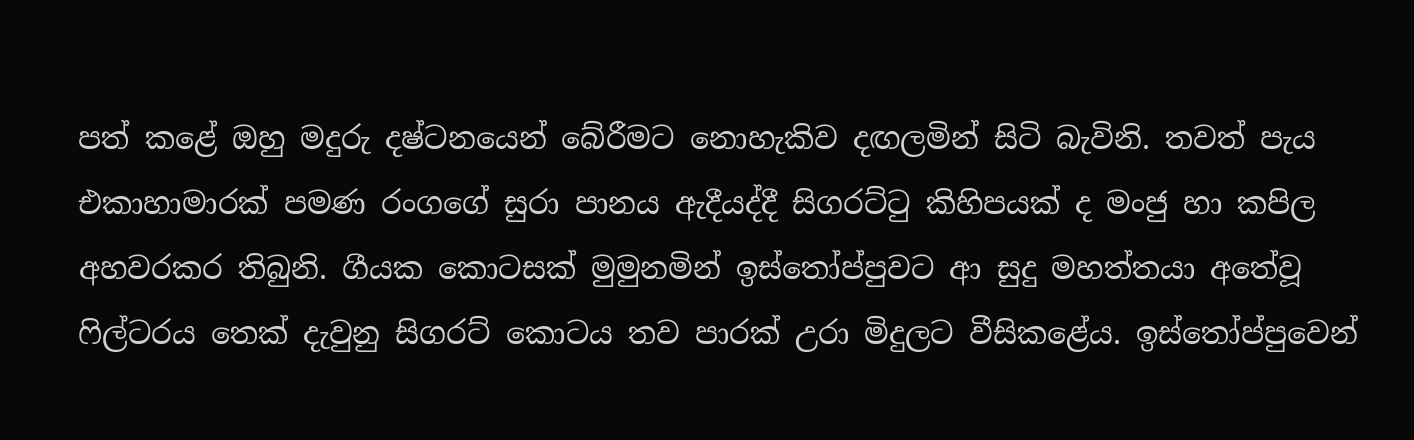පත් කළේ ඔහු මදුරු දෂ්ටනයෙන් බේරීමට නොහැකිව දඟලමින් සිටි බැවිනි. තවත් පැය එකාහාමාරක් පමණ රංගගේ සුරා පානය ඇදීයද්දී සිගරට්ටු කිහිපයක් ද මංජු හා කපිල අහවරකර තිබුනි. ගීයක කොටසක් මුමුනමින් ඉස්තෝප්පුවට ආ සුදු මහත්තයා අතේවූ ෆිල්ටරය තෙක් දැවුනු සිගරට් කොටය තව පාරක් උරා මිදුලට වීසිකළේය. ඉස්තෝප්පුවෙන්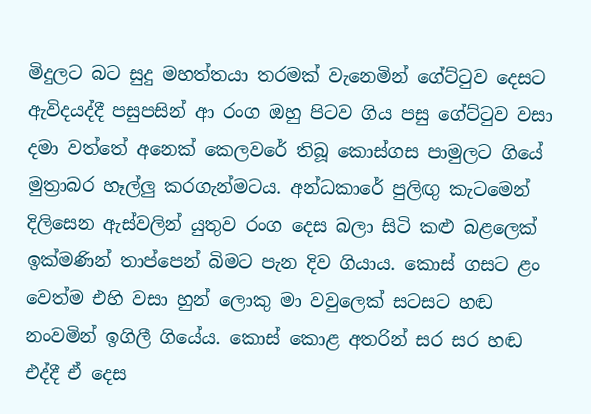මිදුලට බට සුදු මහත්තයා තරමක් වැනෙමින් ගේට්ටුව දෙසට ඇවිදයද්දී පසුපසින් ආ රංග ඔහු පිටව ගිය පසු ගේට්ටුව වසා දමා වත්තේ අනෙක් කෙලවරේ තිබූ කොස්ගස පාමුලට ගියේ මුත්‍රාබර හෑල්ලු කරගැන්මටය. අන්ධකාරේ පුලිඟු කැටමෙන් දිලිසෙන ඇස්වලින් යුතුව රංග දෙස බලා සිටි කළු බළලෙක් ඉක්මණින් තාප්පෙන් බිමට පැන දිව ගියාය. කොස් ගසට ළං වෙත්ම එහි වසා හුන් ලොකු මා වවුලෙක් සටසට හඬ නංවමින් ඉගිලී ගියේය. කොස් කොළ අතරින් සර සර හඬ එද්දී ඒ දෙස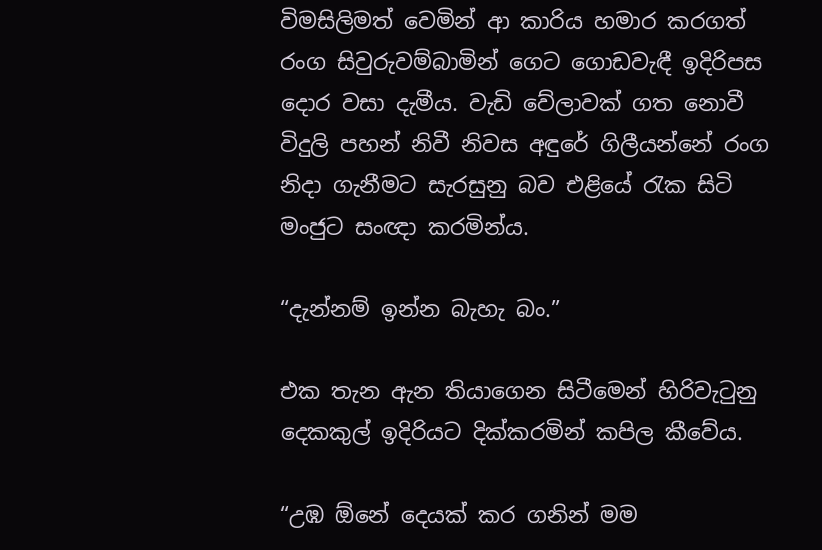විමසිලිමත් වෙමින් ආ කාරිය හමාර කරගත් රංග සිවුරුවම්බාමින් ගෙට ගොඩවැඳී ඉදිරිපස දොර වසා දැමීය. වැඩි වේලාවක් ගත නොවී විදුලි පහන් නිවී නිවස අඳුරේ ගිලීයන්නේ රංග නිදා ගැනීමට සැරසුනු බව එළියේ රැක සිටි මංජුට සංඥා කරමින්ය.

“දැන්නම් ඉන්න බැහැ බං.”

එක තැන ඇන තියාගෙන සිටීමෙන් හිරිවැටුනු දෙකකුල් ඉදිරියට දික්කරමින් කපිල කීවේය.

“උඹ ඕනේ දෙයක් කර ගනින් මම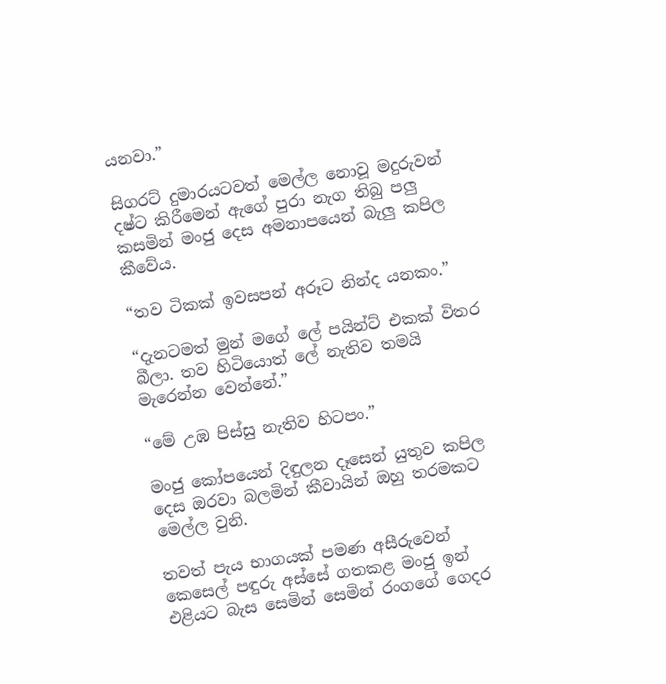යනවා.”

සිගරට් දුමාරයටවත් මෙල්ල නොවූ මදුරුවන් දෂ්ට කිරීමෙන් ඇගේ පුරා නැග තිබු පලු කසමින් මංජු දෙස අමනාපයෙන් බැලු කපිල කීවේය.

“තව ටිකක් ඉවසපන් අරූට නින්ද යනකං.”

“දැනටමත් මුන් මගේ ලේ පයින්ට් එකක් විතර බීලා. තව හිටියොත් ලේ නැතිව තමයි මැරෙන්න වෙන්නේ.”

“මේ උඹ පිස්සු නැතිව හිටපං.”

මංජු කෝපයෙන් දිඳුලන දෑසෙන් යුතුව කපිල දෙස ඔරවා බලමින් කීවායින් ඔහු තරමකට මෙල්ල වුනි.

තවත් පැය භාගයක් පමණ අසීරුවෙන් කෙසෙල් පඳුරු අස්සේ ගතකළ මංජු ඉන් එළියට බැස සෙමින් සෙමින් රංගගේ ගෙදර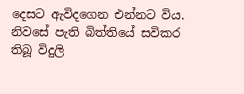දෙසට ඇවිදගෙන එන්නට විය. නිවසේ පැති බිත්තියේ සවිකර තිබූ විදුලි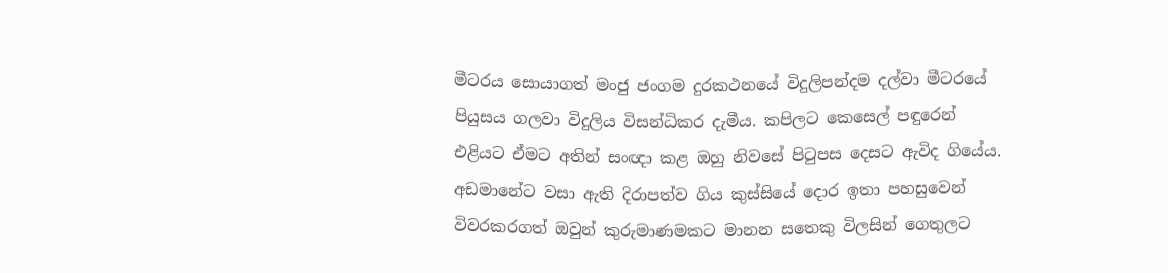මීටරය සොයාගත් මංජු ජංගම දුරකථනයේ විදුලිපන්දම දල්වා මීටරයේ පියුසය ගලවා විදුලිය විසන්ධිකර දැමීය. කපිලට කෙසෙල් පඳුරෙන් එළියට ඒමට අතින් සංඥා කළ ඔහු නිවසේ පිටුපස දෙසට ඇවිද ගියේය. අඩමානේට වසා ඇති දිරාපත්ව ගිය කුස්සියේ දොර ඉතා පහසුවෙන් විවරකරගත් ඔවුන් කුරුමාණමකට මානන සතෙකු විලසින් ගෙතුලට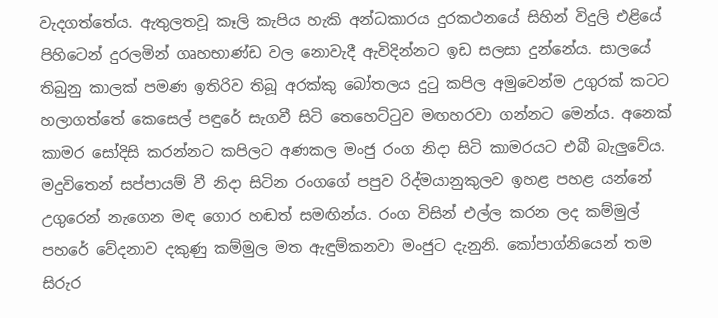වැදගත්තේය. ඇතුලතවූ කෑලි කැපිය හැකි අන්ධකාරය දුරකථනයේ සිහින් විදුලි එළියේ පිහිටෙන් දුරලමින් ගෘහභාණ්ඩ වල නොවැදී ඇවිදින්නට ඉඩ සලසා දුන්නේය. සාලයේ තිබුනු කාලක් පමණ ඉතිරිව තිබූ අරක්කු බෝතලය දුටු කපිල අමුවෙන්ම උගුරක් කටට හලාගත්තේ කෙසෙල් පඳුරේ සැගවී සිටි තෙහෙට්ටුව මඟහරවා ගන්නට මෙන්ය. අනෙක් කාමර සෝදිසි කරන්නට කපිලට අණකල මංජු රංග නිදා සිටි කාමරයට එබී බැලුවේය. මදුවිතෙන් සප්පායම් වී නිදා සිටින රංගගේ පපුව රිද්මයානුකුලව ඉහළ පහළ යන්නේ උගුරෙන් නැගෙන මඳ ගොර හඬත් සමඟින්ය. රංග විසින් එල්ල කරන ලද කම්මුල් පහරේ වේදනාව දකුණු කම්මුල මත ඇඳුම්කනවා මංජුට දැනුනි. කෝපාග්නියෙන් තම සිරුර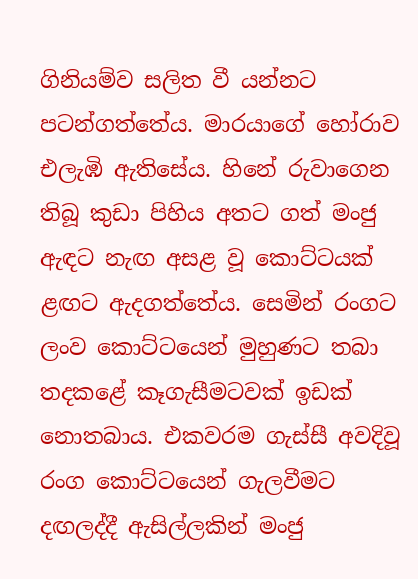ගිනියම්ව සලිත වී යන්නට පටන්ගත්තේය. මාරයාගේ හෝරාව එලැඹි ඇතිසේය. හිනේ රුවාගෙන තිබූ කුඩා පිහිය අතට ගත් මංජු ඇඳට නැඟ අසළ වූ කොට්ටයක් ළඟට ඇදගත්තේය. සෙමින් රංගට ලංව කොට්ටයෙන් මුහුණට තබා තදකළේ කෑගැසීමටවක් ඉඩක් නොතබාය. එකවරම ගැස්සී අවදිවූ රංග කොට්ටයෙන් ගැලවීමට දඟලද්දී ඇසිල්ලකින් මංජු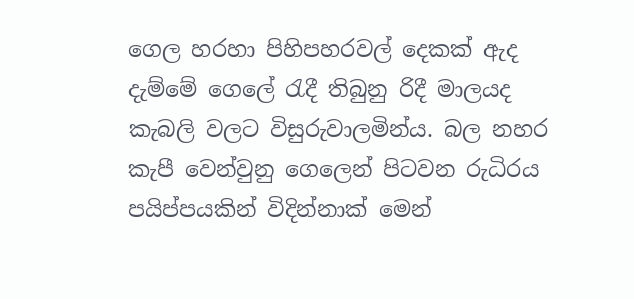ගෙල හරහා පිහිපහරවල් දෙකක් ඇද දැම්මේ ගෙලේ රැදී තිබුනු රිදී මාලයද කැබලි වලට විසුරුවාලමින්ය. බල නහර කැපී වෙන්වුනු ගෙලෙන් පිටවන රුධිරය පයිප්පයකින් විදින්නාක් මෙන්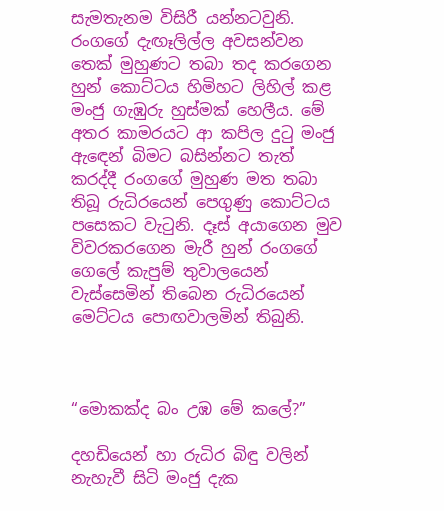සැමතැනම විසිරී යන්නටවුනි. රංගගේ දැඟෑලිල්ල අවසන්වන තෙක් මුහුණට තබා තද කරගෙන හුන් කොට්ටය හිමිහට ලිහිල් කළ මංජු ගැඹුරු හුස්මක් හෙලීය. මේ අතර කාමරයට ආ කපිල දුටු මංජු ඇඳෙන් බිමට බසින්නට තැත් කරද්දී රංගගේ මුහුණ මත තබා තිබූ රුධිරයෙන් පෙගුණු කොට්ටය පසෙකට වැටුනි. දෑස් අයාගෙන මුව විවරකරගෙන මැරී හුන් රංගගේ ගෙලේ කැපුම් තුවාලයෙන් වැස්සෙමින් තිබෙන රුධිරයෙන් මෙට්ටය පොඟවාලමින් තිබුනි.



“මොකක්ද බං උඹ මේ කලේ?”

දහඩියෙන් හා රුධිර බිඳු වලින් නැහැවී සිටි මංජු දැක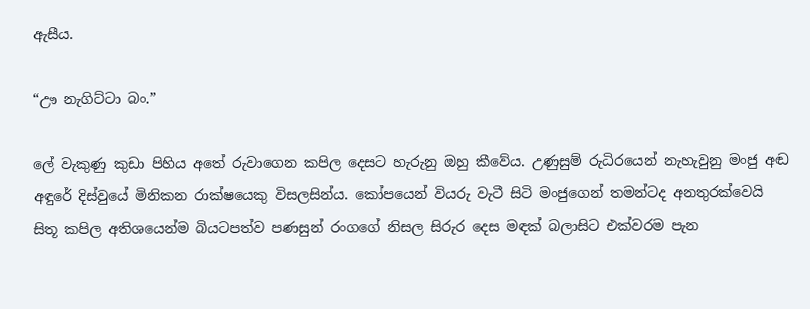ඇසීය.

“ඌ නැගිට්ටා බං.”

ලේ වැකුණු කුඩා පිහිය අතේ රුවාගෙන කපිල දෙසට හැරුනු ඔහු කීවේය. උණුසුම් රුධිරයෙන් නැහැවුනු මංජු අඬ අඳුරේ දිස්වුයේ මිනිකන රාක්ෂයෙකු විසලසින්ය. කෝපයෙන් වියරු වැටී සිටි මංජුගෙන් තමන්ටද අනතුරක්වෙයි සිතූ කපිල අතිශයෙන්ම බියටපත්ව පණසුන් රංගගේ නිසල සිරුර දෙස මඳක් බලාසිට එක්වරම පැන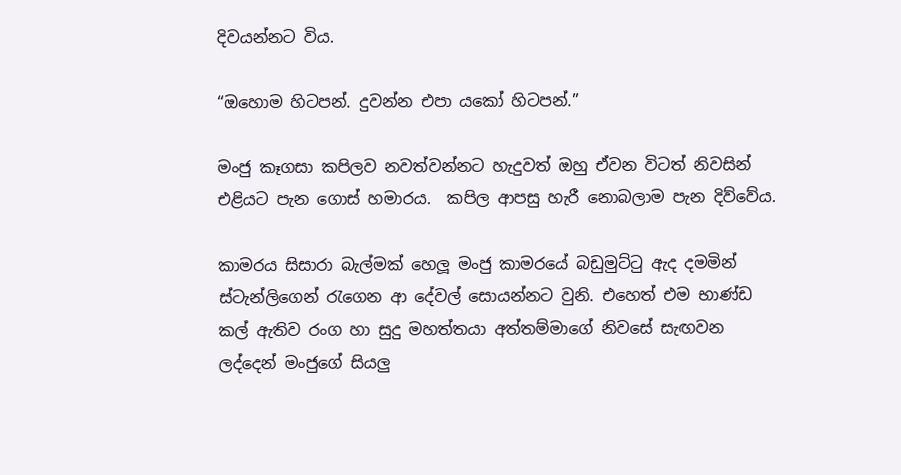දිවයන්නට විය.

“ඔහොම හිටපන්. දුවන්න එපා යකෝ හිටපන්.”

මංජු කෑගසා කපිලව නවත්වන්නට හැදුවත් ඔහු ඒවන විටත් නිවසින් එළියට පැන ගොස් හමාරය.  කපිල ආපසු හැරී නොබලාම පැන දිව්වේය.

කාමරය සිසාරා බැල්මක් හෙලූ මංජු කාමරයේ බඩුමුට්ටු ඇද දමමින් ස්ටැන්ලිගෙන් රැගෙන ආ දේවල් සොයන්නට වුනි. එහෙත් එම භාණ්ඩ කල් ඇතිව රංග හා සුදු මහත්තයා අත්තම්මාගේ නිවසේ සැඟවන ලද්දෙන් මංජුගේ සියලු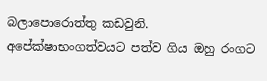බලාපොරොත්තු කඩවුනි. අපේක්ෂාභංගත්වයට පත්ව ගිය ඔහු රංගට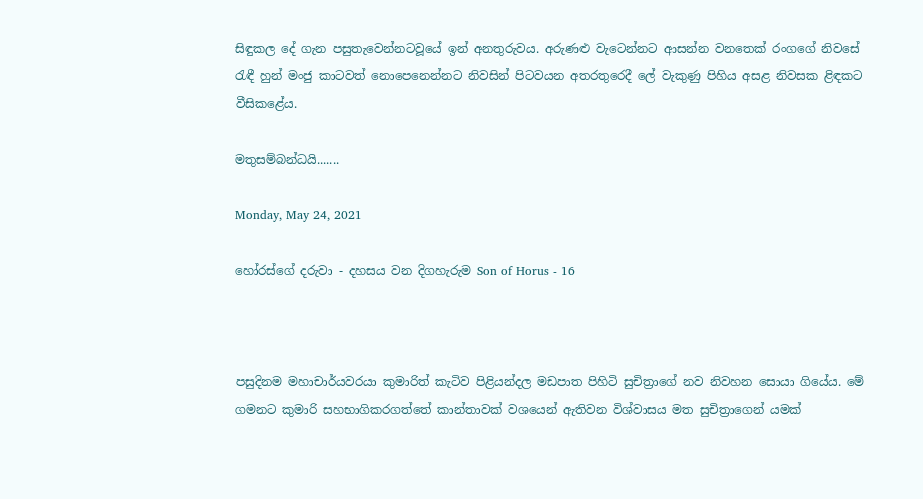සිඳුකල දේ ගැන පසුතැවෙන්නටවූයේ ඉන් අනතුරුවය. අරුණළු වැටෙන්නට ආසන්න වනතෙක් රංගගේ නිවසේ රැඳී හුන් මංජු කාටවත් නොපෙනෙන්නට නිවසින් පිටවයන අතරතුරෙදී ලේ වැකුණු පිහිය අසළ නිවසක ළිඳකට වීසිකළේය.

මතුසම්බන්ධයි.......

Monday, May 24, 2021

හෝරස්ගේ දරුවා - දහසය වන දිගහැරුම Son of Horus - 16



පසුදිනම මහාචාර්යවරයා කුමාරිත් කැටිව පිළියන්දල මඩපාත පිහිටි සුචිත්‍රාගේ නව නිවහන සොයා ගියේය. මේ ගමනට කුමාරි සහභාගිකරගත්තේ කාන්තාවක් වශයෙන් ඇතිවන විශ්වාසය මත සුචිත්‍රාගෙන් යමක්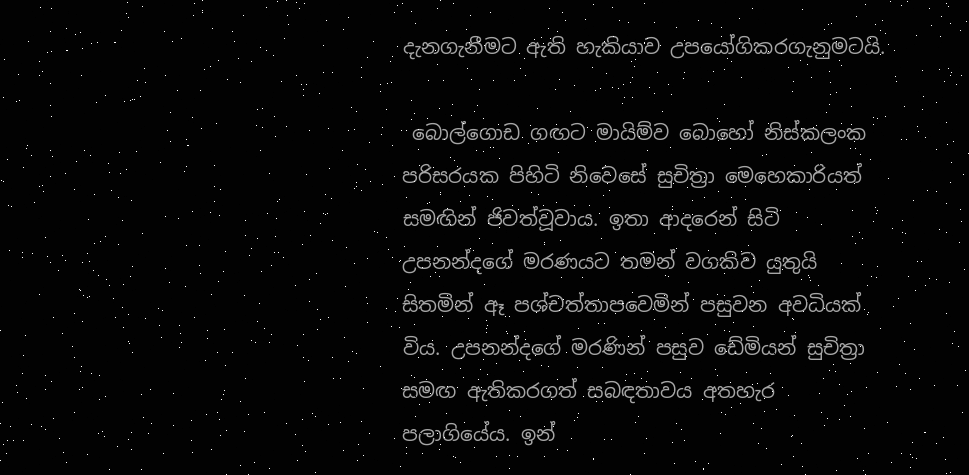දැනගැනීමට ඇති හැකියාව උපයෝගිකරගැනුමටයි.

 බොල්ගොඩ ගඟට මායිම්ව බොහෝ නිස්කලංක පරිසරයක පිහිටි නිවෙසේ සුචිත්‍රා මෙහෙකාරියත් සමඟින් ජිවත්වූවාය. ඉතා ආදරෙන් සිටි උපනන්දගේ මරණයට තමන් වගකිව යුතුයි සිතමින් ඈ පශ්චත්තාපවෙමින් පසුවන අවධියක් විය. උපනන්දගේ මරණින් පසුව ඩේමියන් සුචිත්‍රා සමඟ ඇතිකරගත් සබඳතාවය අතහැර පලාගියේය. ඉන්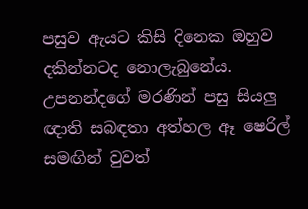පසුව ඇයට කිසි දිනෙක ඔහුව දකින්නටද නොලැබුනේය. උපනන්දගේ මරණින් පසු සියලු ඥාති සබඳතා අත්හල ඈ ෂෙරිල් සමඟින් වුවත්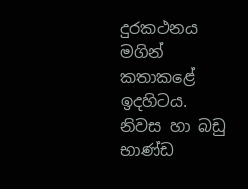දුරකථනය මගින් කතාකළේ ඉදහිටය. නිවස හා බඩු භාණ්ඩ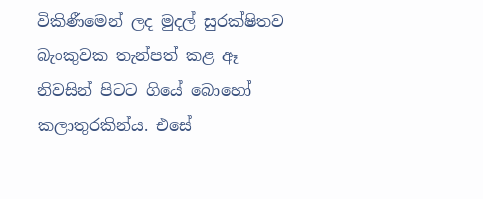විකිණීමෙන් ලද මුදල් සුරක්ෂිතව බැංකුවක තැන්පත් කළ ඈ නිවසින් පිටට ගියේ බොහෝ කලාතුරකින්ය. එසේ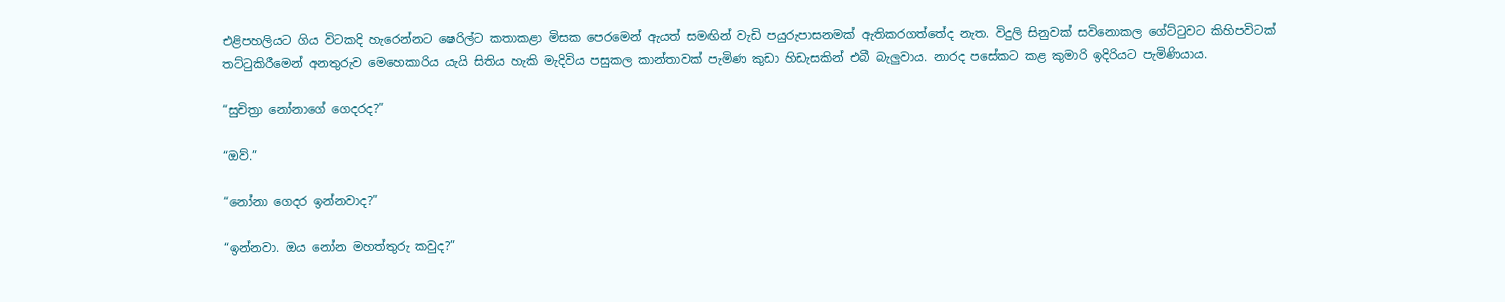එළිපහලියට ගිය විටකදි හැරෙන්නට ෂෙරිල්ට කතාකළා මිසක පෙරමෙන් ඇයත් සමඟින් වැඩි පයුරුපාසනමක් ඇතිකරගත්තේද නැත. විදුලි සිනුවක් සවිනොකල ගේට්ටුවට කිහිපවිටක් තට්ටුකිරීමෙන් අනතුරුව මෙහෙකාරිය යැයි සිතිය හැකි මැදිවිය පසුකල කාන්තාවක් පැමිණ කුඩා හිඩැසකින් එබී බැලුවාය. නාරද පසේකට කළ කුමාරි ඉදිරියට පැමිණියාය.

“සුචිත්‍රා නෝනාගේ ගෙදරද?”

“ඔව්.”

“නෝනා ගෙදර ඉන්නවාද?”

“ඉන්නවා. ඔය නෝන මහත්තුරු කවුද?”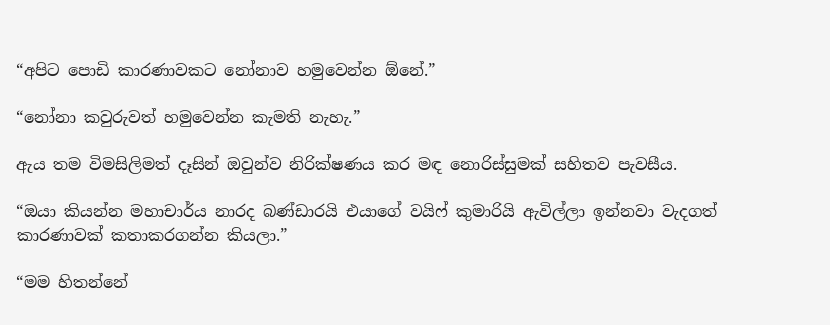“අපිට පොඩි කාරණාවකට නෝනාව හමුවෙන්න ඕනේ.”

“නෝනා කවුරුවත් හමුවෙන්න කැමති නැහැ.”

ඇය තම විමසිලිමත් දෑසින් ඔවුන්ව නිරික්ෂණය කර මඳ නොරිස්සුමක් සහිතව පැවසීය.

“ඔයා කියන්න මහාචාර්ය නාරද බණ්ඩාරයි එයාගේ වයිෆ් කුමාරියි ඇවිල්ලා ඉන්නවා වැදගත් කාරණාවක් කතාකරගන්න කියලා.”

“මම හිතන්නේ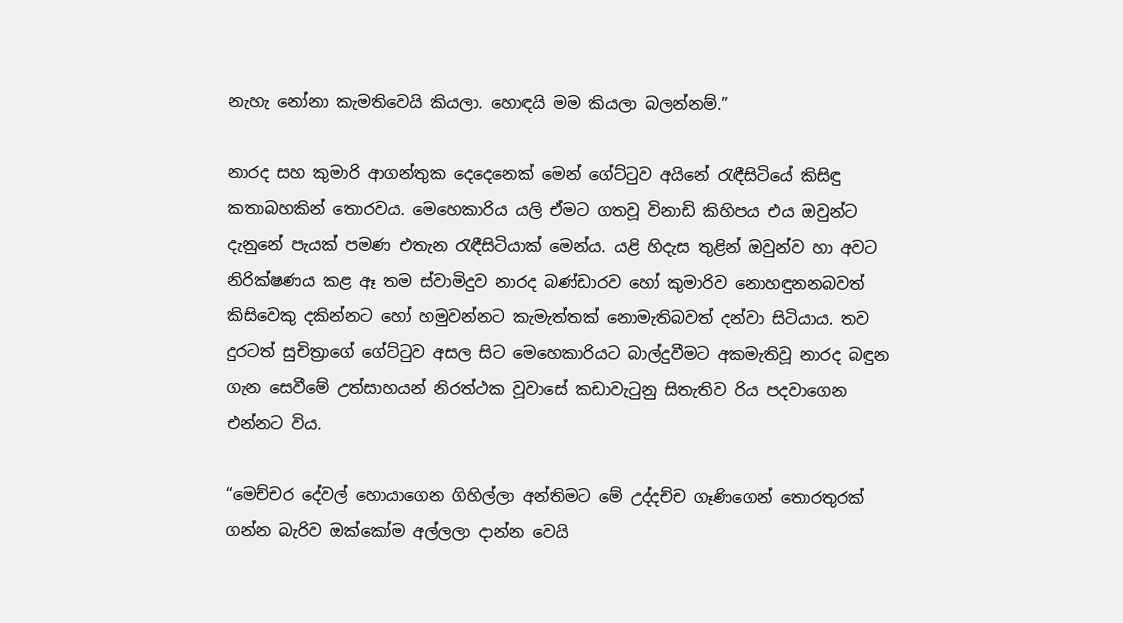නැහැ නෝනා කැමතිවෙයි කියලා. හොඳයි මම කියලා බලන්නම්.”

නාරද සහ කුමාරි ආගන්තුක දෙදෙනෙක් මෙන් ගේට්ටුව අයිනේ රැඳීසිටියේ කිසිඳු කතාබහකින් තොරවය. මෙහෙකාරිය යලි ඒමට ගතවූ විනාඩි කිහිපය එය ඔවුන්ට දැනුනේ පැයක් පමණ එතැන රැඳීසිටියාක් මෙන්ය. යළි හිදැස තුළින් ඔවුන්ව හා අවට නිරික්ෂණය කළ ඈ තම ස්වාමිදුව නාරද බණ්ඩාරව හෝ කුමාරිව නොහඳුනනබවත් කිසිවෙකු දකින්නට හෝ හමුවන්නට කැමැත්තක් නොමැතිබවත් දන්වා සිටියාය. තව දුරටත් සුචිත්‍රාගේ ගේට්ටුව අසල සිට මෙහෙකාරියට බාල්දුවීමට අකමැතිවූ නාරද බඳුන ගැන සෙවීමේ උත්සාහයන් නිරත්ථක වූවාසේ කඩාවැටුනු සිතැතිව රිය පදවාගෙන එන්නට විය.

“මෙච්චර දේවල් හොයාගෙන ගිහිල්ලා අන්තිමට මේ උද්දච්ච ගෑණිගෙන් තොරතුරක් ගන්න බැරිව ඔක්කෝම අල්ලලා දාන්න වෙයි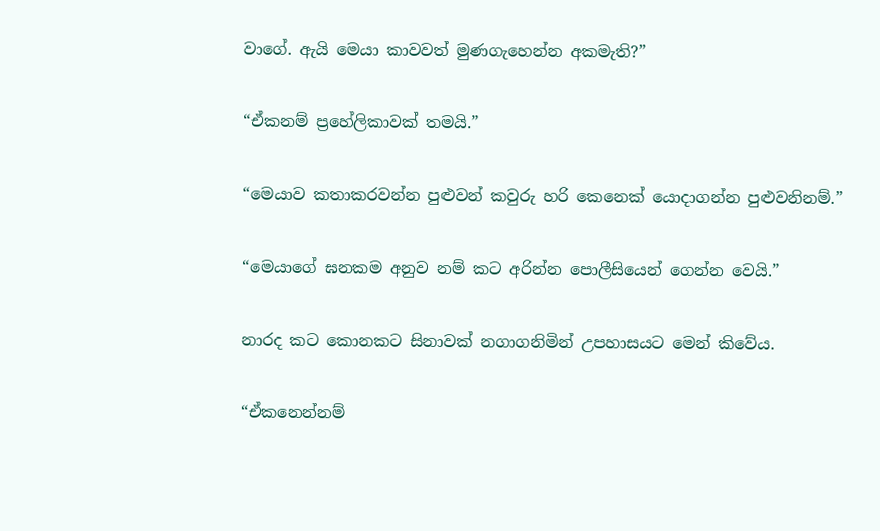වාගේ. ඇයි මෙයා කාවවත් මුණගැහෙන්න අකමැති?”

“ඒකනම් ප්‍රහේලිකාවක් තමයි.”

“මෙයාව කතාකරවන්න පුළුවන් කවුරු හරි කෙනෙක් යොදාගන්න පුළුවනිනම්.”

“මෙයාගේ ඝනකම අනුව නම් කට අරින්න පොලීසියෙන් ගෙන්න වෙයි.”

නාරද කට කොනකට සිනාවක් නගාගනිමින් උපහාසයට මෙන් කිවේය.

“ඒකනෙන්නම්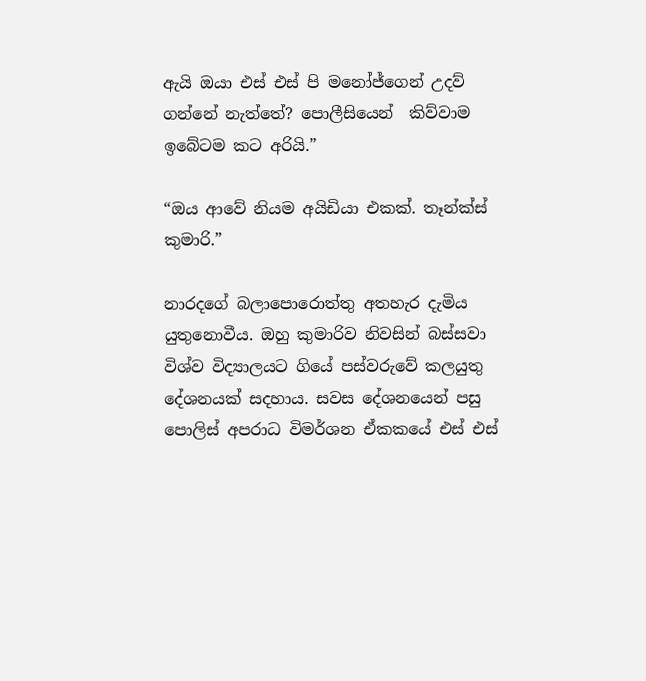ඇයි ඔයා එස් එස් පි මනෝජ්ගෙන් උදව් ගන්නේ නැත්තේ? පොලීසියෙන්  කිව්වාම ඉබේටම කට අරියි.”

“ඔය ආවේ නියම අයිඩියා එකක්. තෑන්ක්ස් කුමාරි.”

නාරදගේ බලාපොරොත්තු අතහැර දැමිය යුතුනොවීය. ඔහු කුමාරිව නිවසින් බස්සවා විශ්ව විද්‍යාලයට ගියේ පස්වරුවේ කලයුතු දේශනයක් සදහාය. සවස දේශනයෙන් පසු පොලිස් අපරාධ විමර්ශන ඒකකයේ එස් එස්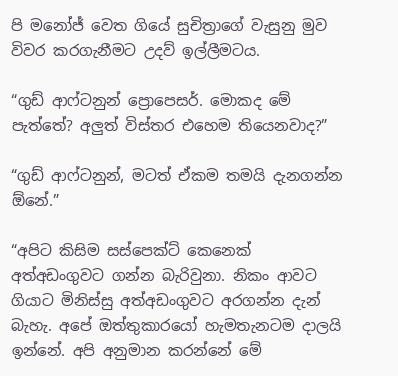පි මනෝජ් වෙත ගියේ සුචිත්‍රාගේ වැසුනු මුව විවර කරගැනීමට උදව් ඉල්ලීමටය.

“ගුඩ් ආෆ්ටනුන් ප්‍රොපෙසර්. මොකද මේ පැත්තේ? අලුත් විස්තර එහෙම තියෙනවාද?”

“ගුඩ් ආෆ්ටනුන්, මටත් ඒකම තමයි දැනගන්න ඕනේ.”

“අපිට කිසිම සස්පෙක්ට් කෙනෙක් අත්අඩංගුවට ගන්න බැරිවුනා. නිකං ආවට ගියාට මිනිස්සු අත්අඩංගුවට අරගන්න දැන් බැහැ. අපේ ඔත්තුකාරයෝ හැමතැනටම දාලයි ඉන්නේ. අපි අනුමාන කරන්නේ මේ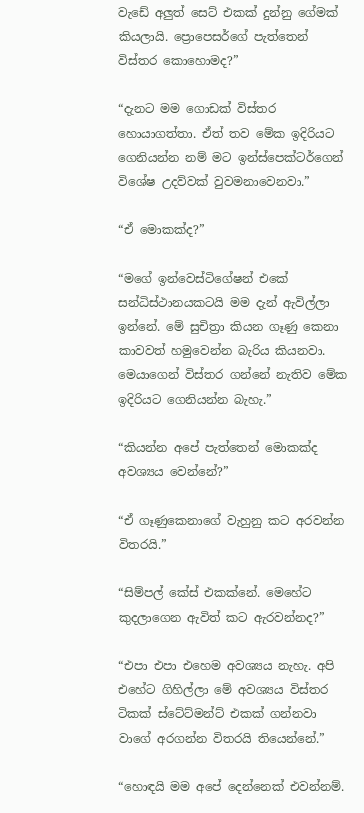වැඩේ අලුත් සෙට් එකක් දුන්නු ගේමක් කියලායි. ප්‍රොපෙසර්ගේ පැත්තෙන් විස්තර කොහොමද?”

“දැනට මම ගොඩක් විස්තර හොයාගත්තා. ඒත් තව මේක ඉදිරියට ගෙනියන්න නම් මට ඉන්ස්පෙක්ටර්ගෙන් විශේෂ උදව්වක් වුවමනාවෙනවා.”

“ඒ මොකක්ද?”

“මගේ ඉන්වෙස්ටිගේෂන් එකේ සන්ධිස්ථානයකටයි මම දැන් ඇවිල්ලා ඉන්නේ. මේ සුචිත්‍රා කියන ගෑණු කෙනා කාවවත් හමුවෙන්න බැරිය කියනවා. මෙයාගෙන් විස්තර ගන්නේ නැතිව මේක ඉදිරියට ගෙනියන්න බැහැ.”

“කියන්න අපේ පැත්තෙන් මොකක්ද අවශ්‍යය වෙන්නේ?”

“ඒ ගෑණුකෙනාගේ වැහුනු කට අරවන්න විතරයි.”

“සිම්පල් කේස් එකක්නේ. මෙහේට කුදලාගෙන ඇවිත් කට ඇරවන්නද?”

“එපා එපා එහෙම අවශ්‍යය නැහැ. අපි එහේට ගිහිල්ලා මේ අවශ්‍යය විස්තර ටිකක් ස්ටේට්මන්ට් එකක් ගන්නවා වාගේ අරගන්න විතරයි තියෙන්නේ.”

“හොඳයි මම අපේ දෙන්නෙක් එවන්නම්.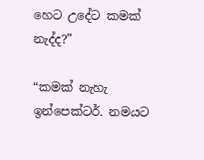හෙට උදේට කමක් නැද්ද?”

“කමක් නැහැ ඉන්පෙක්ටර්. නමයට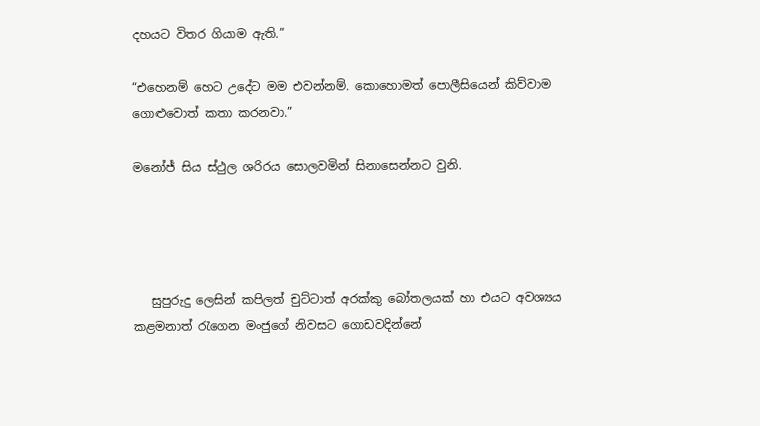දහයට විතර ගියාම ඇති.”

“එහෙනම් හෙට උදේට මම එවන්නම්. කොහොමත් පොලීසියෙන් කිව්වාම ගොළුවොත් කතා කරනවා.”

මනෝජ් සිය ස්ථුල ශරිරය සොලවමින් සිනාසෙන්නට වුනි.




   සුපුරුදු ලෙසින් කපිලත් චුට්ටාත් අරක්කු බෝතලයක් හා එයට අවශ්‍යය කළමනාත් රැගෙන මංජුගේ නිවසට ගොඩවදින්නේ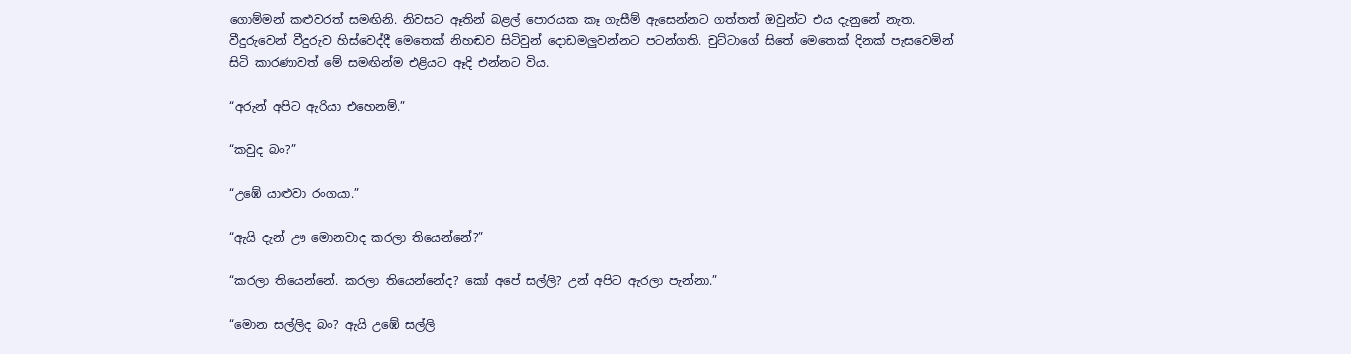ගොම්මන් කළුවරත් සමඟිනි. නිවසට ඈතින් බළල් පොරයක කෑ ගැසීම් ඇසෙන්නට ගත්තත් ඔවුන්ට එය දැනුනේ නැත. වීදුරුවෙන් වීදුරුව හිස්වෙද්දී මෙතෙක් නිහඬව සිටිවුන් දොඩමලුවන්නට පටන්ගති. චුට්ටාගේ සිතේ මෙතෙක් දිනක් පැසවෙමින් සිටි කාරණාවත් මේ සමඟින්ම එළියට ඈදි එන්නට විය.

“අරුන් අපිට ඇරියා එහෙනම්.”

“කවුද බං?”

“උඹේ යාළුවා රංගයා.”

“ඇයි දැන් ඌ මොනවාද කරලා තියෙන්නේ?”

“කරලා තියෙන්නේ. කරලා තියෙන්නේද? කෝ අපේ සල්ලි? උන් අපිට ඇරලා පැන්නා.”

“මොන සල්ලිද බං? ඇයි උඹේ සල්ලි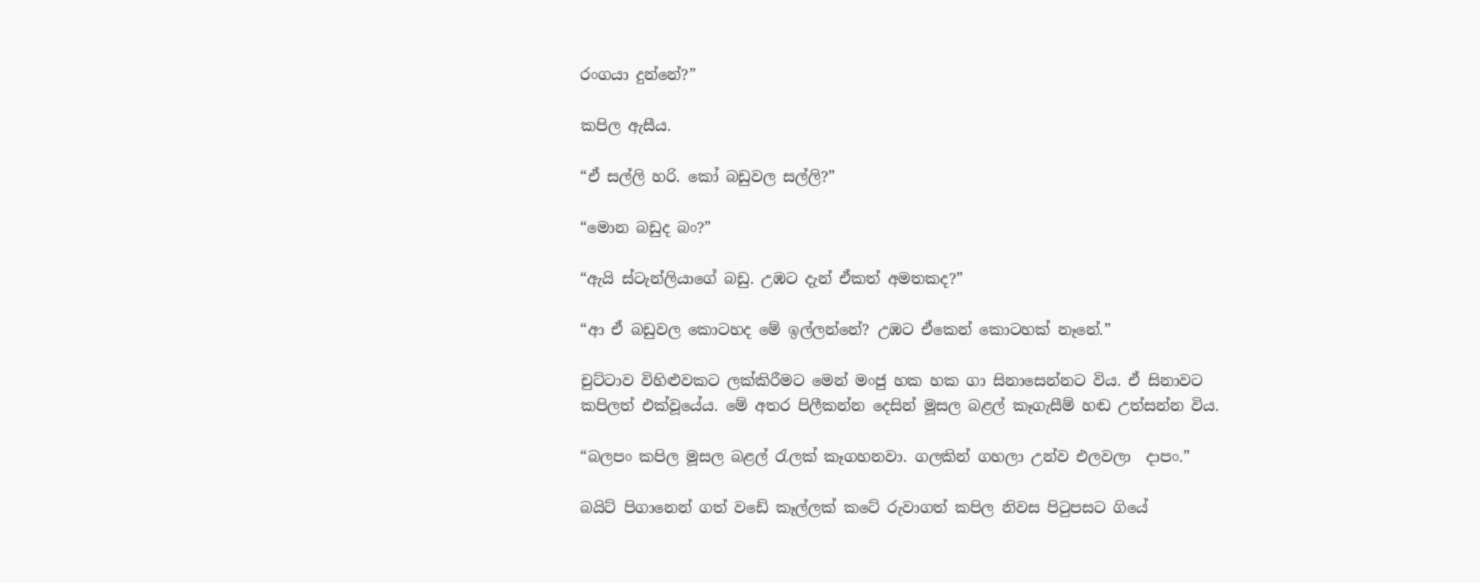රංගයා දුන්නේ?”

කපිල ඇසීය.

“ඒ සල්ලි හරි. කෝ බඩුවල සල්ලි?”

“මොන බඩුද බං?”

“ඇයි ස්ටැන්ලියාගේ බඩු. උඹට දැන් ඒකත් අමතකද?”

“ආ ඒ බඩුවල කොටහද මේ ඉල්ලන්නේ? උඹට ඒකෙන් කොටහක් නෑනේ.”

චුට්ටාව විහිළුවකට ලක්කිරීමට මෙන් මංජු හක හක ගා සිනාසෙන්නට විය. ඒ සිනාවට කපිලත් එක්වූයේය. මේ අතර පිලීකන්න දෙසින් මූසල බළල් කෑගැසීම් හඬ උත්සන්න විය.

“බලපං කපිල මූසල බළල් රැලක් කෑගහනවා. ගලකින් ගහලා උන්ව එලවලා  දාපං.”

බයිට් පිගානෙන් ගත් වඩේ කෑල්ලක් කටේ රුවාගත් කපිල නිවස පිටුපසට ගියේ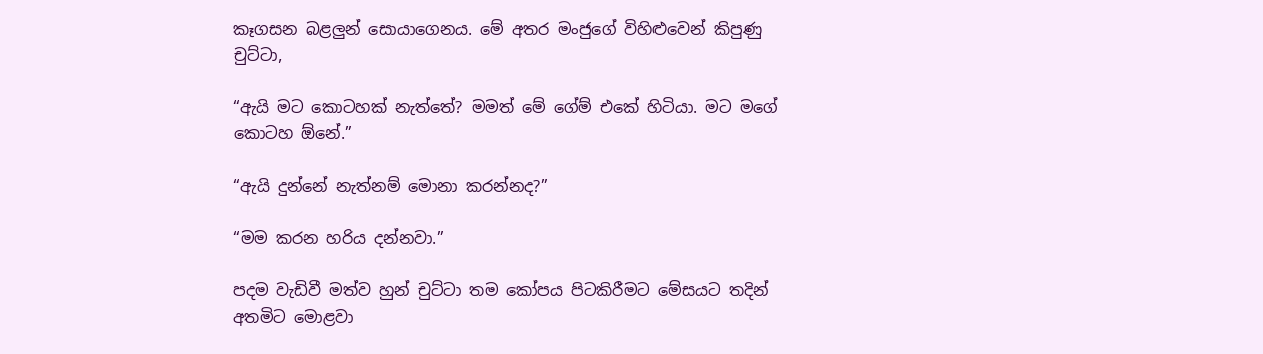කෑගසන බළලුන් සොයාගෙනය. මේ අතර මංජුගේ විහිළුවෙන් කිපුණු චුට්ටා,

“ඇයි මට කොටහක් නැත්තේ? මමත් මේ ගේම් එකේ හිටියා. මට මගේ කොටහ ඕනේ.”

“ඇයි දුන්නේ නැත්නම් මොනා කරන්නද?”

“මම කරන හරිය දන්නවා.”

පදම වැඩිවී මත්ව හුන් චුට්ටා තම කෝපය පිටකිරීමට මේසයට තදින් අතමිට මොළවා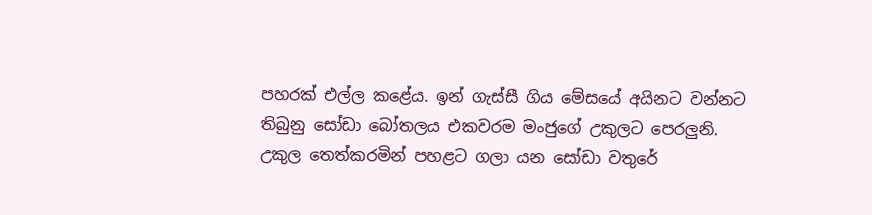පහරක් එල්ල කළේය. ඉන් ගැස්සී ගිය මේසයේ අයිනට වන්නට තිබුනු සෝඩා බෝතලය එකවරම මංජුගේ උකුලට පෙරලුනි. උකුල තෙත්කරමින් පහළට ගලා යන සෝඩා වතුරේ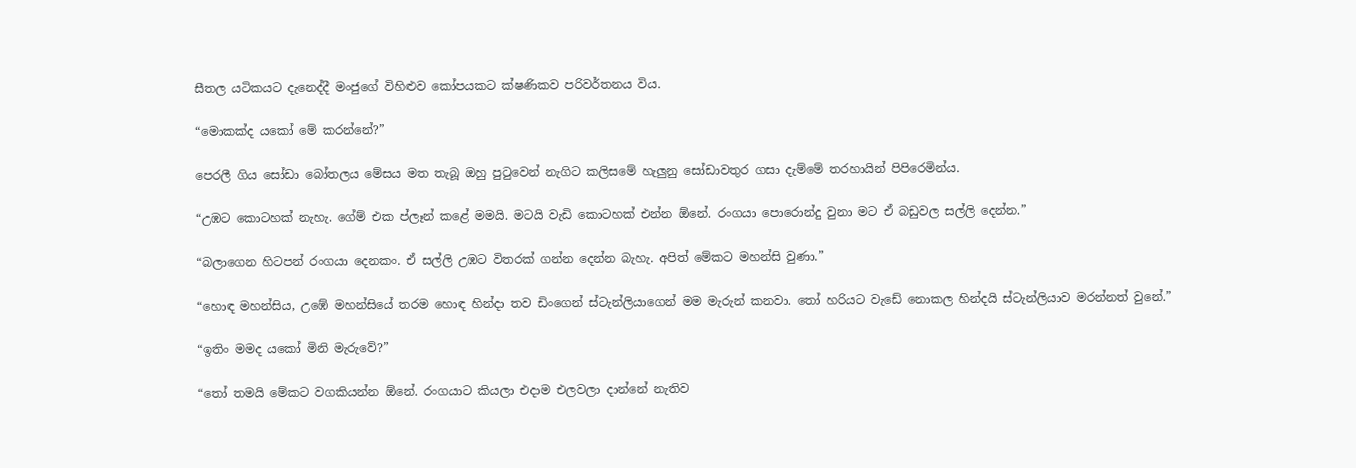සීතල යටිකයට දැනෙද්දී මංජුගේ විහිළුව කෝපයකට ක්ෂණිකව පරිවර්තනය විය.

“මොකක්ද යකෝ මේ කරන්නේ?”

පෙරලී ගිය සෝඩා බෝතලය මේසය මත තැබූ ඔහු පුටුවෙන් නැගිට කලිසමේ හැලුනු සෝඩාවතුර ගසා දැම්මේ තරහායින් පිපිරෙමින්ය.

“උඹට කොටහක් නැහැ. ගේම් එක ප්ලෑන් කළේ මමයි. මටයි වැඩි කොටහක් එන්න ඕනේ. රංගයා පොරොන්දු වුනා මට ඒ බඩුවල සල්ලි දෙන්න.”

“බලාගෙන හිටපන් රංගයා දෙනකං. ඒ සල්ලි උඹට විතරක් ගන්න දෙන්න බැහැ. අපිත් මේකට මහන්සි වුණා.”

“හොඳ මහන්සිය, උඹේ මහන්සියේ තරම හොඳ හින්දා තව ඩිංගෙන් ස්ටැන්ලියාගෙන් මම මැරුන් කනවා. තෝ හරියට වැඩේ නොකල හින්දයි ස්ටැන්ලියාව මරන්නත් වුනේ.”

“ඉතිං මමද යකෝ මිනි මැරුවේ?”

“තෝ තමයි මේකට වගකියන්න ඕනේ. රංගයාට කියලා එදාම එලවලා දාන්නේ නැතිව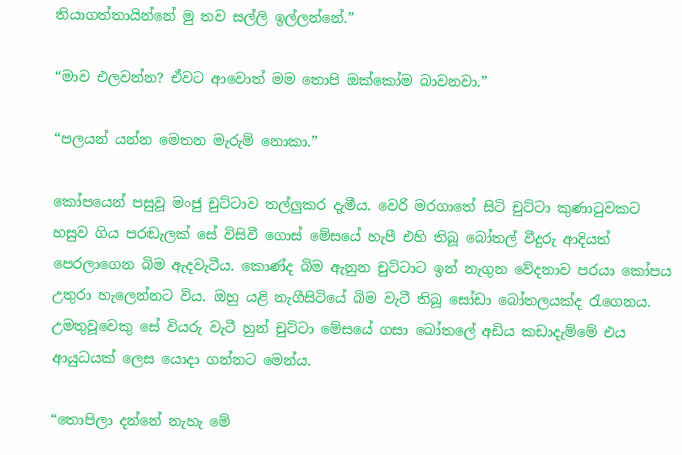තියාගත්තායින්නේ මු තව සල්ලි ඉල්ලන්නේ.”

“මාව එලවන්න? ඒවට ආවොත් මම තොපි ඔක්කෝම බාවනවා.”

“පලයන් යන්න මෙතන මැරුම් නොකා.”

කෝපයෙන් පසුවූ මංජු චුට්ටාව තල්ලුකර දැමීය. වෙරි මරගාතේ සිටි චුට්ටා කුණාටුවකට හසුව ගිය පරඬැලක් සේ විසිවී ගොස් මේසයේ හැපී එහි තිබූ බෝතල් වීදුරු ආදියත් පෙරලාගෙන බිම ඇදවැටීය. කොණ්ද බිම ඇනුන චුට්ටාට ඉන් නැගුන වේදනාව පරයා කෝපය උතුරා හැලෙන්නට විය. ඔහු යළි නැගීසිටියේ බිම වැටී තිබූ සෝඩා බෝතලයක්ද රැගෙනය. උමතුවූවෙකු සේ වියරු වැටී හුන් චුට්ටා මේසයේ ගසා බෝතලේ අඩිය කඩාදැම්මේ එය ආයුධයක් ලෙස යොදා ගන්නට මෙන්ය.

“තොපිලා දන්නේ නැහැ මේ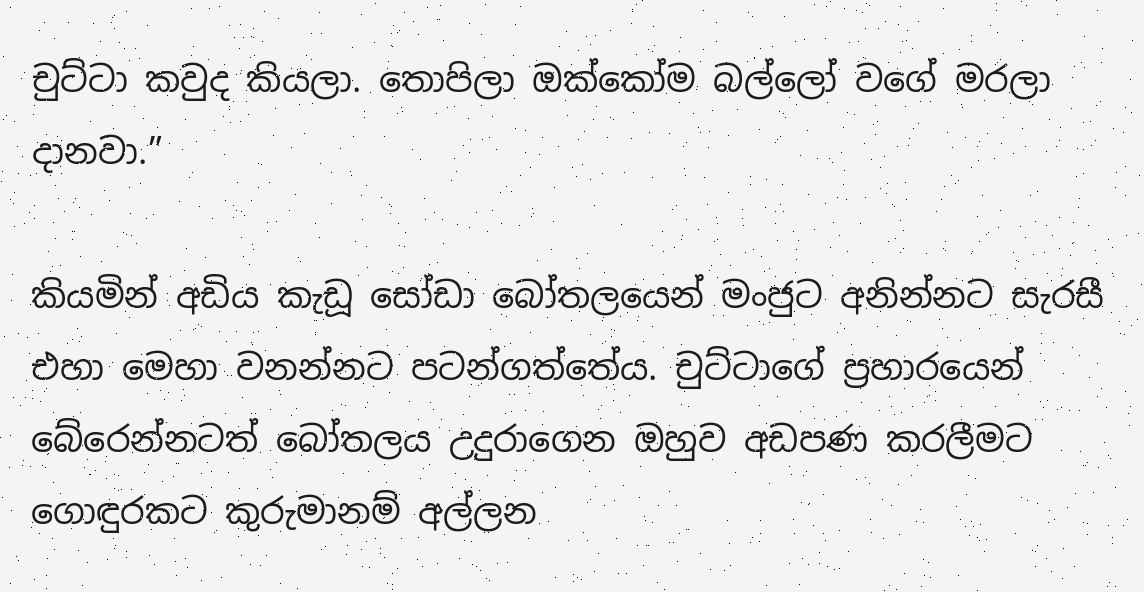චුට්ටා කවුද කියලා. තොපිලා ඔක්කෝම බල්ලෝ වගේ මරලා දානවා.”

කියමින් අඩිය කැඩූ සෝඩා බෝතලයෙන් මංජුට අනින්නට සැරසී එහා මෙහා වනන්නට පටන්ගත්තේය. චුට්ටාගේ ප්‍රහාරයෙන් බේරෙන්නටත් බෝතලය උදුරාගෙන ඔහුව අඩපණ කරලීමට ගොඳුරකට කුරුමානම් අල්ලන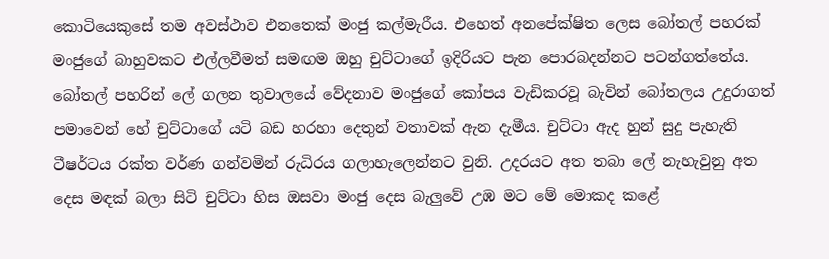කොටියෙකුසේ තම අවස්ථාව එනතෙක් මංජු කල්මැරීය. එහෙත් අනපේක්ෂිත ලෙස බෝතල් පහරක් මංජුගේ බාහුවකට එල්ලවීමත් සමඟම ඔහු චුට්ටාගේ ඉදිරියට පැන පොරබදන්නට පටන්ගත්තේය. බෝතල් පහරින් ලේ ගලන තුවාලයේ වේදනාව මංජුගේ කෝපය වැඩිකරවූ බැවින් බෝතලය උදුරාගත් පමාවෙන් හේ චුට්ටාගේ යටි බඩ හරහා දෙතුන් වතාවක් ඇන දැමීය. චුට්ටා ඇද හුන් සුදු පැහැති ටීෂර්ටය රක්ත වර්ණ ගන්වමින් රුධිරය ගලාහැලෙන්නට වුනි. උදරයට අත තබා ලේ නැහැවුනු අත දෙස මඳක් බලා සිටි චුට්ටා හිස ඔසවා මංජු දෙස බැලුවේ උඹ මට මේ මොකද කළේ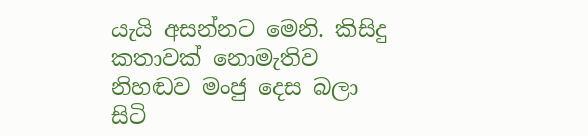යැයි අසන්නට මෙනි. කිසිදු කතාවක් නොමැතිව නිහඬව මංජු දෙස බලා සිටි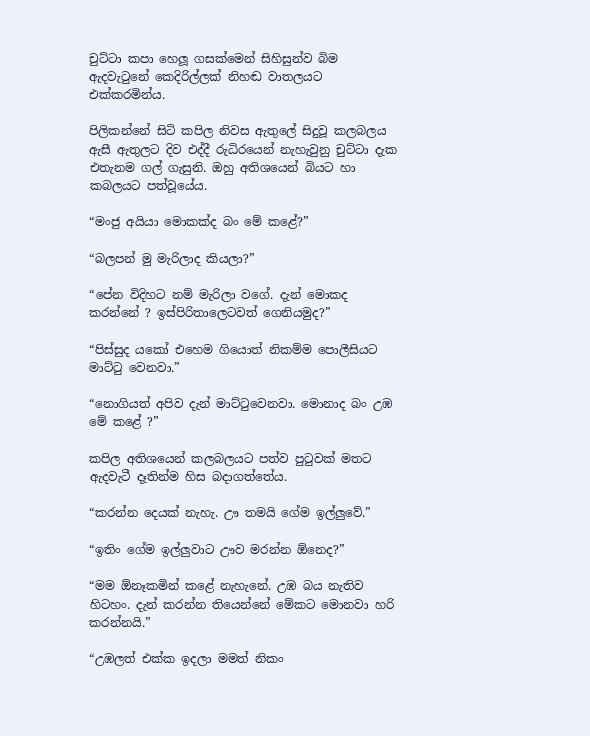චුට්ටා කපා හෙලූ ගසක්මෙන් සිහිසුන්ව බිම ඇදවැටුනේ කෙදිරිල්ලක් නිහඬ වාතලයට එක්කරමින්ය.

පිලිකන්නේ සිටි කපිල නිවස ඇතුලේ සිදුවූ කලබලය ඇසී ඇතුලට දිව එද්දී රුධිරයෙන් නැහැවුනු චුට්ටා දැක එතැනම ගල් ගැසුනි. ඔහු අතිශයෙන් බියට හා කබලයට පත්වූයේය.

“මංජු අයියා මොකක්ද බං මේ කළේ?”

“බලපන් මු මැරිලාද කියලා?”

“පේන විදිහට නම් මැරිලා වගේ. දැන් මොකද කරන්නේ ? ඉස්පිරිතාලෙටවත් ගෙනියමුද?”

“පිස්සුද යකෝ එහෙම ගියොත් නිකම්ම පොලීසියට මාට්ටු වෙනවා.”

“නොගියත් අපිව දැන් මාට්ටුවෙනවා. මොනාද බං උඹ මේ කළේ ?”

කපිල අතිශයෙන් කලබලයට පත්ව පුටුවක් මතට ඇදවැටී දෑතින්ම හිස බදාගත්තේය.

“කරන්න දෙයක් නැහැ. ඌ තමයි ගේම ඉල්ලුවේ.”

“ඉතිං ගේම ඉල්ලුවාට ඌව මරන්න ඕනෙද?”

“මම ඕනෑකමින් කළේ නැහැනේ. උඹ බය නැතිව හිටහං. දැන් කරන්න තියෙන්නේ මේකට මොනවා හරි කරන්නයි.”

“උඹලත් එක්ක ඉදලා මමත් නිකං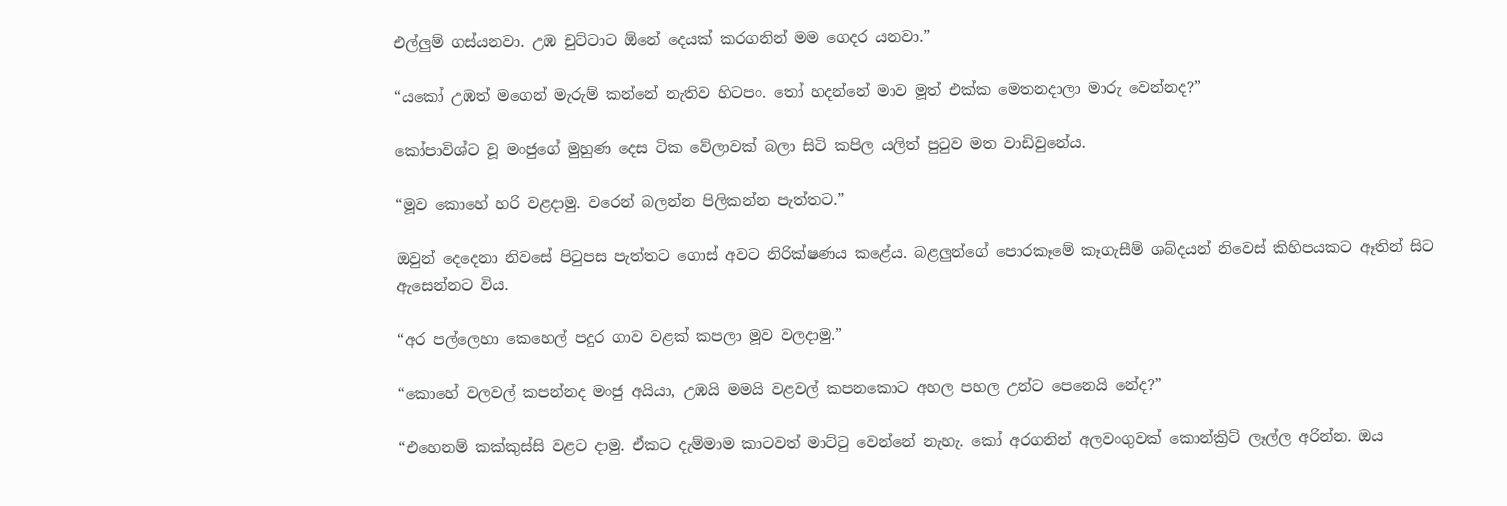එල්ලුම් ගස්යනවා. උඹ චුට්ටාට ඕනේ දෙයක් කරගනින් මම ගෙදර යනවා.”

“යකෝ උඹත් මගෙන් මැරුම් කන්නේ නැතිව හිටපං. තෝ හදන්නේ මාව මූත් එක්ක මෙතනදාලා මාරු වෙන්නද?”

කෝපාවිශ්ට වූ මංජුගේ මුහුණ දෙස ටික වේලාවක් බලා සිටි කපිල යලිත් පුටුව මත වාඩිවුනේය.

“මූව කොහේ හරි වළදාමු. වරෙන් බලන්න පිලිකන්න පැත්තට.”

ඔවුන් දෙදෙනා නිවසේ පිටුපස පැත්තට ගොස් අවට නිරික්ෂණය කළේය. බළලුන්ගේ පොරකෑමේ කෑගැසීම් ශබ්දයන් නිවෙස් කිහිපයකට ඈතින් සිට ඇසෙන්නට විය.

“අර පල්ලෙහා කෙහෙල් පදුර ගාව වළක් කපලා මූව වලදාමු.”

“කොහේ වලවල් කපන්නද මංජු අයියා, උඹයි මමයි වළවල් කපනකොට අහල පහල උන්ට පෙනෙයි නේද?”

“එහෙනම් කක්කුස්සි වළට දාමු. ඒකට දැම්මාම කාටවත් මාට්ටු වෙන්නේ නැහැ. කෝ අරගනින් අලවංගුවක් කොන්ක්‍රිට් ලෑල්ල අරින්න. ඔය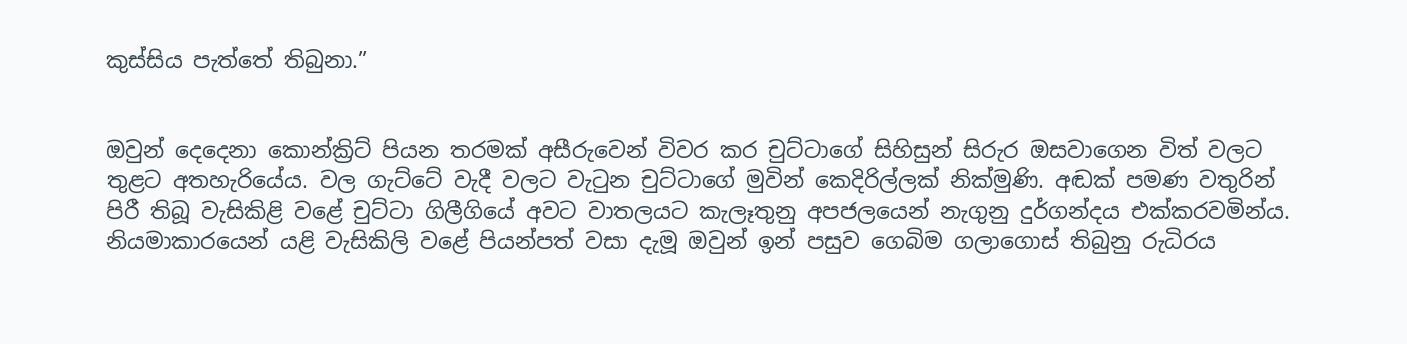කුස්සිය පැත්තේ තිබුනා.”


ඔවුන් දෙදෙනා කොන්ක්‍රිට් පියන තරමක් අසීරුවෙන් විවර කර චුට්ටාගේ සිහිසුන් සිරුර ඔසවාගෙන විත් වලට තුළට අතහැරියේය. වල ගැට්ටේ වැදී වලට වැටුන චුට්ටාගේ මුවින් කෙදිරිල්ලක් නික්මුණි. අඬක් පමණ වතුරින් පිරී තිබූ වැසිකිළි වළේ චුට්ටා ගිලීගියේ අවට වාතලයට කැලෑතුනු අපජලයෙන් නැගුනු දුර්ගන්දය එක්කරවමින්ය. නියමාකාරයෙන් යළි වැසිකිලි වළේ පියන්පත් වසා දැමූ ඔවුන් ඉන් පසුව ගෙබිම ගලාගොස් තිබුනු රුධිරය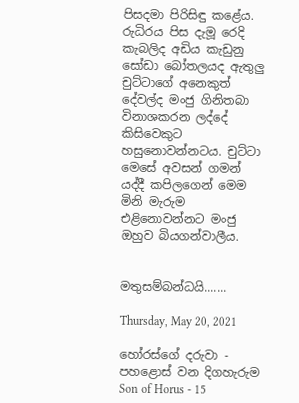පිසදමා පිරිසිඳු කළේය. රුධිරය පිස දැමූ රෙදි කැබලිද අඩිය කැඩුනු සෝඩා බෝතලයද ඇතුලු චුට්ටාගේ අනෙකුත් දේවල්ද මංජු ගිනිතබා විනාශකරන ලද්දේ කිසිවෙකුට හසුනොවන්නටය. චුට්ටා මෙසේ අවසන් ගමන් යද්දී කපිලගෙන් මෙම මිනි මැරුම එළිනොවන්නට මංජු ඔහුව බියගන්වාලීය.


මතුසම්බන්ධයි.......

Thursday, May 20, 2021

හෝරස්ගේ දරුවා - පහළොස් වන දිගහැරුම Son of Horus - 15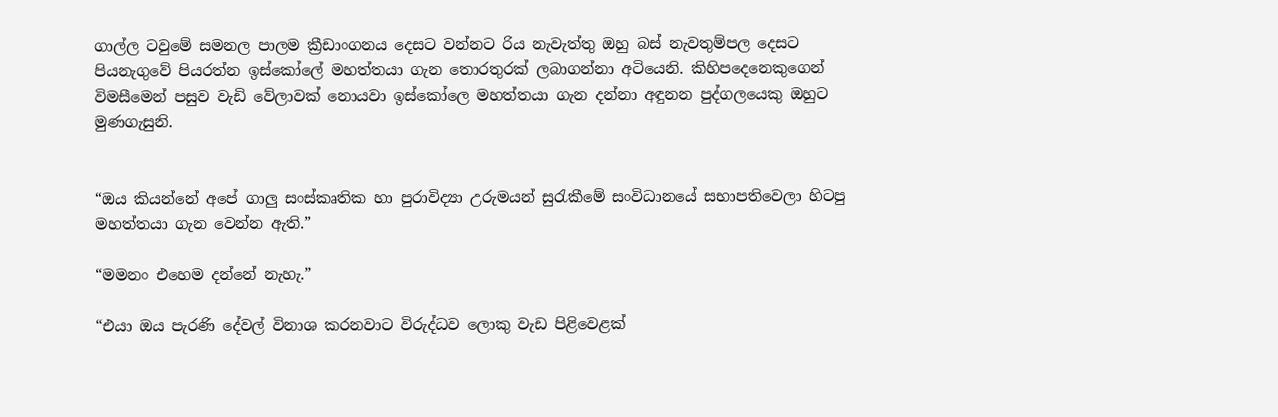ගාල්ල ටවුමේ සමනල පාලම ක්‍රීඩාංගනය දෙසට වන්නට රිය නැවැත්තු ඔහු බස් නැවතුම්පල දෙසට පියනැගුවේ පියරත්න ඉස්කෝලේ මහත්තයා ගැන තොරතුරක් ලබාගන්නා අටියෙනි. කිහිපදෙනෙකුගෙන් විමසීමෙන් පසුව වැඩි වේලාවක් නොයවා ඉස්කෝලෙ මහත්තයා ගැන දන්නා අඳුනන පුද්ගලයෙකු ඔහුට මුණගැසුනි.


“ඔය කියන්නේ අපේ ගාලු සංස්කෘතික හා පුරාවිද්‍යා උරුමයන් සුරැකීමේ සංවිධානයේ සභාපතිවෙලා හිටපු මහත්තයා ගැන වෙන්න ඇති.”

“මමනං එහෙම දන්නේ නැහැ.”

“එයා ඔය පැරණි දේවල් විනාශ කරනවාට විරුද්ධව ලොකු වැඩ පිළිවෙළක්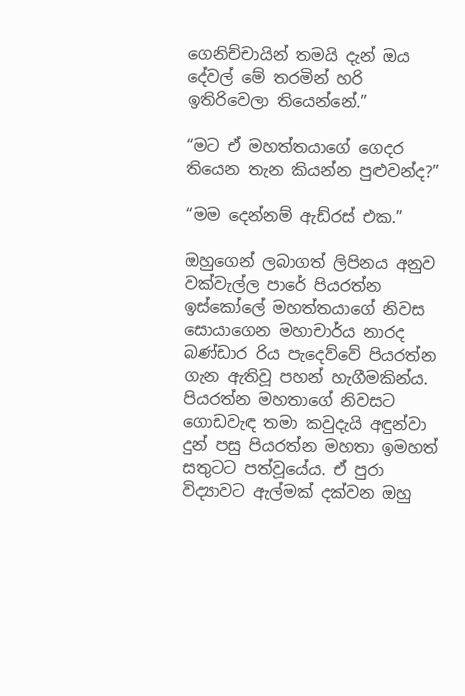ගෙනිච්චායින් තමයි දැන් ඔය දේවල් මේ තරමින් හරි ඉතිරිවෙලා තියෙන්නේ.”

“මට ඒ මහත්තයාගේ ගෙදර තියෙන තැන කියන්න පුළුවන්ද?”

“මම දෙන්නම් ඇඩ්රස් එක.”

ඔහුගෙන් ලබාගත් ලිපිනය අනුව වක්වැල්ල පාරේ පියරත්න ඉස්කෝලේ මහත්තයාගේ නිවස සොයාගෙන මහාචාර්ය නාරද බණ්ඩාර රිය පැදෙව්වේ පියරත්න ගැන ඇතිවූ පහන් හැගීමකින්ය. පියරත්න මහතාගේ නිවසට ගොඩවැඳ තමා කවුදැයි අඳුන්වා දුන් පසු පියරත්න මහතා ඉමහත් සතුටට පත්වූයේය. ඒ පුරා විද්‍යාවට ඇල්මක් දක්වන ඔහු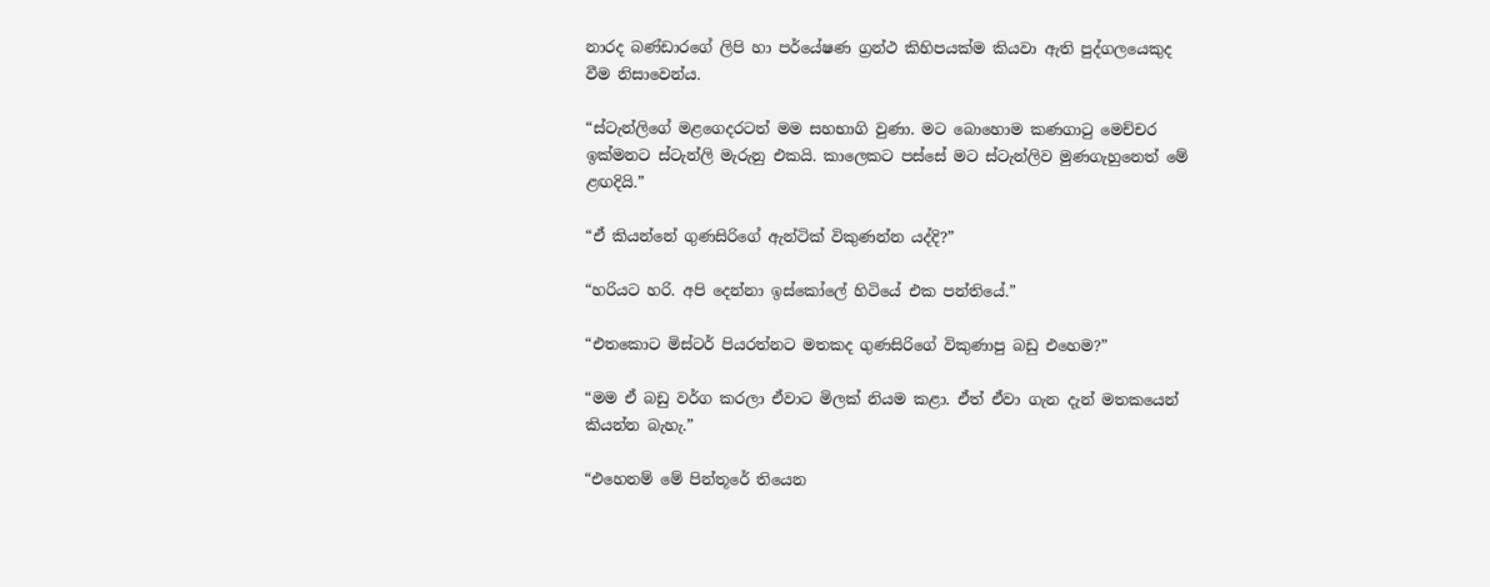නාරද බණ්ඩාරගේ ලිපි හා පර්යේෂණ ග්‍රන්ථ කිහිපයක්ම කියවා ඇති පුද්ගලයෙකුද වීම නිසාවෙන්ය.

“ස්ටැන්ලිගේ මළගෙදරටත් මම සහභාගි වුණා. මට බොහොම කණගාටු මෙච්චර ඉක්මනට ස්ටැන්ලි මැරුනු එකයි. කාලෙකට පස්සේ මට ස්ටැන්ලිව මුණගැහුනෙත් මේ ළඟදියි.”

“ඒ කියන්නේ ගුණසිරිගේ ඇන්ටික් විකුණන්න යද්දි?”

“හරියට හරි. අපි දෙන්නා ඉස්කෝලේ හිටියේ එක පන්තියේ.”

“එතකොට මිස්ටර් පියරත්නට මතකද ගුණසිරිගේ විකුණාපු බඩු එහෙම?”

“මම ඒ බඩු වර්ග කරලා ඒවාට මිලක් නියම කළා. ඒත් ඒවා ගැන දැන් මතකයෙන් කියන්න බැහැ.”

“එහෙනම් මේ පින්තූරේ තියෙන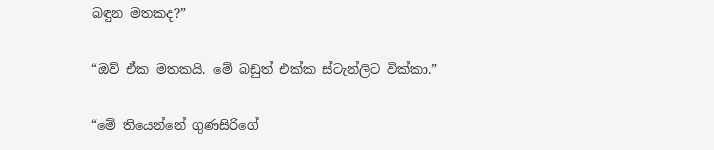බඳුන මතකද?”

“ඔව් ඒක මතකයි. මේ බඩුත් එක්ක ස්ටැන්ලිට වික්කා.”

“මේ තියෙන්නේ ගුණසිරිගේ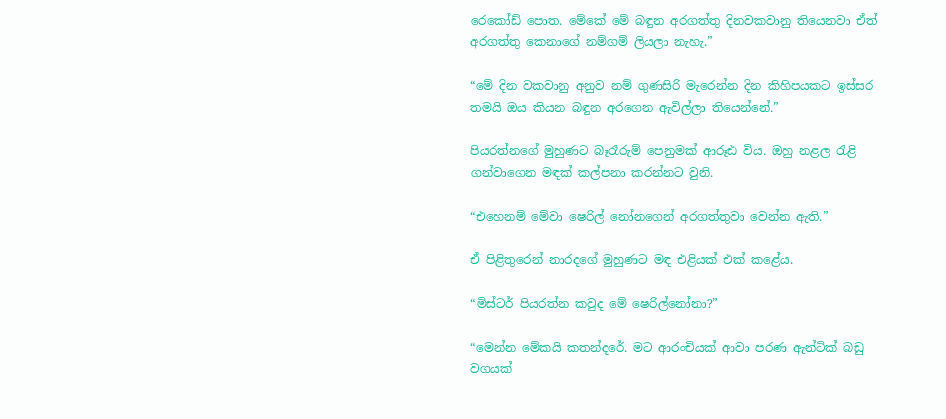රෙකෝඩ් පොත. මේකේ මේ බඳුන අරගත්තු දිනවකවානු තියෙනවා ඒත් අරගත්තු කෙනාගේ නම්ගම් ලියලා නැහැ.”

“මේ දින වකවානු අනුව නම් ගුණසිරි මැරෙන්න දින කිහිපයකට ඉස්සර තමයි ඔය කියන බඳුන අරගෙන ඇවිල්ලා තියෙන්නේ.”

පියරත්නගේ මුහුණට බෑරෑරුම් පෙනුමක් ආරූඪ විය. ඔහු නළල රැළි ගන්වාගෙන මඳක් කල්පනා කරන්නට වුනි.

“එහෙනම් මේවා ෂෙරිල් නෝනගෙන් අරගත්තුවා වෙන්න ඇති.”

ඒ පිළිතුරෙන් නාරදගේ මුහුණට මඳ එළියක් එක් කළේය.

“මිස්ටර් පියරත්න කවුද මේ ෂෙරිල්නෝනා?”

“මෙන්න මේකයි කතන්දරේ. මට ආරංචියක් ආවා පරණ ඇන්ටික් බඩු වගයක්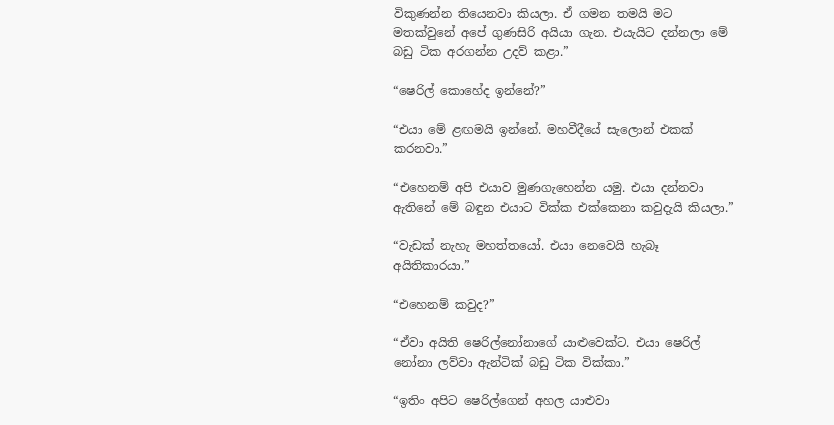විකුණන්න තියෙනවා කියලා. ඒ ගමන තමයි මට මතක්වුනේ අපේ ගුණසිරි අයියා ගැන. එයැයිට දන්නලා මේ බඩු ටික අරගන්න උදව් කළා.”

“ෂෙරිල් කොහේද ඉන්නේ?”

“එයා මේ ළඟමයි ඉන්නේ. මහවීදීයේ සැලොන් එකක් කරනවා.”

“එහෙනම් අපි එයාව මුණගැහෙන්න යමු. එයා දන්නවා ඇතිනේ මේ බඳුන එයාට වික්ක එක්කෙනා කවුදැයි කියලා.”

“වැඩක් නැහැ මහත්තයෝ. එයා නෙවෙයි හැබෑ අයිතිකාරයා.”

“එහෙනම් කවුද?”

“ඒවා අයිති ෂෙරිල්නෝනාගේ යාළුවෙක්ට. එයා ෂෙරිල් නෝනා ලව්වා ඇන්ටික් බඩු ටික වික්කා.”

“ඉතිං අපිට ෂෙරිල්ගෙන් අහල යාළුවා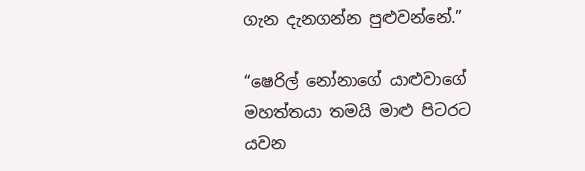ගැන දැනගන්න පුළුවන්නේ.”

“ෂෙරිල් නෝනාගේ යාළුවාගේ මහත්තයා තමයි මාළු පිටරට යවන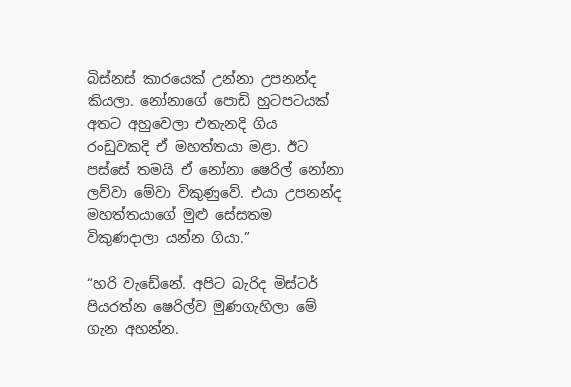බිස්නස් කාරයෙක් උන්නා උපනන්ද කියලා. නෝනාගේ පොඩි හුටපටයක් අතට අහුවෙලා එතැනදි ගිය රංඩුවකදි ඒ මහත්තයා මළා. ඊට පස්සේ තමයි ඒ නෝනා ෂෙරිල් නෝනා ලව්වා මේවා විකුණුවේ. එයා උපනන්ද මහත්තයාගේ මුළු සේසතම විකුණදාලා යන්න ගියා.”

“හරි වැඩේනේ. අපිට බැරිද මිස්ටර් පියරත්න ෂෙරිල්ව මුණගැහිලා මේ ගැන අහන්න.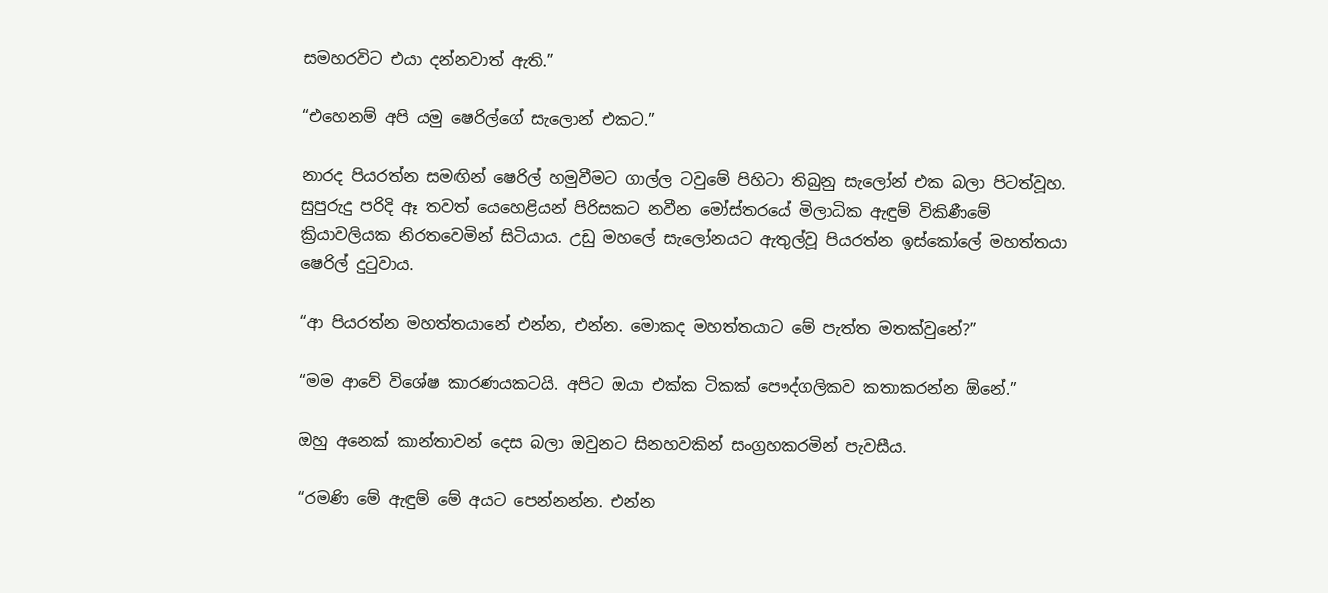සමහරවිට එයා දන්නවාත් ඇති.”

“එහෙනම් අපි යමු ෂෙරිල්ගේ සැලොන් එකට.”

නාරද පියරත්න සමඟින් ෂෙරිල් හමුවීමට ගාල්ල ටවුමේ පිහිටා තිබුනු සැලෝන් එක බලා පිටත්වූහ. සුපුරුදු පරිදි ඈ තවත් යෙහෙළියන් පිරිසකට නවීන මෝස්තරයේ මිලාධික ඇඳුම් විකිණීමේ ක්‍රියාවලියක නිරතවෙමින් සිටියාය. උඩු මහලේ සැලෝනයට ඇතුල්වූ පියරත්න ඉස්කෝලේ මහත්තයා ෂෙරිල් දුටුවාය.

“ආ පියරත්න මහත්තයානේ එන්න, එන්න. මොකද මහත්තයාට මේ පැත්ත මතක්වුනේ?”

“මම ආවේ විශේෂ කාරණයකටයි. අපිට ඔයා එක්ක ටිකක් පෞද්ගලිකව කතාකරන්න ඕනේ.”

ඔහු අනෙක් කාන්තාවන් දෙස බලා ඔවුනට සිනහවකින් සංග්‍රහකරමින් පැවසීය.

“රමණි මේ ඇඳුම් මේ අයට පෙන්නන්න. එන්න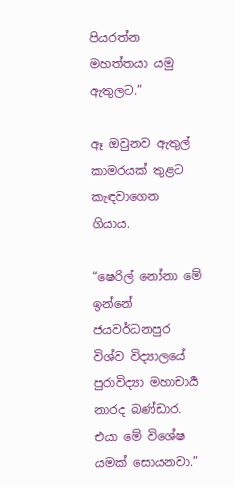පියරත්න මහත්තයා යමු ඇතුලට.”

ඈ ඔවුනව ඇතුල් කාමරයක් තුළට කැඳවාගෙන ගියාය.

“ෂෙරිල් නෝනා මේ ඉන්නේ ජයවර්ධනපුර විශ්ව විද්‍යාලයේ පුරාවිද්‍යා මහාචාර්‍ය නාරද බණ්ඩාර. එයා මේ විශේෂ යමක් සොයනවා.”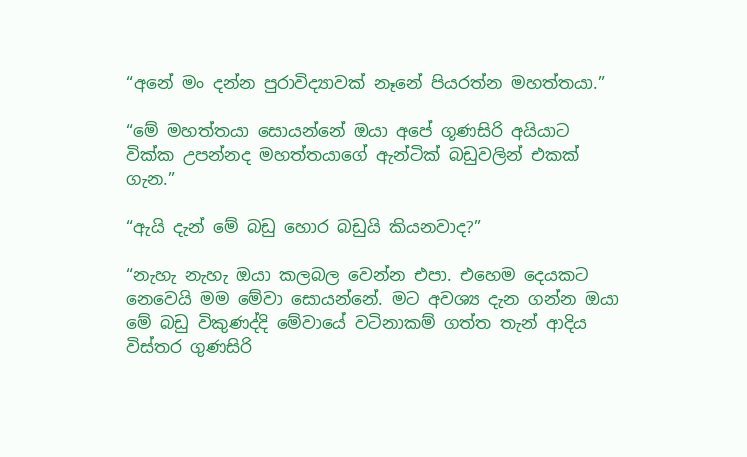“අනේ මං දන්න පුරාවිද්‍යාවක් නෑනේ පියරත්න මහත්තයා.”

“මේ මහත්තයා සොයන්නේ ඔයා අපේ ගූණසිරි අයියාට වික්ක උපන්නද මහත්තයාගේ ඇන්ටික් බඩුවලින් එකක් ගැන.”

“ඇයි දැන් මේ බඩු හොර බඩුයි කියනවාද?”

“නැහැ නැහැ ඔයා කලබල වෙන්න එපා. එහෙම දෙයකට නෙවෙයි මම මේවා සොයන්නේ. මට අවශ්‍ය දැන ගන්න ඔයා මේ බඩු විකුණද්දි මේවායේ වටිනාකම් ගත්ත තැන් ආදිය විස්තර ගුණසිරි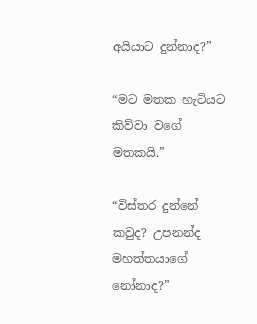අයියාට දුන්නාද?”

“මට මතක හැටියට කිව්වා වගේ මතකයි.”

“විස්තර දුන්නේ කවුද? උපනන්ද මහත්තයාගේ නෝනාද?”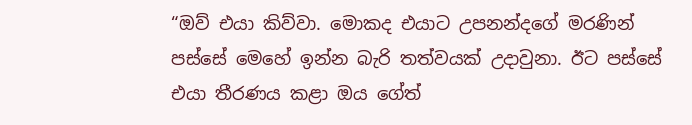“ඔව් එයා කිව්වා. මොකද එයාට උපනන්දගේ මරණින් පස්සේ මෙහේ ඉන්න බැරි තත්වයක් උදාවුනා. ඊට පස්සේ එයා තීරණය කළා ඔය ගේත්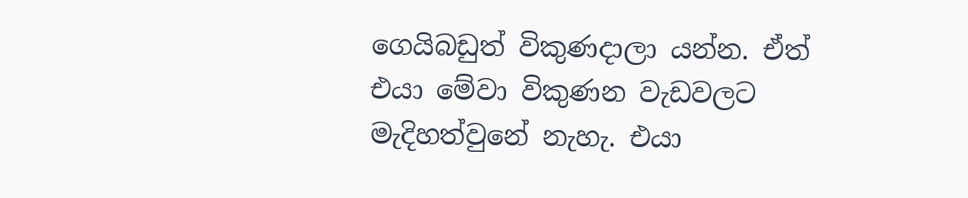ගෙයිබඩුත් විකුණදාලා යන්න. ඒත් එයා මේවා විකුණන වැඩවලට මැදිහත්වුනේ නැහැ. එයා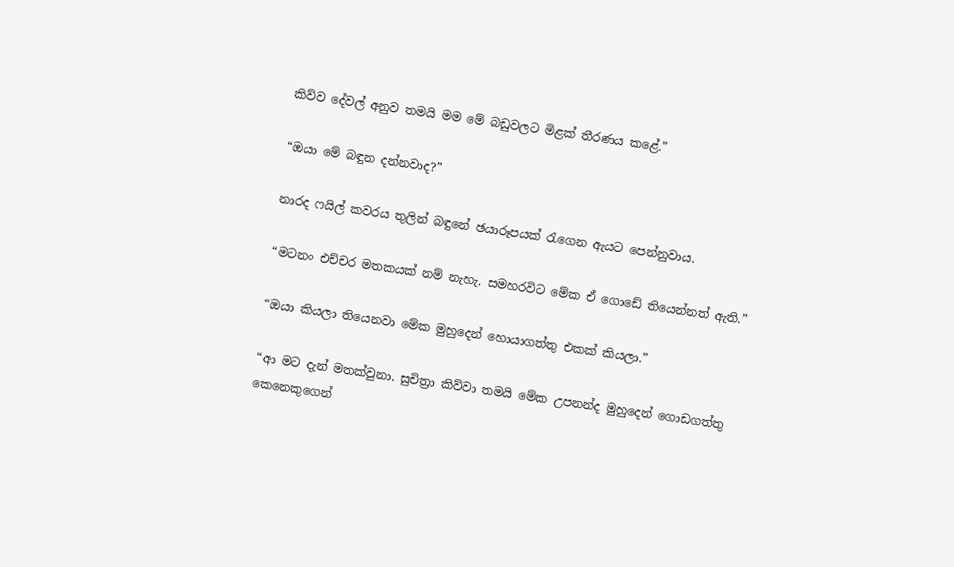කිව්ව දේවල් අනුව තමයි මම මේ බඩුවලට මිළක් තීරණය කළේ.”

“ඔයා මේ බඳුන දන්නවාද?”

නාරද ෆයිල් කවරය තුලින් බඳුනේ ඡයාරූපයක් රැගෙන ඇයට පෙන්නුවාය.

“මටනං එච්චර මතකයක් නම් නැහැ. සමහරවිට මේක ඒ ගොඩේ තියෙන්නත් ඇති.”

“ඔයා කියලා තියෙනවා මේක මුහුදෙන් හොයාගත්තු එකක් කියලා.”

“ආ මට දැන් මතක්වුනා. සුචිත්‍රා කිව්වා තමයි මේක උපනන්ද මුහුදෙන් ගොඩගත්තු කෙනෙකුගෙන්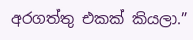අරගත්තු එකක් කියලා.”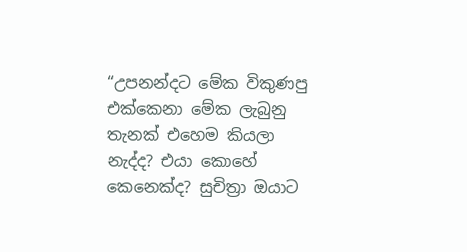“උපනන්දට මේක විකුණපු එක්කෙනා මේක ලැබුනු තැනක් එහෙම කියලා නැද්ද? එයා කොහේ කෙනෙක්ද? සුචිත්‍රා ඔයාට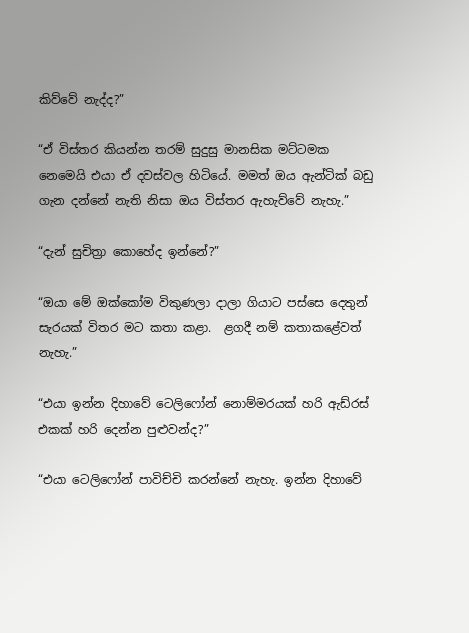කිව්වේ නැද්ද?”

“ඒ විස්තර කියන්න තරම් සුදුසු මානසික මට්ටමක නෙමෙයි එයා ඒ දවස්වල හිටියේ. මමත් ඔය ඇන්ටික් බඩු ගැන දන්නේ නැති නිසා ඔය විස්තර ඇහැව්වේ නැහැ.”

“දැන් සුචිත්‍රා කොහේද ඉන්නේ?”

“ඔයා මේ ඔක්කෝම විකුණලා දාලා ගියාට පස්සෙ දෙතුන් සැරයක් විතර මට කතා කළා.  ළගදී නම් කතාකළේවත් නැහැ.”

“එයා ඉන්න දිහාවේ ටෙලිෆෝන් නොම්මරයක් හරි ඇඩ්රස් එකක් හරි දෙන්න පුළුවන්ද?”

“එයා ටෙලිෆෝන් පාවිච්චි කරන්නේ නැහැ. ඉන්න දිහාවේ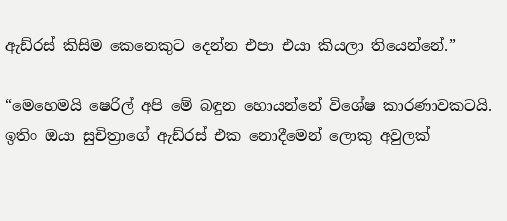ඇඩ්රස් කිසිම කෙනෙකුට දෙන්න එපා එයා කියලා තියෙන්නේ.”

“මෙහෙමයි ෂෙරිල් අපි මේ බඳුන හොයන්නේ විශේෂ කාරණාවකටයි. ඉතිං ඔයා සුචිත්‍රාගේ ඇඩ්රස් එක නොදීමෙන් ලොකු අවුලක්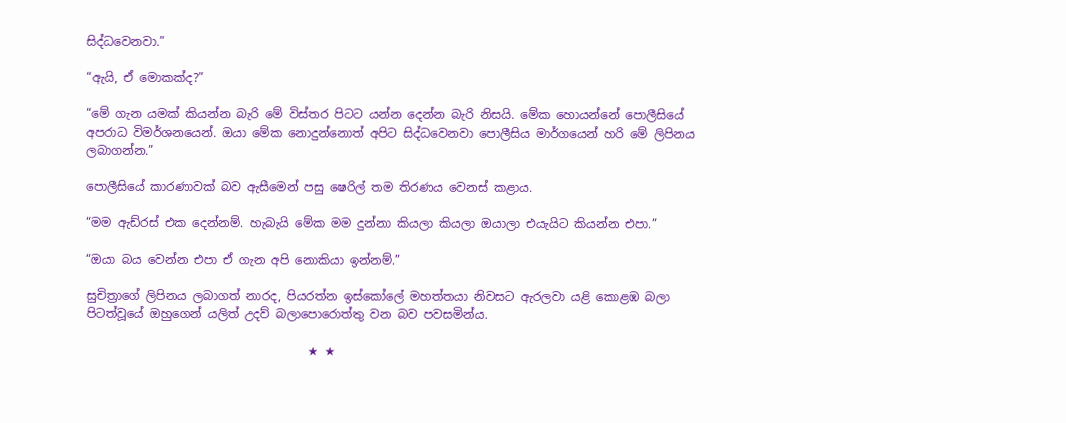සිද්ධවෙනවා.”

“ඇයි, ඒ මොකක්ද?”

“මේ ගැන යමක් කියන්න බැරි මේ විස්තර පිටට යන්න දෙන්න බැරි නිසයි. මේක හොයන්නේ පොලීසියේ අපරාධ විමර්ශනයෙන්. ඔයා මේක නොදුන්නොත් අපිට සිද්ධවෙනවා පොලීසිය මාර්ගයෙන් හරි මේ ලිපිනය ලබාගන්න.”

පොලීසියේ කාරණාවක් බව ඇසීමෙන් පසු ෂෙරිල් තම තිරණය වෙනස් කළාය.

“මම ඇඩ්රස් එක දෙන්නම්. හැබැයි මේක මම දුන්නා කියලා කියලා ඔයාලා එයැයිට කියන්න එපා.”

“ඔයා බය වෙන්න එපා ඒ ගැන අපි නොකියා ඉන්නම්.”

සුචිත්‍රාගේ ලිපිනය ලබාගත් නාරද, පියරත්න ඉස්කෝලේ මහත්තයා නිවසට ඇරලවා යළි කොළඹ බලා පිටත්වූයේ ඔහුගෙන් යලිත් උදව් බලාපොරොත්තු වන බව පවසමින්ය.

                                     ★ ★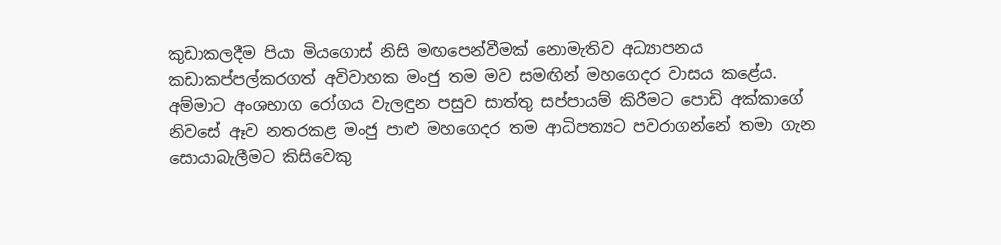කුඩාකලදීම පියා මියගොස් නිසි මඟපෙන්වීමක් නොමැතිව අධ්‍යාපනය කඩාකප්පල්කරගත් අවිවාහක මංජු තම මව සමඟින් මහගෙදර වාසය කළේය. අම්මාට අංශභාග රෝගය වැලඳුන පසුව සාත්තු සප්පායම් කිරීමට පොඩි අක්කාගේ නිවසේ ඈව නතරකළ මංජු පාළු මහගෙදර තම ආධිපත්‍යට පවරාගන්නේ තමා ගැන සොයාබැලීමට කිසිවෙකු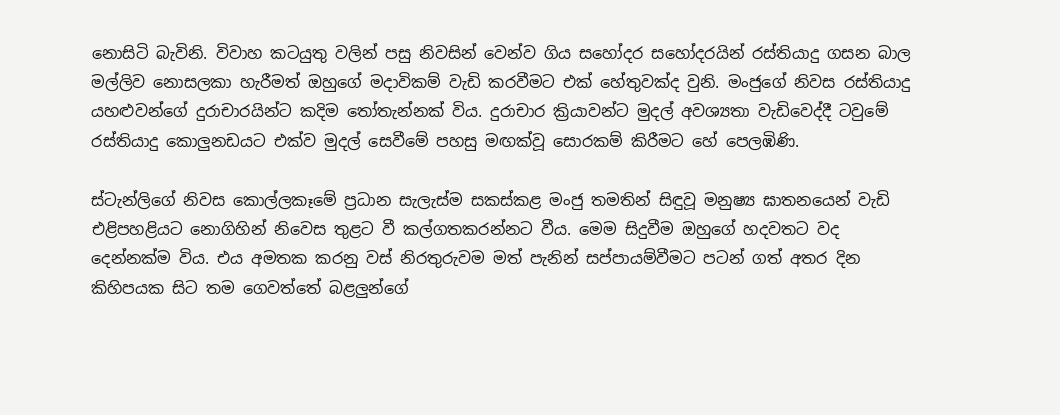නොසිටි බැවිනි. විවාහ කටයුතු වලින් පසු නිවසින් වෙන්ව ගිය සහෝදර සහෝදරයින් රස්තියාදු ගසන බාල මල්ලිව නොසලකා හැරීමත් ඔහුගේ මදාවිකම් වැඩි කරවීමට එක් හේතුවක්ද වුනි. මංජුගේ නිවස රස්තියාදු යහළුවන්ගේ දුරාචාරයින්ට කදිම තෝතැන්නක් විය. දුරාචාර ක්‍රියාවන්ට මුදල් අවශ්‍යතා වැඩිවෙද්දී ටවුමේ රස්තියාදු කොලුනඩයට එක්ව මුදල් සෙවීමේ පහසු මඟක්වූ සොරකම් කිරීමට හේ පෙලඹිණි.

ස්ටැන්ලිගේ නිවස කොල්ලකෑමේ ප්‍රධාන සැලැස්ම සකස්කළ මංජු තමතින් සිඳුවූ මනුෂ්‍ය ඝාතනයෙන් වැඩි එළිපහළියට නොගිහින් නිවෙස තුළට වී කල්ගතකරන්නට වීය. මෙම සිදුවීම ඔහුගේ හදවතට වද දෙන්නක්ම විය. එය අමතක කරනු වස් නිරතුරුවම මත් පැනින් සප්පායම්වීමට පටන් ගත් අතර දින කිහිපයක සිට තම ගෙවත්තේ බළලුන්ගේ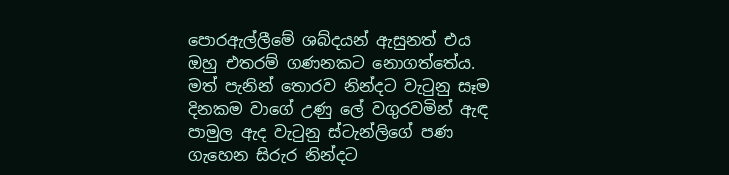පොරඇල්ලීමේ ශබ්දයන් ඇසුනත් එය ඔහු එතරම් ගණනකට නොගත්තේය. මත් පැනින් තොරව නින්දට වැටුනු සෑම දිනකම වාගේ උණු ලේ වගුරවමින් ඇඳ පාමුල ඇද වැටුනු ස්ටැන්ලිගේ පණ ගැහෙන සිරුර නින්දට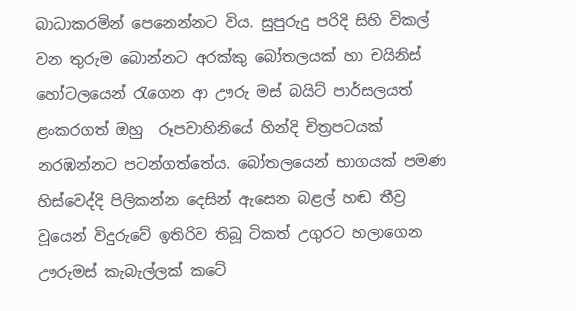බාධාකරමින් පෙනෙන්නට විය. සුපුරුදු පරිදි සිහි විකල් වන තුරුම බොන්නට අරක්කු බෝතලයක් හා චයිනිස් හෝටලයෙන් රැගෙන ආ ඌරු මස් බයිට් පාර්සලයත් ළංකරගත් ඔහු  රූපවාහිනියේ හින්දි චිත්‍රපටයක් නරඹන්නට පටන්ගත්තේය. බෝතලයෙන් භාගයක් පමණ හිස්වෙද්දි පිලිකන්න දෙසින් ඇසෙන බළල් හඬ තීව්‍ර වූයෙන් විදුරුවේ ඉතිරිව තිබූ ටිකත් උගුරට හලාගෙන ඌරුමස් කැබැල්ලක් කටේ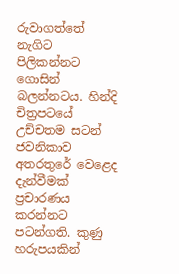රුවාගත්තේ නැගිට පිලිකන්නට ගොසින් බලන්නටය. හින්දි චිත්‍රපටයේ උච්චතම සටන් ජවනිකාව අතරතුරේ වෙළෙද දැන්වීමක් ප්‍රචාරණය කරන්නට පටන්ගති. කුණු හරුපයකින්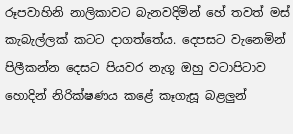රූපවාහිනි නාලිකාවට බැනවදිමින් හේ තවත් මස් කැබැල්ලක් කටට දාගත්තේය. දෙපසට වැනෙමින් පිලීකන්න දෙසට පියවර නැගූ ඔහු වටාපිටාව හොදින් නිරික්ෂණය කළේ කෑගැසූ බළලුන්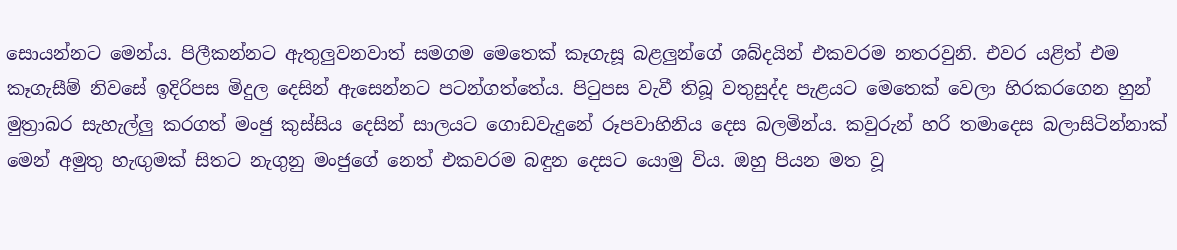සොයන්නට මෙන්ය. පිලීකන්නට ඇතුලුවනවාත් සමගම මෙතෙක් කෑගැසූ බළලුන්ගේ ශබ්දයින් එකවරම නතරවුනි. එවර යළිත් එම කෑගැසීම් නිවසේ ඉදිරිපස මිදුල දෙසින් ඇසෙන්නට පටන්ගත්තේය. පිටුපස වැවී තිබූ වතුසුද්ද පැළයට මෙතෙක් වෙලා හිරකරගෙන හුන් මුත්‍රාබර සැහැල්ලු කරගත් මංජු කුස්සිය දෙසින් සාලයට ගොඩවැදුනේ රූපවාහිනිය දෙස බලමින්ය. කවුරුන් හරි තමාදෙස බලාසිටින්නාක් මෙන් අමුතු හැඟුමක් සිතට නැගුනු මංජුගේ නෙත් එකවරම බඳුන දෙසට යොමු විය. ඔහු පියන මත වූ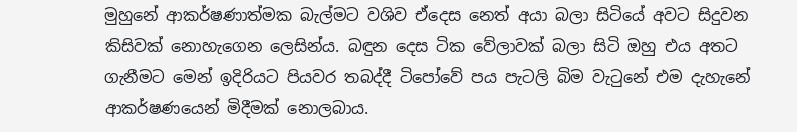මුහුනේ ආකර්ෂණාත්මක බැල්මට වශිව ඒදෙස නෙත් අයා බලා සිටියේ අවට සිදුවන කිසිවක් නොහැගෙන ලෙසින්ය. බඳුන දෙස ටික වේලාවක් බලා සිටි ඔහු එය අතට ගැනීමට මෙන් ඉදිරියට පියවර තබද්දී ටිපෝවේ පය පැටලි බිම වැටුනේ එම දැහැනේ ආකර්ෂණයෙන් මිදීමක් නොලබාය.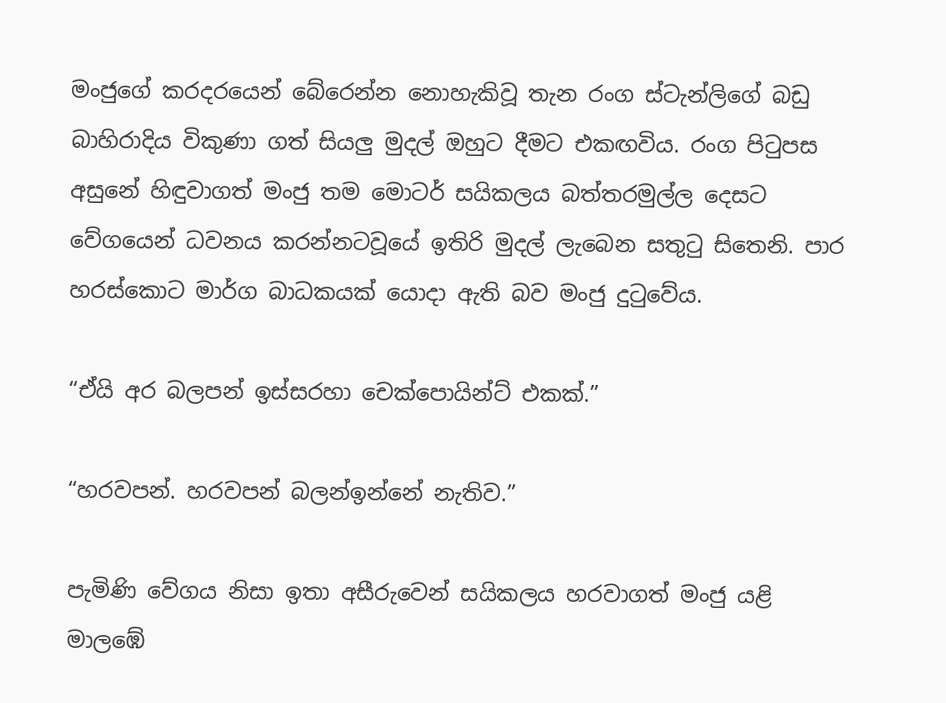මංජුගේ කරදරයෙන් බේරෙන්න නොහැකිවූ තැන රංග ස්ටැන්ලිගේ බඩු බාහිරාදිය විකුණා ගත් සියලු මුදල් ඔහුට දීමට එකඟවිය. රංග පිටුපස අසුනේ හිඳුවාගත් මංජු තම මොටර් සයිකලය බත්තරමුල්ල දෙසට වේගයෙන් ධවනය කරන්නටවූයේ ඉතිරි මුදල් ලැබෙන සතුටු සිතෙනි. පාර හරස්කොට මාර්ග බාධකයක් යොදා ඇති බව මංජු දුටුවේය.

“ඒයි අර බලපන් ඉස්සරහා චෙක්පොයින්ට් එකක්.”

“හරවපන්. හරවපන් බලන්ඉන්නේ නැතිව.”

පැමිණි වේගය නිසා ඉතා අසීරුවෙන් සයිකලය හරවාගත් මංජු යළි මාලඹේ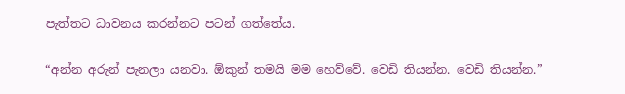පැත්තට ධාවනය කරන්නට පටන් ගත්තේය.

“අන්න අරුන් පැනලා යනවා. ඕකුන් තමයි මම හෙව්වේ. වෙඩි තියන්න. වෙඩි තියන්න.”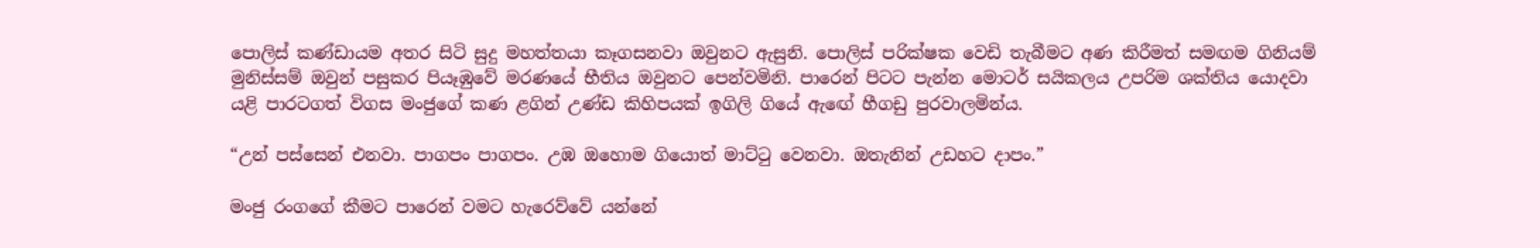පොලිස් කණ්ඩායම අතර සිටි සුදු මහත්තයා කෑගසනවා ඔවුනට ඇසුනි. පොලිස් පරික්ෂක වෙඩි තැබීමට අණ කිරීමත් සමඟම ගිනියම් මුනිස්සම් ඔවුන් පසුකර පියෑඹුවේ මරණයේ භීතිය ඔවුනට පෙන්වමිනි. පාරෙන් පිටට පැන්න මොටර් සයිකලය උපරිම ශක්තිය යොදවා යළි පාරටගත් විගස මංජුගේ කණ ළගින් උණ්ඩ කිහිපයක් ඉගිලි ගියේ ඇඟේ හීගඩු පුරවාලමින්ය.

“උන් පස්සෙන් එනවා. පාගපං පාගපං. උඹ ඔහොම ගියොත් මාට්ටු වෙනවා. ඔතැනින් උඩහට දාපං.”

මංජු රංගගේ කීමට පාරෙන් වමට හැරෙව්වේ යන්නේ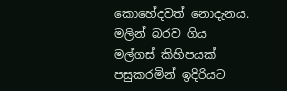කොහේදවත් නොදැනය. මලින් බරව ගිය මල්ගස් කිහිපයක් පසුකරමින් ඉදිරියට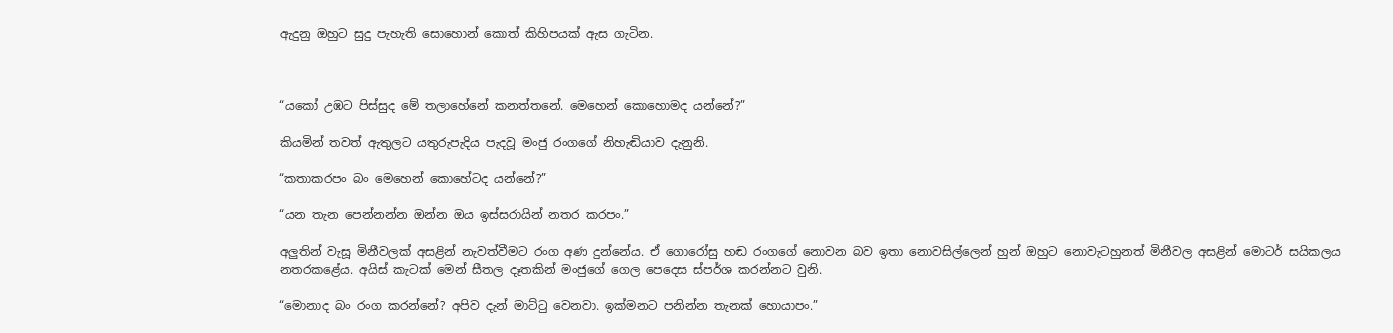ඇදුනු ඔහුට සුදු පැහැති සොහොන් කොත් කිහිපයක් ඇස ගැටින.



“යකෝ උඹට පිස්සුද මේ තලාහේනේ කනත්තනේ. මෙහෙන් කොහොමද යන්නේ?”

කියමින් තවත් ඇතුලට යතුරුපැදිය පැදවූ මංජු රංගගේ නිහැඬියාව දැනුනි.

“කතාකරපං බං මෙහෙන් කොහේටද යන්නේ?”

“යන තැන පෙන්නන්න ඔන්න ඔය ඉස්සරායින් නතර කරපං.”

අලුතින් වැසූ මිනීවලක් අසළින් නැවත්වීමට රංග අණ දුන්නේය. ඒ ගොරෝසු හඬ රංගගේ නොවන බව ඉතා නොවසිල්ලෙන් හුන් ඔහුට නොවැටහුනත් මිනීවල අසළින් මොටර් සයිකලය නතරකළේය. අයිස් කැටක් මෙන් සීතල දෑතකින් මංජුගේ ගෙල පෙදෙස ස්පර්ශ කරන්නට වුනි.

“මොනාද බං රංග කරන්නේ? අපිව දැන් මාට්ටු වෙනවා. ඉක්මනට පනින්න තැනක් හොයාපං.”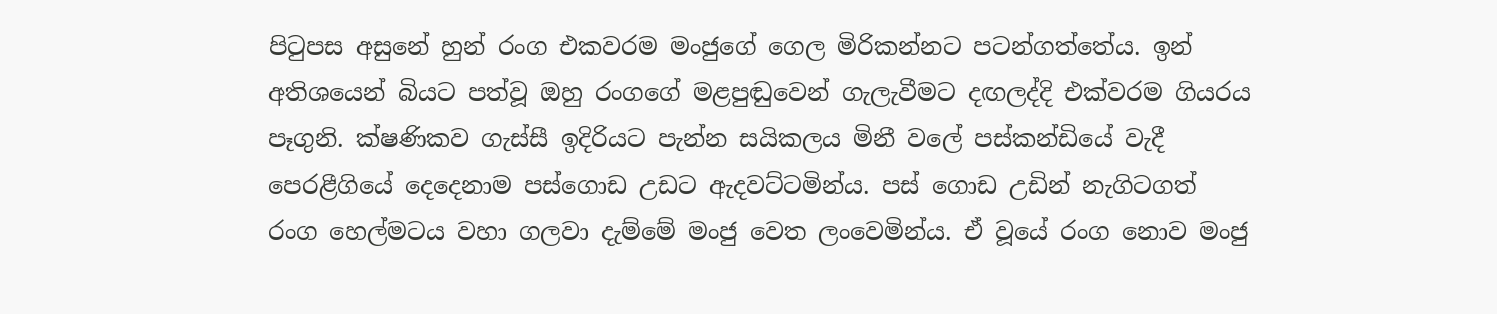පිටුපස අසුනේ හුන් රංග එකවරම මංජුගේ ගෙල මිරිකන්නට පටන්ගත්තේය. ඉන් අතිශයෙන් බියට පත්වූ ඔහු රංගගේ මළපුඬුවෙන් ගැලැවීමට දඟලද්දි එක්වරම ගියරය පෑගුනි. ක්ෂණිකව ගැස්සී ඉදිරියට පැන්න සයිකලය මිනී වලේ පස්කන්ඩියේ වැදී පෙරළීගියේ දෙදෙනාම පස්ගොඩ උඩට ඇදවට්ටමින්ය. පස් ගොඩ උඩින් නැගිටගත් රංග හෙල්මටය වහා ගලවා දැම්මේ මංජු වෙත ලංවෙමින්ය. ඒ වූයේ රංග නොව මංජු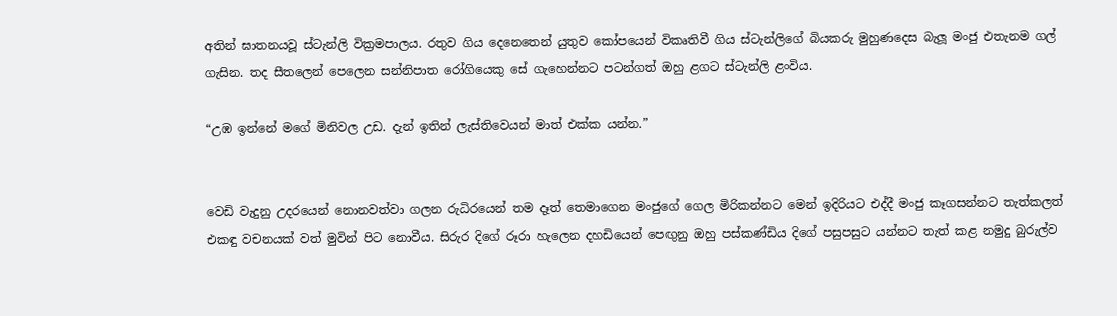අතින් ඝාතනයවූ ස්ටැන්ලි වික්‍රමපාලය. රතුව ගිය දෙනෙතෙන් යුතුව කෝපයෙන් විකෘතිවී ගිය ස්ටැන්ලිගේ බියකරු මුහුණදෙස බැලූ මංජු එතැනම ගල් ගැසින. තද සීතලෙන් පෙලෙන සන්නිපාත රෝගියෙකු සේ ගැහෙන්නට පටන්ගත් ඔහු ළගට ස්ටැන්ලි ළංවිය.

“උඹ ඉන්නේ මගේ මිනිවල උඩ. දැන් ඉතින් ලැස්තිවෙයන් මාත් එක්ක යන්න.”


වෙඩි වැදුනු උදරයෙන් නොනවත්වා ගලන රුධිරයෙන් තම දෑත් තෙමාගෙන මංජුගේ ගෙල මිරිකන්නට මෙන් ඉදිරියට එද්දී මංජු කෑගසන්නට තැත්කලත් එකඳු වචනයක් වත් මුවින් පිට නොවීය. සිරුර දිගේ රූරා හැලෙන දහඩියෙන් පෙඟුනු ඔහු පස්කණ්ඩිය දිගේ පසුපසුට යන්නට තැත් කළ නමුදු බුරුල්ව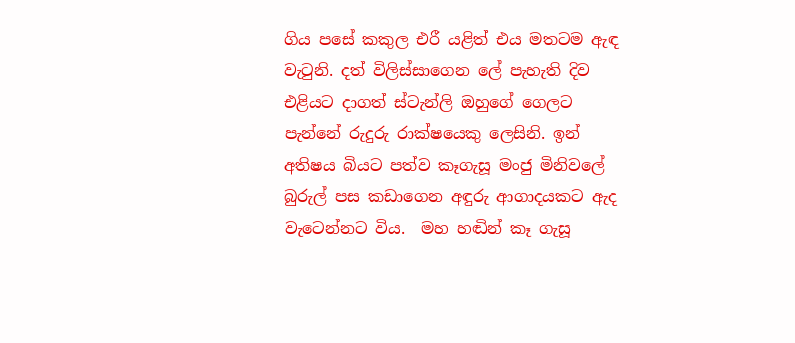ගිය පසේ කකුල එරී යළිත් එය මතටම ඇඳ වැටුනි. දත් විලිස්සාගෙන ලේ පැහැති දිව එළියට දාගත් ස්ටැන්ලි ඔහුගේ ගෙලට පැන්නේ රුදුරු රාක්ෂයෙකු ලෙසිනි. ඉන් අතිෂය බියට පත්ව කෑගැසූ මංජු මිනිවලේ බුරුල් පස කඩාගෙන අඳුරු ආගාදයකට ඇද වැටෙන්නට විය.  මහ හඬින් කෑ ගැසූ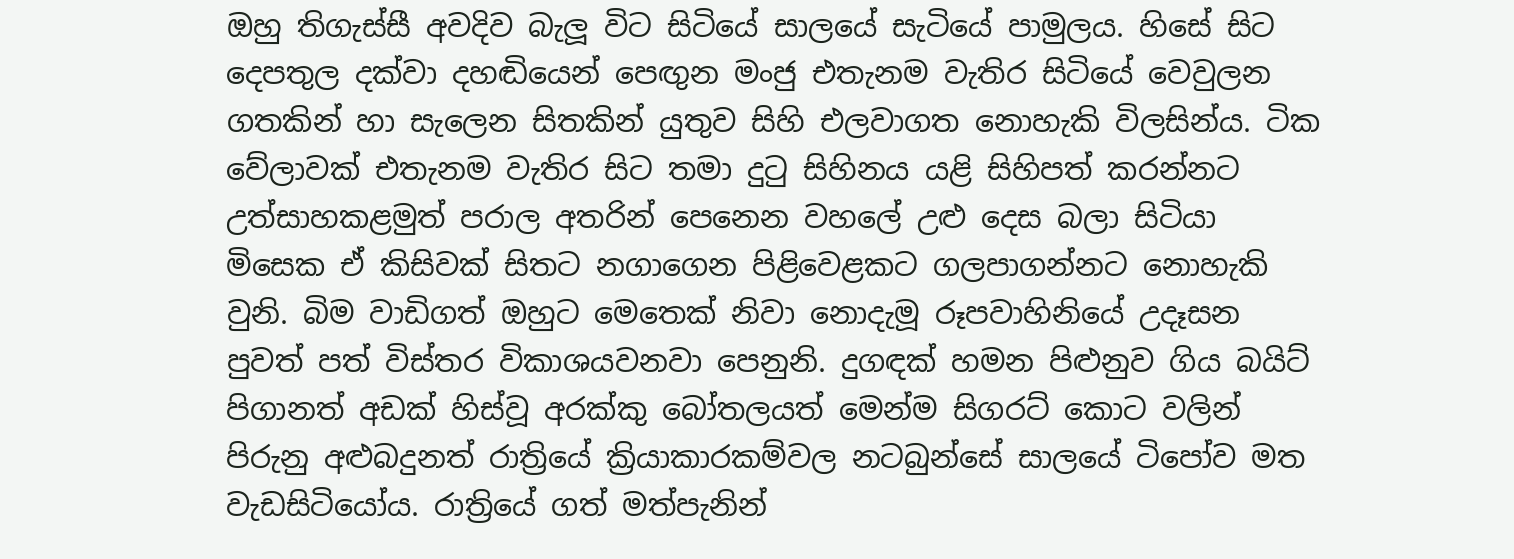ඔහු තිගැස්සී අවදිව බැලූ විට සිටියේ සාලයේ සැටියේ පාමුලය. හිසේ සිට දෙපතුල දක්වා දහඬියෙන් පෙඟුන මංජු එතැනම වැතිර සිටියේ වෙවුලන ගතකින් හා සැලෙන සිතකින් යුතුව සිහි එලවාගත නොහැකි විලසින්ය. ටික වේලාවක් එතැනම වැතිර සිට තමා දුටු සිහිනය යළි සිහිපත් කරන්නට උත්සාහකළමුත් පරාල අතරින් පෙනෙන වහලේ උළු දෙස බලා සිටියා මිසෙක ඒ කිසිවක් සිතට නගාගෙන පිළිවෙළකට ගලපාගන්නට නොහැකි වුනි. බිම වාඩිගත් ඔහුට මෙතෙක් නිවා නොදැමූ රූපවාහිනියේ උදෑසන පුවත් පත් විස්තර විකාශයවනවා පෙනුනි. දුගඳක් හමන පිළුනුව ගිය බයිට් පිගානත් අඩක් හිස්වූ අරක්කු බෝතලයත් මෙන්ම සිගරට් කොට වලින් පිරුනු අළුබදුනත් රාත්‍රියේ ක්‍රියාකාරකම්වල නටබුන්සේ සාලයේ ටිපෝව මත වැඩසිටියෝය. රාත්‍රියේ ගත් මත්පැනින්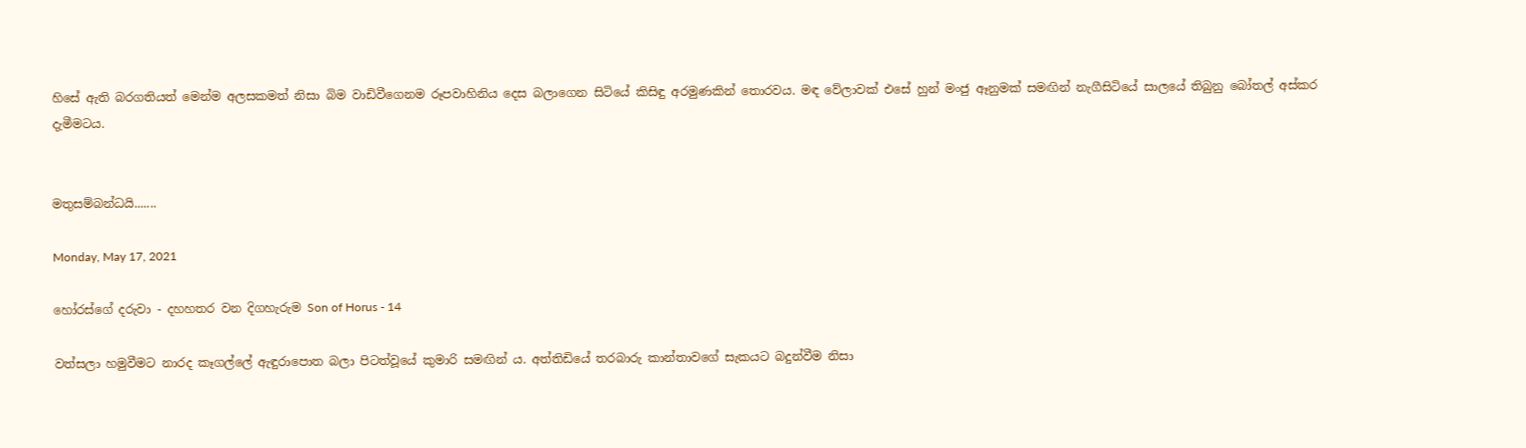හිසේ ඇති බරගතියත් මෙන්ම අලසකමත් නිසා බිම වාඩිවීගෙනම රූපවාහිනිය දෙස බලාගෙන සිටියේ කිසිඳු අරමුණකින් තොරවය. මඳ වේලාවක් එසේ හුන් මංජු ඈනුමක් සමඟින් නැගීසිටියේ සාලයේ තිබුනු බෝතල් අස්කර දැමීමටය.


මතුසම්බන්ධයි.......

Monday, May 17, 2021

හෝරස්ගේ දරුවා - දහහතර වන දිගහැරුම Son of Horus - 14

වත්සලා හමුවීමට නාරද කෑගල්ලේ ඇඳුරාපොත බලා පිටත්වූයේ කුමාරි සමඟින් ය. අත්තිඩියේ තරබාරු කාන්තාවගේ සැකයට බදුන්වීම නිසා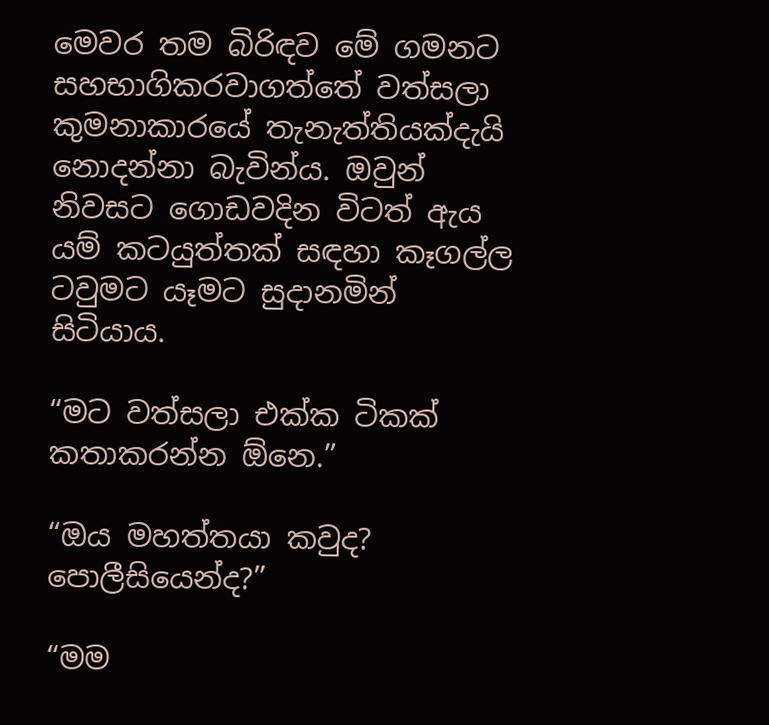මෙවර තම බිරිඳව මේ ගමනට සහභාගිකරවාගත්තේ වත්සලා කුමනාකාරයේ තැනැත්තියක්දැයි නොදන්නා බැවින්ය. ඔවුන් නිවසට ගොඩවදින විටත් ඇය යම් කටයුත්තක් සඳහා කෑගල්ල ටවුමට යෑමට සුදානමින් සිටියාය.

“මට වත්සලා එක්ක ටිකක් කතාකරන්න ඕනෙ.”

“ඔය මහත්තයා කවුද? පොලීසියෙන්ද?”

“මම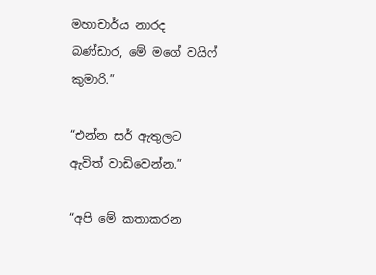මහාචාර්ය නාරද බණ්ඩාර, මේ මගේ වයිෆ් කුමාරි.”

“එන්න සර් ඇතුලට ඇවිත් වාඩිවෙන්න.”

“අපි මේ කතාකරන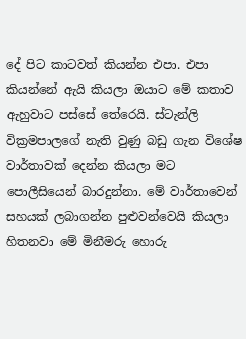දේ පිට කාටවත් කියන්න එපා. එපා කියන්නේ ඇයි කියලා ඔයාට මේ කතාව ඇහුවාට පස්සේ තේරෙයි. ස්ටැන්ලි වික්‍රමපාලගේ නැති වුණු බඩු ගැන විශේෂ වාර්තාවක් දෙන්න කියලා මට පොලීසියෙන් බාරදුන්නා. මේ වාර්තාවෙන් සහයක් ලබාගන්න පුළුවන්වෙයි කියලා හිතනවා මේ මිනීමරු හොරු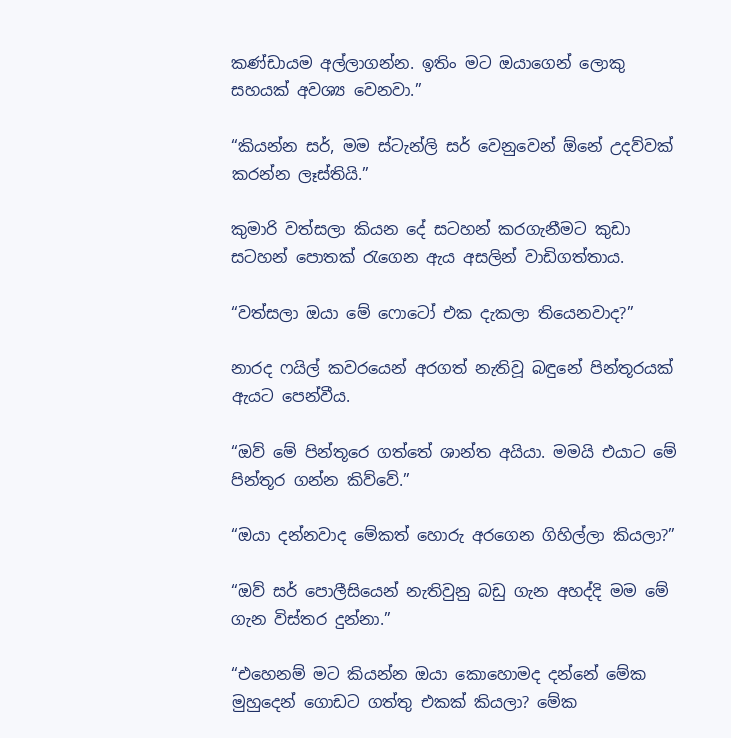කණ්ඩායම අල්ලාගන්න. ඉතිං මට ඔයාගෙන් ලොකු සහයක් අවශ්‍ය වෙනවා.”

“කියන්න සර්, මම ස්ටැන්ලි සර් වෙනුවෙන් ඕනේ උදව්වක් කරන්න ලෑස්තියි.”

කුමාරි වත්සලා කියන දේ සටහන් කරගැනීමට කුඩා සටහන් පොතක් රැගෙන ඇය අසලින් වාඩිගත්තාය.

“වත්සලා ඔයා මේ ෆොටෝ එක දැකලා තියෙනවාද?”

නාරද ෆයිල් කවරයෙන් අරගත් නැතිවූ බඳුනේ පින්තූරයක් ඇයට පෙන්වීය.

“ඔව් මේ පින්තූරෙ ගත්තේ ශාන්ත අයියා. මමයි එයාට මේ පින්තූර ගන්න කිව්වේ.”

“ඔයා දන්නවාද මේකත් හොරු අරගෙන ගිහිල්ලා කියලා?”

“ඔව් සර් පොලීසියෙන් නැතිවුනු බඩු ගැන අහද්දි මම මේ ගැන විස්තර දුන්නා.”

“එහෙනම් මට කියන්න ඔයා කොහොමද දන්නේ මේක මුහුදෙන් ගොඩට ගත්තු එකක් කියලා? මේක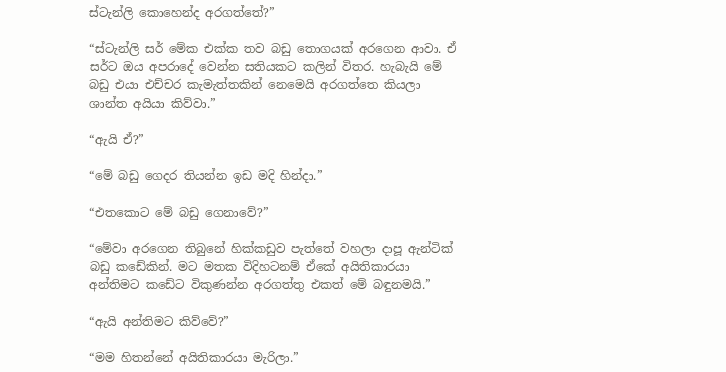ස්ටැන්ලි කොහෙන්ද අරගත්තේ?”

“ස්ටැන්ලි සර් මේක එක්ක තව බඩු තොගයක් අරගෙන ආවා. ඒ සර්ට ඔය අපරාදේ වෙන්න සතියකට කලින් විතර. හැබැයි මේ බඩු එයා එච්චර කැමැත්තකින් නෙමෙයි අරගත්තෙ කියලා ශාන්ත අයියා කිව්වා.”

“ඇයි ඒ?”

“මේ බඩු ගෙදර තියන්න ඉඩ මදි හින්දා.”

“එතකොට මේ බඩු ගෙනාවේ?”

“මේවා අරගෙන තිබුනේ හික්කඩුව පැත්තේ වහලා දාපූ ඇන්ටික් බඩු කඩේකින්. මට මතක විදිහටනම් ඒකේ අයිතිකාරයා අන්තිමට කඩේට විකුණන්න අරගත්තු එකත් මේ බඳුනමයි.”

“ඇයි අන්තිමට කිව්වේ?”

“මම හිතන්නේ අයිතිකාරයා මැරිලා.”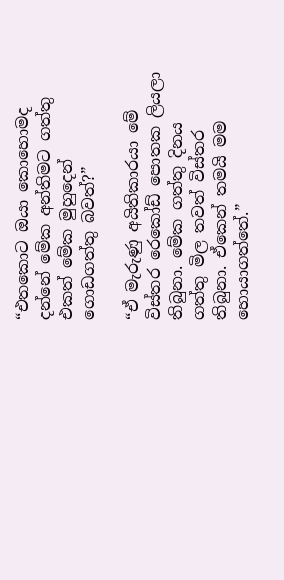“එතකොට ඔයා කොහොමද දන්නේ මේක අන්තිමට ගත්තු එකත් මේක මුහුදෙන් ගොඩගත්තු බවත්?”

“ඒ මැරුණු අයිතිකාරයා මේ විස්තර රෙකෝඩ් පොතක ලියලා තිබුනා. මේක ගත්තු දිනය ගත්තු මිල තවත් විස්තර තිබුනා. ඒකෙන් තමයි මම හොයාගත්තේ.”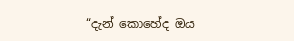“දැන් කොහේද ඔය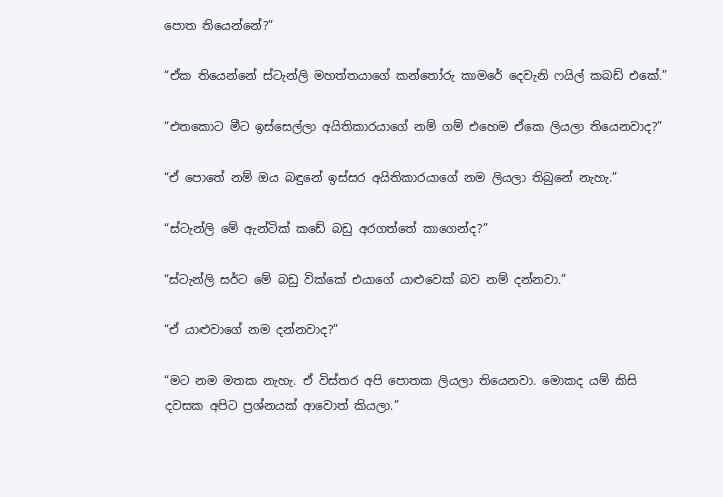පොත තියෙන්නේ?”

“ඒක තියෙන්නේ ස්ටැන්ලි මහත්තයාගේ කන්තෝරු කාමරේ දෙවැනි ෆයිල් කබඩ් එකේ.”

“එතකොට මීට ඉස්සෙල්ලා අයිතිකාරයාගේ නම් ගම් එහෙම ඒකෙ ලියලා තියෙනවාද?”

“ඒ පොතේ නම් ඔය බඳුනේ ඉස්සර අයිතිකාරයාගේ නම ලියලා තිබුනේ නැහැ.”

“ස්ටැන්ලි මේ ඇන්ටික් කඩේ බඩු අරගත්තේ කාගෙන්ද?”

“ස්ටැන්ලි සර්ට මේ බඩු වික්කේ එයාගේ යාළුවෙක් බව නම් දන්නවා.”

“ඒ යාළුවාගේ නම දන්නවාද?”

“මට නම මතක නැහැ. ඒ විස්තර අපි පොතක ලියලා තියෙනවා. මොකද යම් කිසි දවසක අපිට ප්‍රශ්නයක් ආවොත් කියලා.”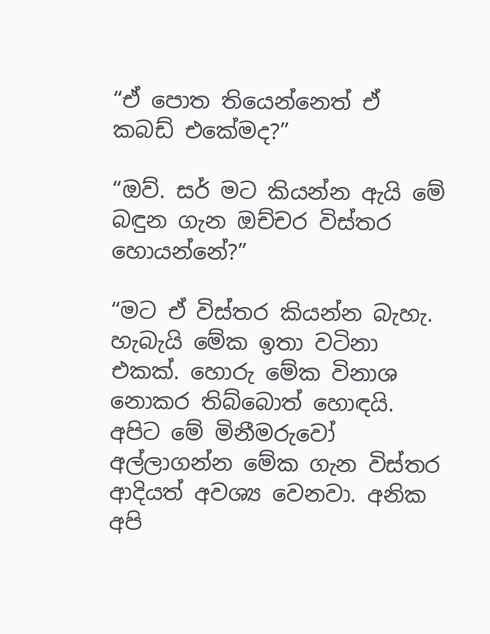“ඒ පොත තියෙන්නෙත් ඒ කබඩ් එකේමද?”

“ඔව්. සර් මට කියන්න ඇයි මේ බඳුන ගැන ඔච්චර විස්තර හොයන්නේ?”

“මට ඒ විස්තර කියන්න බැහැ. හැබැයි මේක ඉතා වටිනා එකක්. හොරු මේක විනාශ නොකර තිබ්බොත් හොඳයි. අපිට මේ මිනීමරුවෝ අල්ලාගන්න මේක ගැන විස්තර ආදියත් අවශ්‍ය වෙනවා. අනික අපි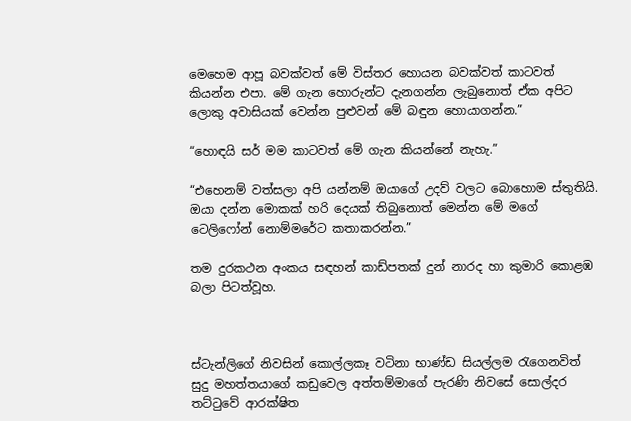මෙහෙම ආපූ බවක්වත් මේ විස්තර හොයන බවක්වත් කාටවත් කියන්න එපා. මේ ගැන හොරුන්ට දැනගන්න ලැබුනොත් ඒක අපිට ලොකු අවාසියක් වෙන්න පුළුවන් මේ බඳුන හොයාගන්න.”

“හොඳයි සර් මම කාටවත් මේ ගැන කියන්නේ නැහැ.”

“එහෙනම් වත්සලා අපි යන්නම් ඔයාගේ උදව් වලට බොහොම ස්තුතියි. ඔයා දන්න මොකක් හරි දෙයක් තිබුනොත් මෙන්න මේ මගේ ටෙලිෆෝන් නොම්මරේට කතාකරන්න.”

තම දුරකථන අංකය සඳහන් කාඩ්පතක් දුන් නාරද හා කුමාරි කොළඹ බලා පිටත්වූහ.



ස්ටැන්ලිගේ නිවසින් කොල්ලකෑ වටිනා භාණ්ඩ සියල්ලම රැගෙනවිත් සුදු මහත්තයාගේ කඩුවෙල අත්තම්මාගේ පැරණි නිවසේ සොල්දර තට්ටුවේ ආරක්ෂිත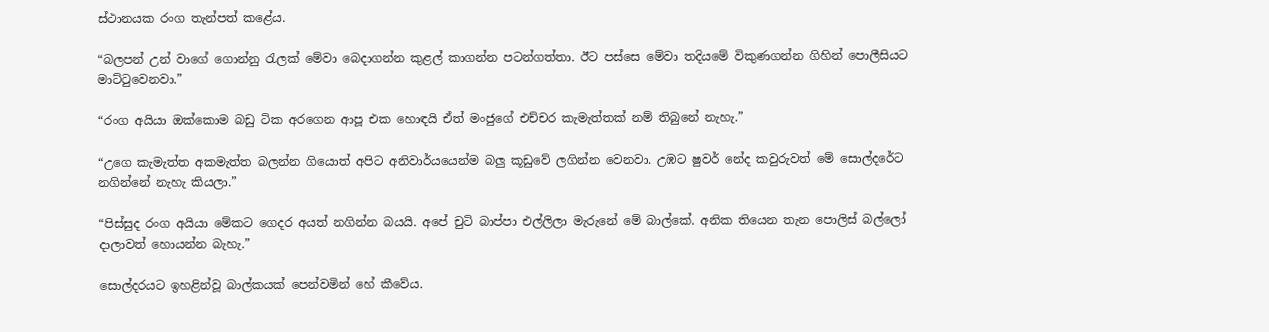ස්ථානයක රංග තැන්පත් කළේය.

“බලපන් උන් වාගේ ගොන්නු රැලක් මේවා බෙදාගන්න කුළල් කාගන්න පටන්ගත්තා. ඊට පස්සෙ මේවා තදියමේ විකුණගන්න ගිහින් පොලීසියට මාට්ටුවෙනවා.”

“රංග අයියා ඔක්කොම බඩු ටික අරගෙන ආපූ එක හොඳයි ඒත් මංජුගේ එච්චර කැමැත්තක් නම් තිබුනේ නැහැ.”

“උගෙ කැමැත්ත අකමැත්ත බලන්න ගියොත් අපිට අනිවාර්යයෙන්ම බලු කූඩුවේ ලගින්න වෙනවා. උඹට ෂුවර් නේද කවුරුවත් මේ සොල්දරේට නගින්නේ නැහැ කියලා.”

“පිස්සුද රංග අයියා මේකට ගෙදර අයත් නගින්න බයයි. අපේ චුටි බාප්පා එල්ලිලා මැරුනේ මේ බාල්කේ. අනික තියෙන තැන පොලිස් බල්ලෝ දාලාවත් හොයන්න බැහැ.”

සොල්දරයට ඉහළින්වූ බාල්කයක් පෙන්වමින් හේ කීවේය.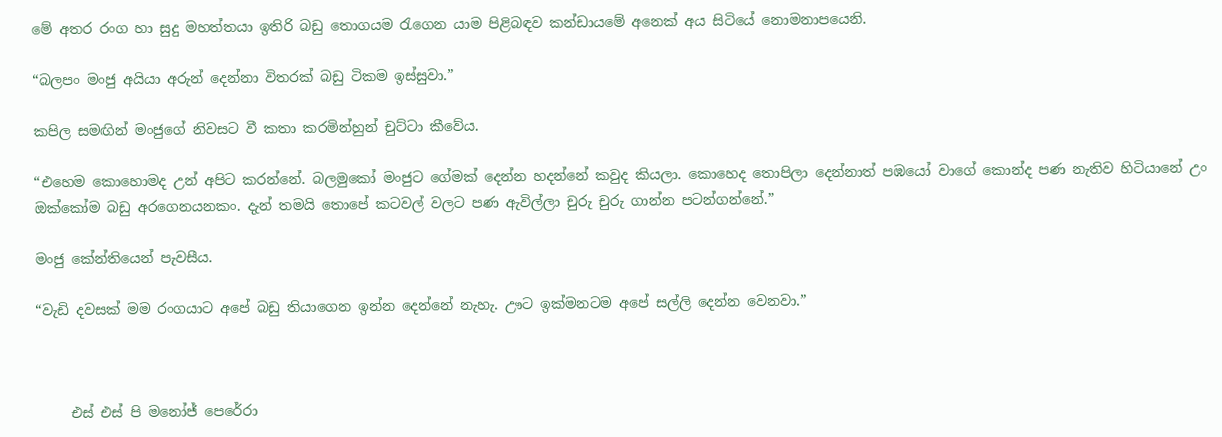මේ අතර රංග හා සුදු මහත්තයා ඉතිරි බඩු තොගයම රැගෙන යාම පිළිබඳව කන්ඩායමේ අනෙක් අය සිටියේ නොමනාපයෙනි.

“බලපං මංජු අයියා අරුන් දෙන්නා විතරක් බඩු ටිකම ඉස්සුවා.”

කපිල සමඟින් මංජුගේ නිවසට වී කතා කරමින්හුන් චුට්ටා කීවේය.

“එහෙම කොහොමද උන් අපිට කරන්නේ. බලමුකෝ මංජුට ගේමක් දෙන්න හදන්නේ කවුද කියලා. කොහෙද තොපිලා දෙන්නාත් පඹයෝ වාගේ කොන්ද පණ නැතිව හිටියානේ උං ඔක්කෝම බඩු අරගෙනයනකං. දැන් තමයි තොපේ කටවල් වලට පණ ඇවිල්ලා චුරු චුරු ගාන්න පටන්ගන්නේ.”

මංජු කේන්තියෙන් පැවසීය.

“වැඩි දවසක් මම රංගයාට අපේ බඩු තියාගෙන ඉන්න දෙන්නේ නැහැ. ඌට ඉක්මනටම අපේ සල්ලි දෙන්න වෙනවා.”



     එස් එස් පි මනෝජ් පෙරේරා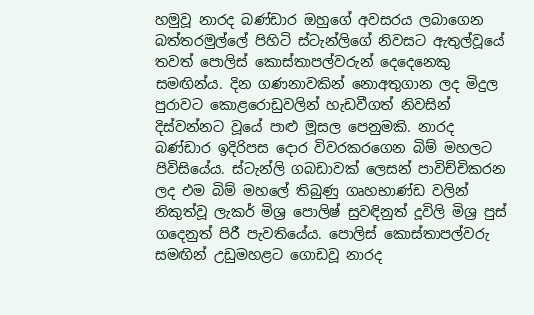හමුවූ නාරද බණ්ඩාර ඔහුගේ අවසරය ලබාගෙන බත්තරමුල්ලේ පිහිටි ස්ටැන්ලිගේ නිවසට ඇතුල්වූයේ තවත් පොලිස් කොස්තාපල්වරුන් දෙදෙනෙකු සමඟින්ය. දින ගණනාවකින් නොඅතුගාන ලද මිදුල පුරාවට කොළරොඩුවලින් හැඩවීගත් නිවසින් දිස්වන්නට වූයේ පාළු මූසල පෙනුමකි. නාරද බණ්ඩාර ඉදිරිපස දොර විවරකරගෙන බිම් මහලට පිවිසියේය. ස්ටැන්ලි ගබඩාවක් ලෙසන් පාවිච්චිකරන ලද එම බිම් මහලේ තිබුණු ගෘහභාණ්ඩ වලින් නිකුත්වූ ලැකර් මිශ්‍ර පොලිෂ් සුවඳිනුත් දූවිලි මිශ්‍ර පුස් ගදෙනුත් පිරී පැවතියේය. පොලිස් කොස්තාපල්වරු සමඟින් උඩුමහළට ගොඩවූ නාරද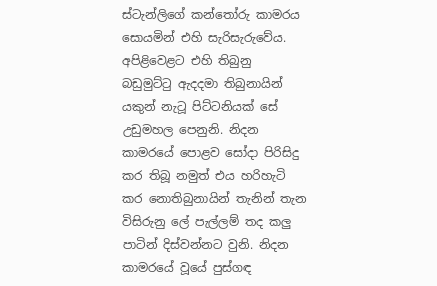ස්ටැන්ලිගේ කන්තෝරු කාමරය සොයමින් එහි සැරිසැරුවේය. අපිළිවෙළට එහි තිබුනු බඩුමුට්ටු ඇදදමා තිබුනායින් යකුන් නැටූ පිට්ටනියක් සේ උඩුමහල පෙනුනි. නිදන කාමරයේ පොළව සෝදා පිරිසිදු කර තිබූ නමුත් එය හරිහැටි කර නොතිබුනායින් තැනින් තැන විසිරුනු ලේ පැල්ලම් තද කලු පාටින් දිස්වන්නට වුනි. නිදන කාමරයේ වූයේ පුස්ගඳ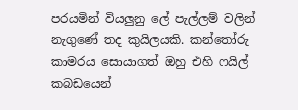පරයමින් වියලුනු ලේ පැල්ලම් වලින් නැගුණේ තද කුයිලයකි. කන්තෝරු කාමරය සොයාගත් ඔහු එහි ෆයිල් කබඩයෙන්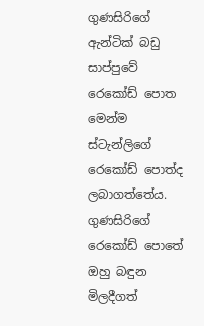ගුණසිරිගේ ඇන්ටික් බඩු සාප්පුවේ රෙකෝඩ් පොත මෙන්ම ස්ටැන්ලිගේ රෙකෝඩ් පොත්ද ලබාගත්තේය. ගුණසිරිගේ රෙකෝඩ් පොතේ ඔහු බඳුන මිලදීගත්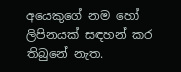අයෙකුගේ නම හෝ ලිපිනයක් සඳහන් කර තිබුනේ නැත.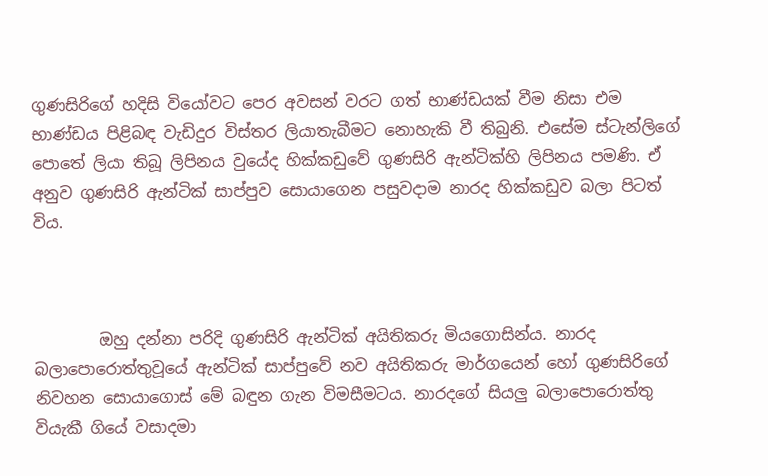ගුණසිරිගේ හදිසි වියෝවට පෙර අවසන් වරට ගත් භාණ්ඩයක් වීම නිසා එම භාණ්ඩය පිළිබඳ වැඩිදුර විස්තර ලියාතැබීමට නොහැකි වී තිබුනි. එසේම ස්ටැන්ලිගේ පොතේ ලියා තිබූ ලිපිනය වුයේද හික්කඩුවේ ගුණසිරි ඇන්ටික්හි ලිපිනය පමණි. ඒ අනුව ගුණසිරි ඇන්ටික් සාප්පුව සොයාගෙන පසුවදාම නාරද හික්කඩුව බලා පිටත් විය.



        ඔහු දන්නා පරිදි ගුණසිරි ඇන්ටික් අයිතිකරු මියගොසින්ය. නාරද බලාපොරොත්තුවූයේ ඇන්ටික් සාප්පුවේ නව අයිතිකරු මාර්ගයෙන් හෝ ගුණසිරිගේ නිවහන සොයාගොස් මේ බඳුන ගැන විමසීමටය. නාරදගේ සියලු බලාපොරොත්තු වියැකී ගියේ වසාදමා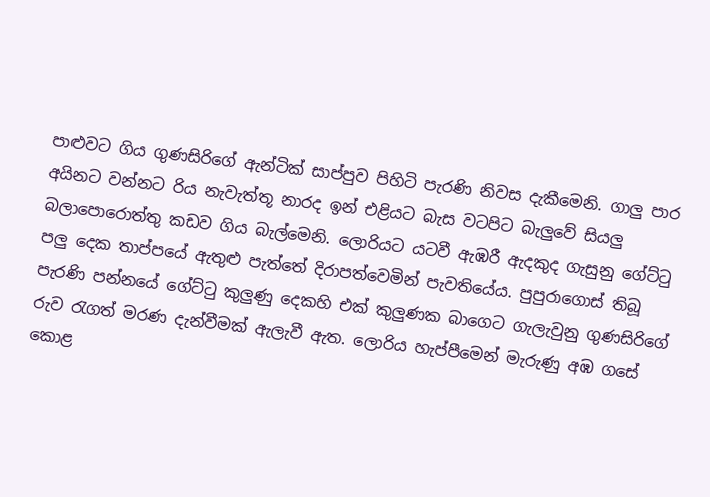පාළුවට ගිය ගුණසිරිගේ ඇන්ටික් සාප්පුව පිහිටි පැරණි නිවස දැකීමෙනි. ගාලු පාර අයිනට වන්නට රිය නැවැත්තූ නාරද ඉන් එළියට බැස වටපිට බැලුවේ සියලු බලාපොරොත්තු කඩව ගිය බැල්මෙනි. ලොරියට යටවී ඇඹරී ඇදකුද ගැසුනු ගේට්ටු පලු දෙක තාප්පයේ ඇතුළු පැත්තේ දිරාපත්වෙමින් පැවතියේය. පුපුරාගොස් තිබූ පැරණි පන්නයේ ගේට්ටු කුලුණු දෙකහි එක් කුලුණක බාගෙට ගැලැවුනු ගුණසිරිගේ රුව රැගත් මරණ දැන්වීමක් ඇලැවී ඇත. ලොරිය හැප්පීමෙන් මැරුණු අඹ ගසේ කොළ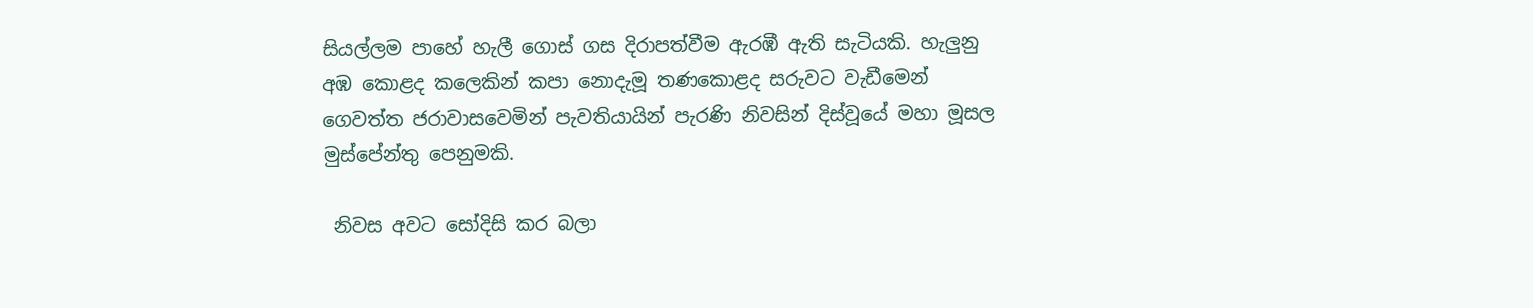සියල්ලම පාහේ හැලී ගොස් ගස දිරාපත්වීම ඇරඹී ඇති සැටියකි. හැලුනු අඹ කොළද කලෙකින් කපා නොදැමූ තණකොළද සරුවට වැඩීමෙන් ගෙවත්ත ජරාවාසවෙමින් පැවතියායින් පැරණි නිවසින් දිස්වූයේ මහා මූසල මුස්පේන්තු පෙනුමකි.

 නිවස අවට සෝදිසි කර බලා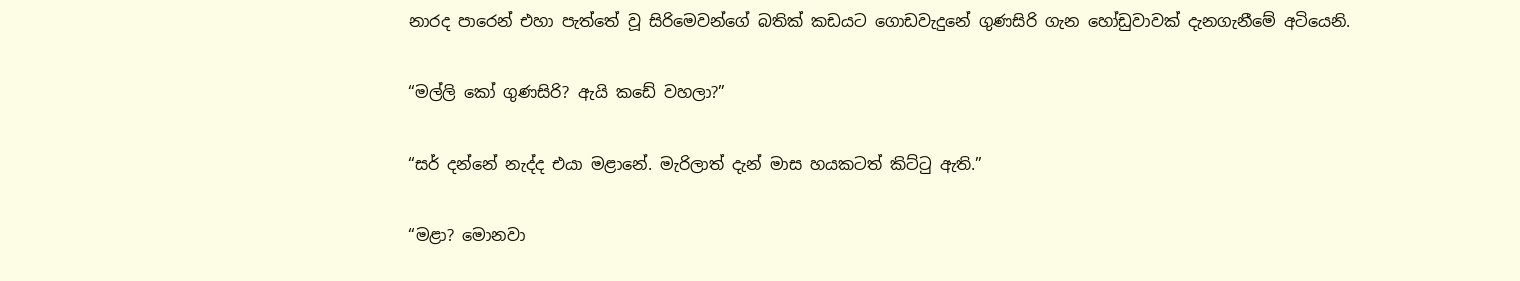නාරද පාරෙන් එහා පැත්තේ වූ සිරිමෙවන්ගේ බතික් කඩයට ගොඩවැදුනේ ගුණසිරි ගැන හෝඩුවාවක් දැනගැනීමේ අටියෙනි.

“මල්ලි කෝ ගුණසිරි? ඇයි කඩේ වහලා?”

“සර් දන්නේ නැද්ද එයා මළානේ. මැරිලාත් දැන් මාස හයකටත් කිට්ටු ඇති.”

“මළා? මොනවා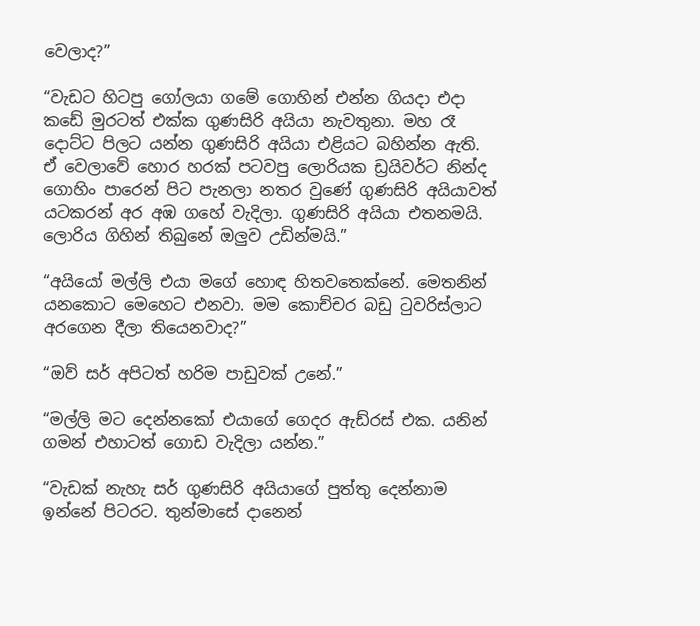වෙලාද?”

“වැඩට හිටපු ගෝලයා ගමේ ගොහින් එන්න ගියදා එදා කඩේ මුරටත් එක්ක ගුණසිරි අයියා නැවතුනා. මහ රෑ දොට්ට පිලට යන්න ගුණසිරි අයියා එළියට බහින්න ඇති. ඒ වෙලාවේ හොර හරක් පටවපු ලොරියක ඩ්‍රයිවර්ට නින්ද ගොහිං පාරෙන් පිට පැනලා නතර වුණේ ගුණසිරි අයියාවත් යටකරන් අර අඹ ගහේ වැදිලා. ගුණසිරි අයියා එතනමයි. ලොරිය ගිහින් තිබුනේ ඔලුව උඩින්මයි.”

“අයියෝ මල්ලි එයා මගේ හොඳ හිතවතෙක්නේ. මෙතනින් යනකොට මෙහෙට එනවා. මම කොච්චර බඩු ටුවරිස්ලාට අරගෙන දීලා තියෙනවාද?”

“ඔව් සර් අපිටත් හරිම පාඩුවක් උනේ.”

“මල්ලි මට දෙන්නකෝ එයාගේ ගෙදර ඇඩ්රස් එක. යනින් ගමන් එහාටත් ගොඩ වැදිලා යන්න.”

“වැඩක් නැහැ සර් ගුණසිරි අයියාගේ පුත්තු දෙන්නාම ඉන්නේ පිටරට. තුන්මාසේ දානෙන්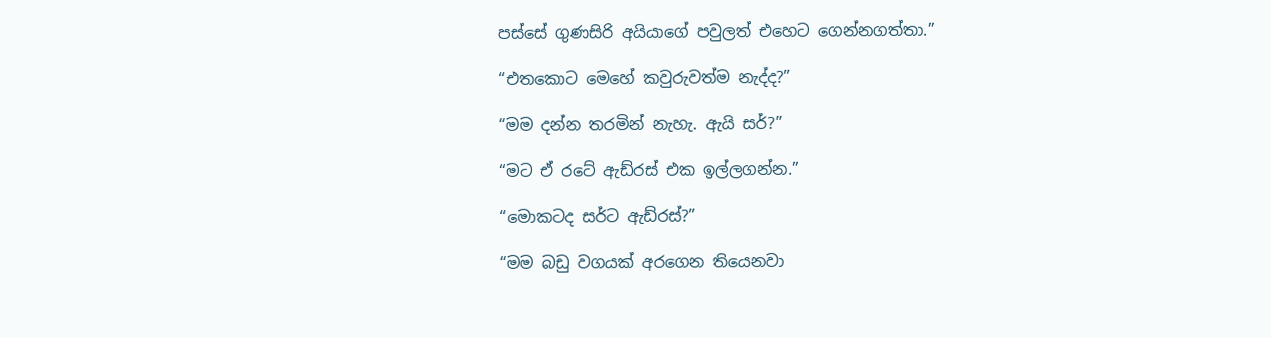පස්සේ ගුණසිරි අයියාගේ පවුලත් එහෙට ගෙන්නගත්තා.”

“එතකොට මෙහේ කවුරුවත්ම නැද්ද?”

“මම දන්න තරමින් නැහැ. ඇයි සර්?”

“මට ඒ රටේ ඇඩ්රස් එක ඉල්ලගන්න.”

“මොකටද සර්ට ඇඩ්රස්?”

“මම බඩු වගයක් අරගෙන තියෙනවා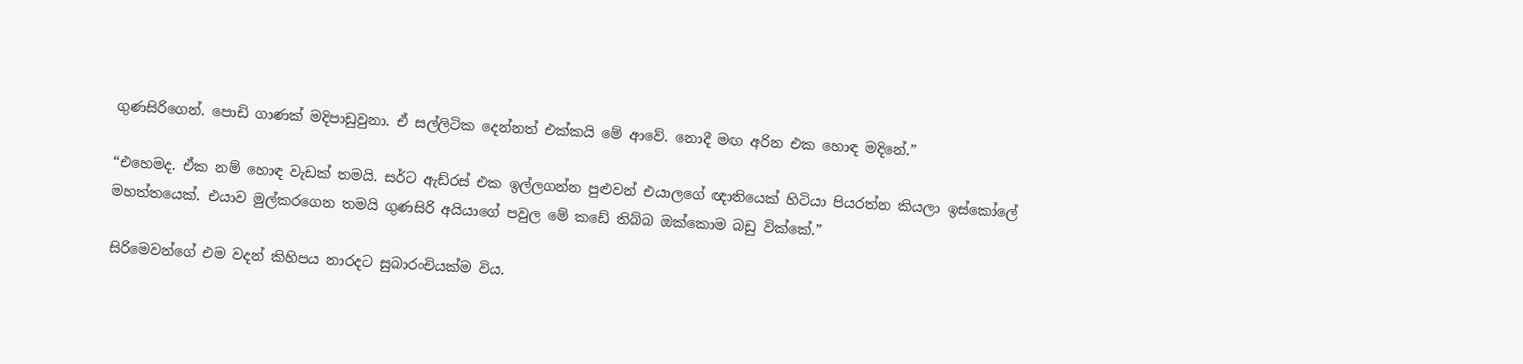ගුණසිරිගෙන්. පොඩි ගාණක් මදිපාඩුවුනා. ඒ සල්ලිටික දෙන්නත් එක්කයි මේ ආවේ. නොදී මඟ අරින එක හොඳ මදිනේ.”

“එහෙමද. ඒක නම් හොඳ වැඩක් තමයි. සර්ට ඇඩ්රස් එක ඉල්ලගන්න පුළුවන් එයාලගේ ඥාතියෙක් හිටියා පියරත්න කියලා ඉස්කෝලේ මහත්තයෙක්. එයාව මුල්කරගෙන තමයි ගුණසිරි අයියාගේ පවුල මේ කඩේ තිබ්බ ඔක්කොම බඩු වික්කේ.”

සිරිමෙවන්ගේ එම වදන් කිහිපය නාරදට සුබාරංචියක්ම විය.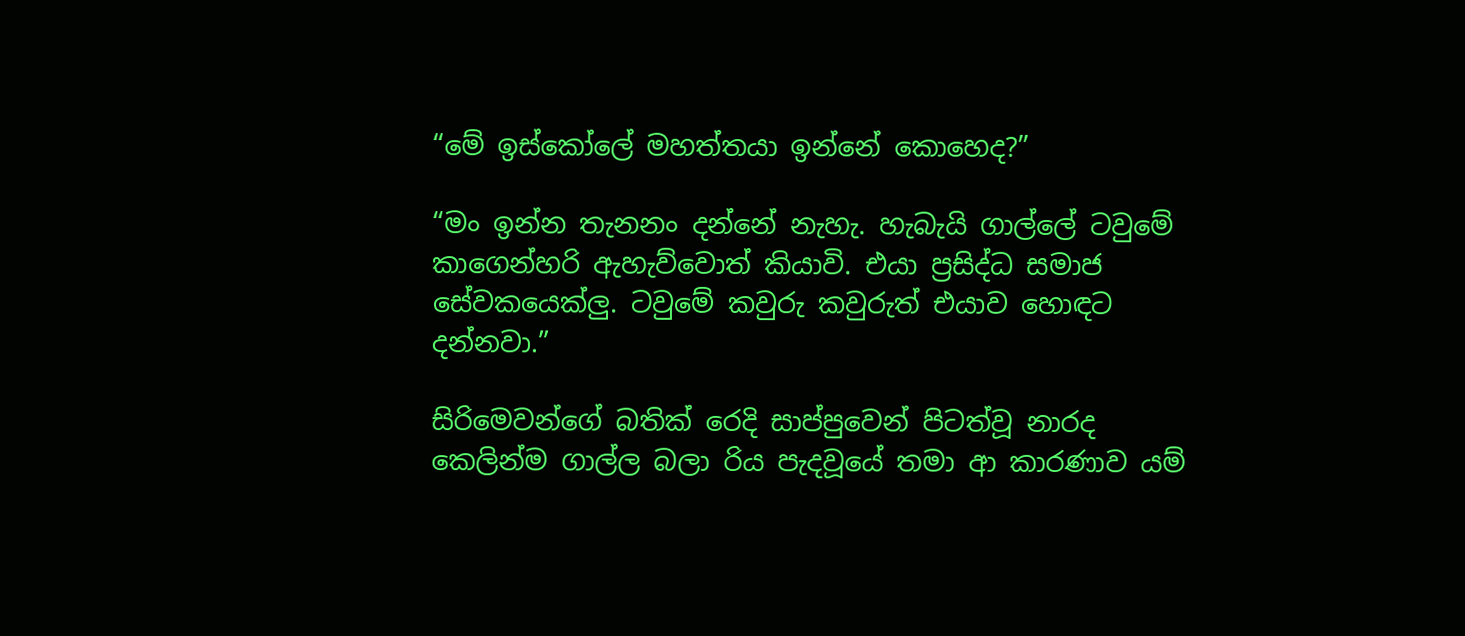“මේ ඉස්කෝලේ මහත්තයා ඉන්නේ කොහෙද?”

“මං ඉන්න තැනනං දන්නේ නැහැ. හැබැයි ගාල්ලේ ටවුමේ කාගෙන්හරි ඇහැව්වොත් කියාවි. එයා ප්‍රසිද්ධ සමාජ සේවකයෙක්ලු. ටවුමේ කවුරු කවුරුත් එයාව හොඳට දන්නවා.”

සිරිමෙවන්ගේ බතික් රෙදි සාප්පුවෙන් පිටත්වූ නාරද කෙලින්ම ගාල්ල බලා රිය පැදවූයේ තමා ආ කාරණාව යම්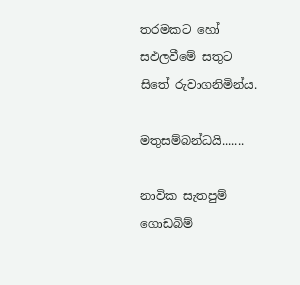තරමකට හෝ සඵලවීමේ සතුට සිතේ රුවාගනිමින්ය.

මතුසම්බන්ධයි.......

නාවික සැතපුම් ගොඩබිම්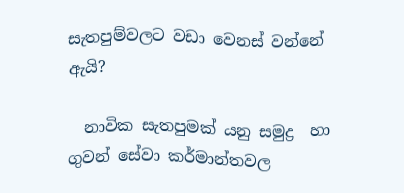සැතපුම්වලට වඩා වෙනස් වන්නේ ඇයි?

  නාවික සැතපුමක් යනු සමුද්‍ර  හා ගුවන් සේවා කර්මාන්තවල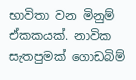භාවිතා වන මිනුම් ඒකකයක්. නාවික සැතපුමක් ගොඩබිම්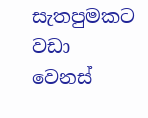සැතපුමකට වඩා වෙනස්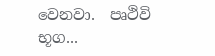වෙනවා.  පෘථිවි භූග...